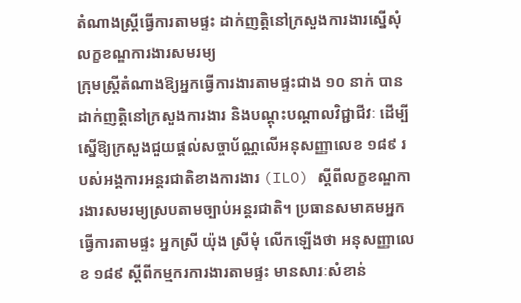តំណាងស្ត្រីធ្វើការតាមផ្ទះ ដាក់ញត្តិនៅក្រសួងការងារស្នើសុំលក្ខខណ្ឌការងារសមរម្យ
ក្រុមស្រ្តីតំណាងឱ្យអ្នកធ្វើការងារតាមផ្ទះជាង ១០ នាក់ បានដាក់ញត្តិនៅក្រសួងការងារ និងបណ្ដុះបណ្ដាលវិជ្ជាជីវៈ ដើម្បីស្នើឱ្យក្រសួងជួយផ្តល់សច្ចាប័ណ្ណលើអនុសញ្ញាលេខ ១៨៩ របស់អង្គការអន្តរជាតិខាងការងារ (ILO) ស្ដីពីលក្ខខណ្ឌការងារសមរម្យស្របតាមច្បាប់អន្តរជាតិ។ ប្រធានសមាគមអ្នកធ្វើការតាមផ្ទះ អ្នកស្រី យ៉ុង ស្រីមុំ លើកឡើងថា អនុសញ្ញាលេខ ១៨៩ ស្តីពីកម្មករការងារតាមផ្ទះ មានសារៈសំខាន់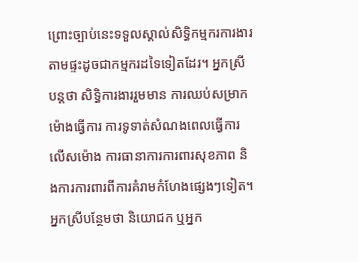ព្រោះច្បាប់នេះទទួលស្គាល់សិទ្ធិកម្មករការងារតាមផ្ទះដូចជាកម្មករដទៃទៀតដែរ។ អ្នកស្រីបន្តថា សិទ្ធិការងាររួមមាន ការឈប់សម្រាក ម៉ោងធ្វើការ ការទូទាត់សំណងពេលធ្វើការលើសម៉ោង ការធានាការការពារសុខភាព និងការការពារពីការគំរាមកំហែងផ្សេងៗទៀត។ អ្នកស្រីបន្ថែមថា និយោជក ឬអ្នក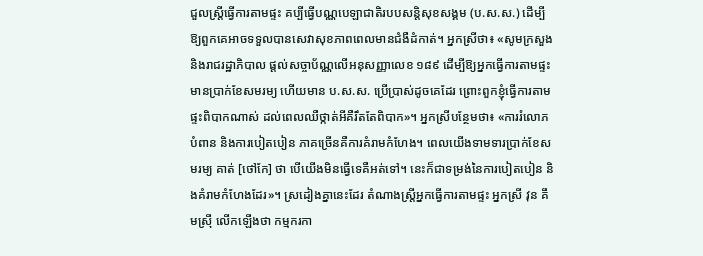ជួលស្ត្រីធ្វើការតាមផ្ទះ គប្បីធ្វើបណ្ណបេឡាជាតិរបបសន្តិសុខសង្គម (ប.ស.ស.) ដើម្បីឱ្យពួកគេអាចទទួលបានសេវាសុខភាពពេលមានជំងឺដំកាត់។ អ្នកស្រីថា៖ «សូមក្រសួង និងរាជរដ្ឋាភិបាល ផ្ដល់សច្ចាប័ណ្ណលើអនុសញ្ញាលេខ ១៨៩ ដើម្បីឱ្យអ្នកធ្វើការតាមផ្ទះមានប្រាក់ខែសមរម្យ ហើយមាន ប.ស.ស. ប្រើប្រាស់ដូចគេដែរ ព្រោះពួកខ្ញុំធ្វើការតាមផ្ទះពិបាកណាស់ ដល់ពេលឈឺថ្កាត់អីគឺរឹតតែពិបាក»។ អ្នកស្រីបន្ថែមថា៖ «ការរំលោភបំពាន និងការបៀតបៀន ភាគច្រើនគឺការគំរាមកំហែង។ ពេលយើងទាមទារប្រាក់ខែសមរម្យ គាត់ [ថៅកែ] ថា បើយើងមិនធ្វើទេគឺអត់ទៅ។ នេះក៏ជាទម្រង់នៃការបៀតបៀន និងគំរាមកំហែងដែរ»។ ស្រដៀងគ្នានេះដែរ តំណាងស្ត្រីអ្នកធ្វើការតាមផ្ទះ អ្នកស្រី វុន គឹមស្រ៊ី លើកឡើងថា កម្មករកា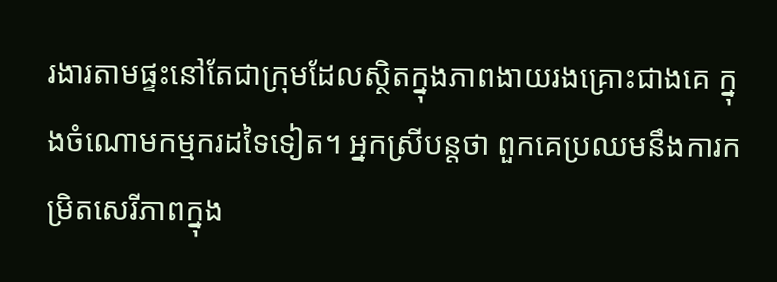រងារតាមផ្ទះនៅតែជាក្រុមដែលស្ថិតក្នុងភាពងាយរងគ្រោះជាងគេ ក្នុងចំណោមកម្មករដទៃទៀត។ អ្នកស្រីបន្តថា ពួកគេប្រឈមនឹងការកម្រិតសេរីភាពក្នុង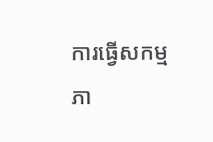ការធ្វើសកម្មភា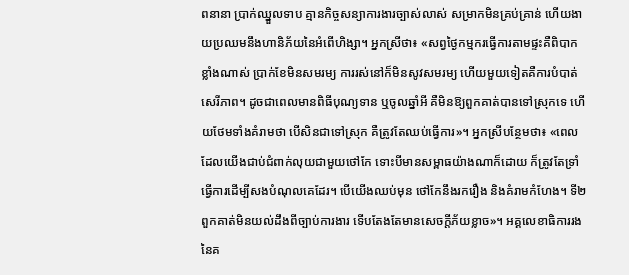ពនានា ប្រាក់ឈ្នួលទាប គ្មានកិច្ចសន្យាការងារច្បាស់លាស់ សម្រាកមិនគ្រប់គ្រាន់ ហើយងាយប្រឈមនឹងហានិភ័យនៃអំពើហិង្សា។ អ្នកស្រីថា៖ «សព្វថ្ងៃកម្មករធ្វើការតាមផ្ទះគឺពិបាកខ្លាំងណាស់ ប្រាក់ខែមិនសមរម្យ ការរស់នៅក៏មិនសូវសមរម្យ ហើយមួយទៀតគឺការបំបាត់សេរីភាព។ ដូចជាពេលមានពិធីបុណ្យទាន ឬចូលឆ្នាំអី គឺមិនឱ្យពួកគាត់បានទៅស្រុកទេ ហើយថែមទាំងគំរាមថា បើសិនជាទៅស្រុក គឺត្រូវតែឈប់ធ្វើការ»។ អ្នកស្រីបន្ថែមថា៖ «ពេលដែលយើងជាប់ជំពាក់លុយជាមួយថៅកែ ទោះបីមានសម្ពាធយ៉ាងណាក៏ដោយ ក៏ត្រូវតែទ្រាំធ្វើការដើម្បីសងបំណុលគេដែរ។ បើយើងឈប់មុន ថៅកែនឹងរករឿង និងគំរាមកំហែង។ ទី២ ពួកគាត់មិនយល់ដឹងពីច្បាប់ការងារ ទើបតែងតែមានសេចក្តីភ័យខ្លាច»។ អគ្គលេខាធិការរងនៃគ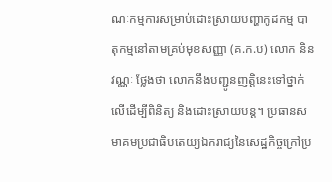ណៈកម្មការសម្រាប់ដោះស្រាយបញ្ហាកូដកម្ម បាតុកម្មនៅតាមគ្រប់មុខសញ្ញា (គ.ក.ប) លោក និន វណ្ណៈ ថ្លែងថា លោកនឹងបញ្ជូនញត្តិនេះទៅថ្នាក់លើដើម្បីពិនិត្យ និងដោះស្រាយបន្ត។ ប្រធានសមាគមប្រជាធិបតេយ្យឯករាជ្យនៃសេដ្ឋកិច្ចក្រៅប្រ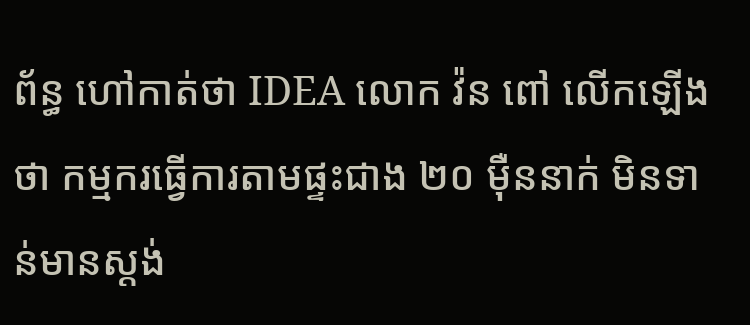ព័ន្ធ ហៅកាត់ថា IDEA លោក វ៉ន ពៅ លើកឡើងថា កម្មករធ្វើការតាមផ្ទះជាង ២០ ម៉ឺននាក់ មិនទាន់មានស្តង់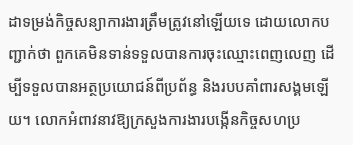ដាទម្រង់កិច្ចសន្យាការងារត្រឹមត្រូវនៅឡើយទេ ដោយលោកបញ្ជាក់ថា ពួកគេមិនទាន់ទទួលបានការចុះឈ្មោះពេញលេញ ដើម្បីទទួលបានអត្ថប្រយោជន៍ពីប្រព័ន្ធ និងរបបគាំពារសង្គមឡើយ។ លោកអំពាវនាវឱ្យក្រសួងការងារបង្កើនកិច្ចសហប្រ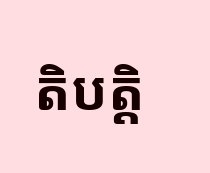តិបត្តិ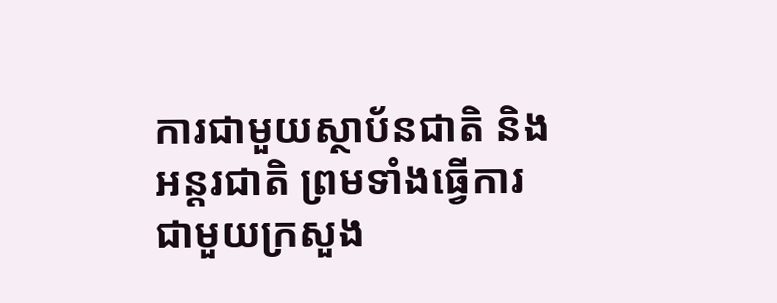ការជាមួយស្ថាប័នជាតិ និងអន្តរជាតិ ព្រមទាំងធ្វើការជាមួយក្រសួង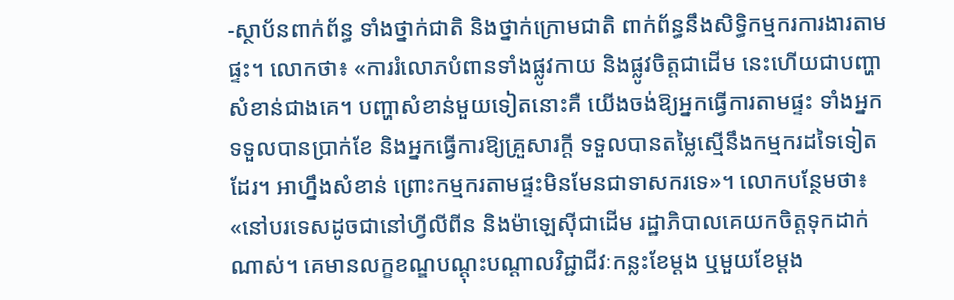-ស្ថាប័នពាក់ព័ន្ធ ទាំងថ្នាក់ជាតិ និងថ្នាក់ក្រោមជាតិ ពាក់ព័ន្ធនឹងសិទ្ធិកម្មករការងារតាមផ្ទះ។ លោកថា៖ «ការរំលោភបំពានទាំងផ្លូវកាយ និងផ្លូវចិត្តជាដើម នេះហើយជាបញ្ហាសំខាន់ជាងគេ។ បញ្ហាសំខាន់មួយទៀតនោះគឺ យើងចង់ឱ្យអ្នកធ្វើការតាមផ្ទះ ទាំងអ្នកទទួលបានប្រាក់ខែ និងអ្នកធ្វើការឱ្យគ្រួសារក្តី ទទួលបានតម្លៃស្មើនឹងកម្មករដទៃទៀតដែរ។ អាហ្នឹងសំខាន់ ព្រោះកម្មករតាមផ្ទះមិនមែនជាទាសករទេ»។ លោកបន្ថែមថា៖ «នៅបរទេសដូចជានៅហ្វីលីពីន និងម៉ាឡេស៊ីជាដើម រដ្ឋាភិបាលគេយកចិត្តទុកដាក់ណាស់។ គេមានលក្ខខណ្ឌបណ្ដុះបណ្ដាលវិជ្ជាជីវៈកន្លះខែម្ដង ឬមួយខែម្ដង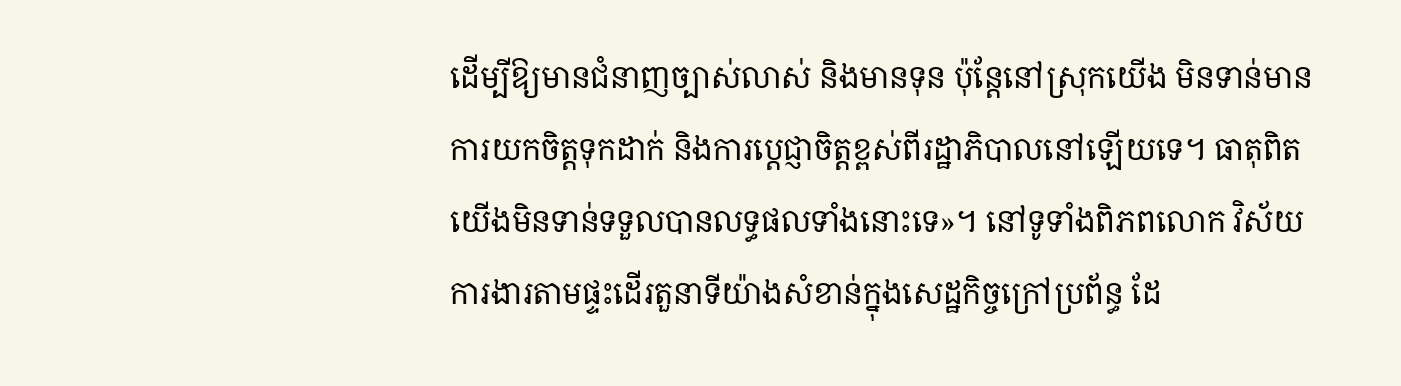ដើម្បីឱ្យមានជំនាញច្បាស់លាស់ និងមានទុន ប៉ុន្តែនៅស្រុកយើង មិនទាន់មានការយកចិត្តទុកដាក់ និងការប្ដេជ្ញាចិត្តខ្ពស់ពីរដ្ឋាភិបាលនៅឡើយទេ។ ធាតុពិត យើងមិនទាន់ទទួលបានលទ្ធផលទាំងនោះទេ»។ នៅទូទាំងពិភពលោក វិស័យការងារតាមផ្ទះដើរតួនាទីយ៉ាងសំខាន់ក្នុងសេដ្ឋកិច្ចក្រៅប្រព័ន្ធ ដែ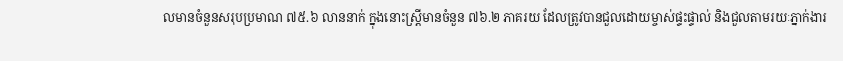លមានចំនួនសរុបប្រមាណ ៧៥.៦ លាននាក់ ក្នុងនោះស្ត្រីមានចំនួន ៧៦.២ ភាគរយ ដែលត្រូវបានជួលដោយម្ចាស់ផ្ទះផ្ទាល់ និងជួលតាមរយៈភ្នាក់ងារ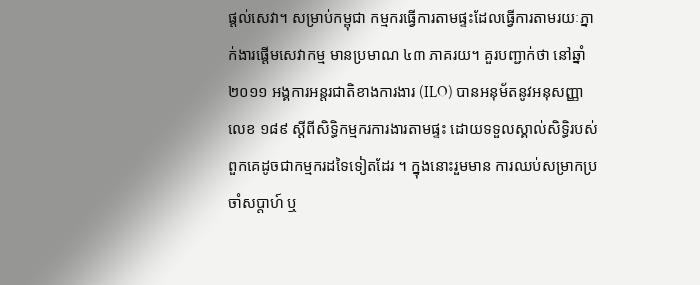ផ្ដល់សេវា។ សម្រាប់កម្ពុជា កម្មករធ្វើការតាមផ្ទះដែលធ្វើការតាមរយៈភ្នាក់ងារផ្ដើមសេវាកម្ម មានប្រមាណ ៤៣ ភាគរយ។ គួរបញ្ជាក់ថា នៅឆ្នាំ ២០១១ អង្គការអន្តរជាតិខាងការងារ (ILO) បានអនុម័តនូវអនុសញ្ញាលេខ ១៨៩ ស្តីពីសិទ្ធិកម្មករការងារតាមផ្ទះ ដោយទទួលស្គាល់សិទ្ធិរបស់ពួកគេដូចជាកម្មករដទៃទៀតដែរ ។ ក្នុងនោះរួមមាន ការឈប់សម្រាកប្រចាំសប្តាហ៍ ឬ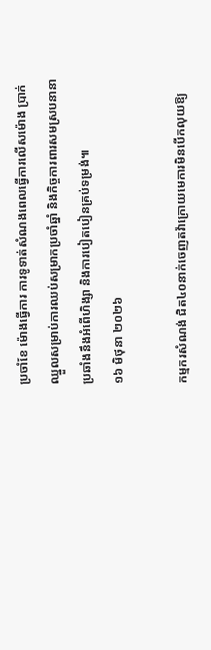ប្រចាំខែ ម៉ោងធ្វើការ ការទូទាត់សំណងពេលធ្វើការលើសម៉ោង ប្រាក់ឈ្នួលសម្រាប់ការឈប់សម្រាកប្រចាំឆ្នាំ និងកិច្ចការពារសមស្របនានាប្រឆាំងនឹងអំពើហិង្សា និងការបៀតបៀនគ្រប់ទម្រង់៕
១៦ មិថុនា ២០២៦

កម្មករសំណង់ ជិត៤០នាក់ចេញតវ៉ាក្រោយមេការមិនបើកលុយឱ្យ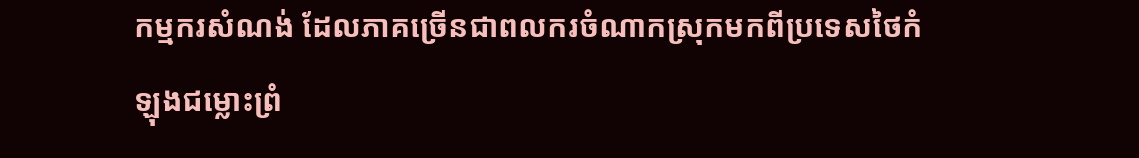កម្មករសំណង់ ដែលភាគច្រើនជាពលករចំណាកស្រុកមកពីប្រទេសថៃកំឡុងជម្លោះព្រំ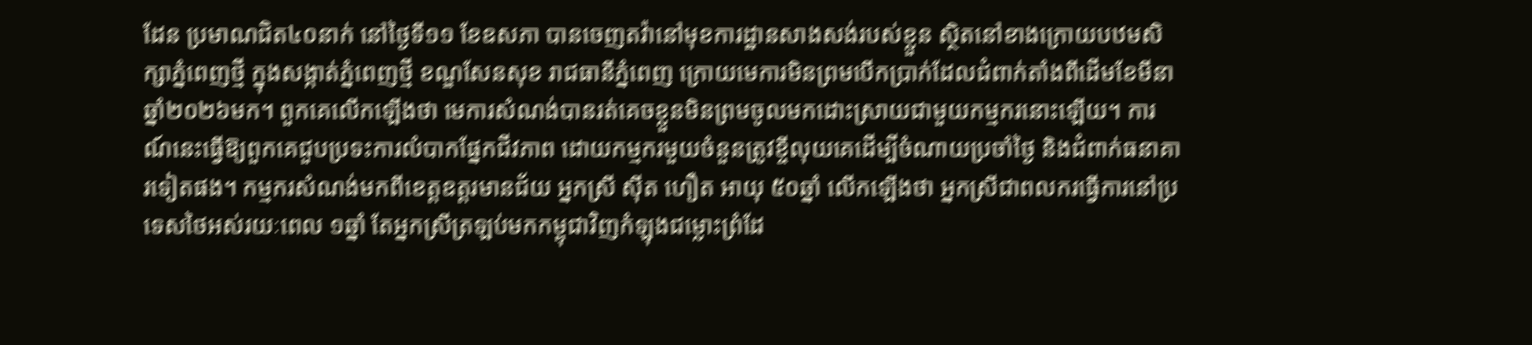ដែន ប្រមាណជិត៤០នាក់ នៅថ្ងៃទី១១ ខែឧសភា បានចេញតវ៉ានៅមុខការដ្ឋានសាងសង់របស់ខ្លួន ស្ថិតនៅខាងក្រោយបឋមសិក្សាភ្នំពេញថ្មី ក្នុងសង្កាត់ភ្នំពេញថ្មី ខណ្ឌសែនសុខ រាជធានីភ្នំពេញ ក្រោយមេការមិនព្រមបើកប្រាក់ដែលជំពាក់តាំងពីដើមខែមីនា ឆ្នាំ២០២៦មក។ ពួកគេលើកឡើងថា មេការសំណង់បានរត់គេចខ្លួនមិនព្រមចូលមកដោះស្រាយជាមួយកម្មករនោះឡើយ។ ការណ៍នេះធ្វើឱ្យពួកគេជួបប្រទះការលំបាកផ្នែកជីវភាព ដោយកម្មករមួយចំនួនត្រូវខ្ចីលុយគេដើម្បីចំណាយប្រចាំថ្ងៃ និងជំពាក់ធនាគារទៀតផង។ កម្មករសំណង់មកពីខេត្តឧត្តរមានជ័យ អ្នកស្រី ស៊ីត ហឿត អាយុ ៥០ឆ្នាំ លើកឡើងថា អ្នកស្រីជាពលករធ្វើការនៅប្រទេសថៃអស់រយៈពេល ១ឆ្នាំ តែអ្នកស្រីត្រឡប់មកកម្ពុជាវិញកំឡុងជម្លោះព្រំដែ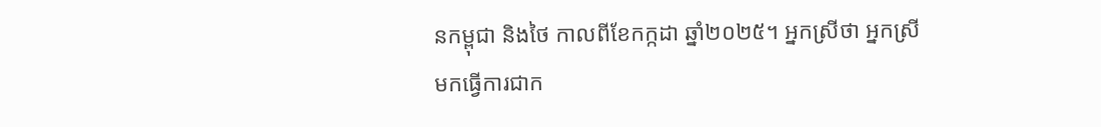នកម្ពុជា និងថៃ កាលពីខែកក្កដា ឆ្នាំ២០២៥។ អ្នកស្រីថា អ្នកស្រីមកធ្វើការជាក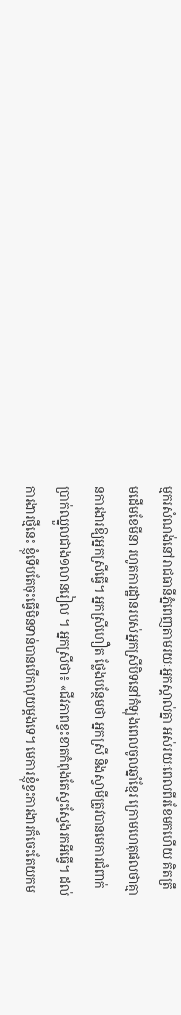ម្មករសំណង់នៅរាជធានីភ្នំពេញតាមរយៈអ្នកស្គាល់គ្នា អស់រយៈពេលពីរខែមកហើយ គិតត្រឹមដើមខែមីនា រហូតការដ្ឋានរបស់អ្នកស្រីបិទនៅកំឡុងពេលចូលឆ្នាំខ្មែរ ក្រោមហេតុផលថាគ្មានការងារឱ្យអ្នកស្រីធ្វើ។ អ្នកស្រីហឿត ថ្លែងបន្ថែមថា អ្នកស្រី និងស្វាមីត្រូវបានមេការជំពាក់ប្រាក់ឈ្នួលជាង១លានរៀល ។ អ្នកស្រីថា៖ «ជីវភាពខ្វះខាតកំពុងតែស្វះស្វែងរកអីធ្វើ។ ដល់ការងារថ្មីនេះ ខ្ញុំទើបតែចុះធ្វើមិនទាន់បានបើកលុយម្ដងទេ។ មេការខ្ញុំខ្វះការងារក៏ចេះតែយកម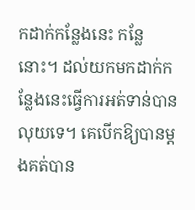កដាក់កន្លែងនេះ កន្លែនោះ។ ដល់យកមកដាក់កន្លែងនេះធ្វើការអត់ទាន់បានលុយទេ។ គេបើកឱ្យបានម្ដងគត់បាន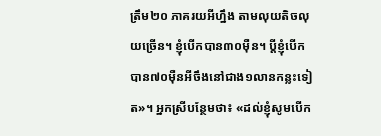ត្រឹម២០ ភាគរយអីហ្នឹង តាមលុយតិចលុយច្រើន។ ខ្ញុំបើកបាន៣០ម៉ឺន។ ប្ដីខ្ញុំបើកបាន៧០ម៉ឺនអីចឹងនៅជាង១លានកន្លះទៀត»។ អ្នកស្រីបន្ថែមថា៖ «ដល់ខ្ញុំសូមបើក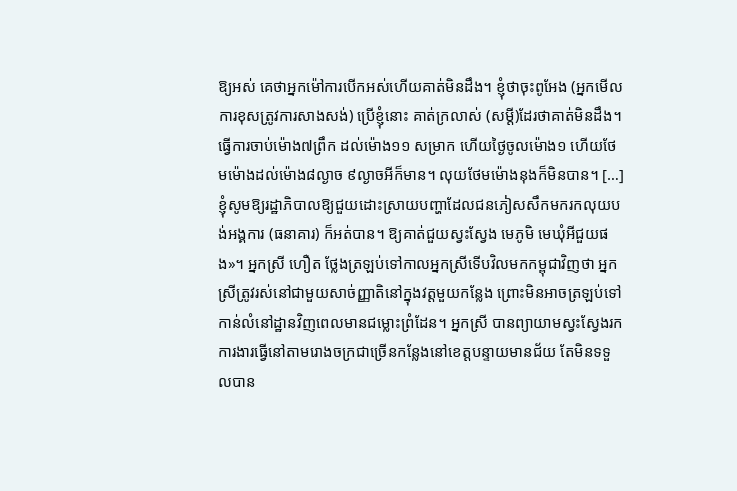ឱ្យអស់ គេថាអ្នកម៉ៅការបើកអស់ហើយគាត់មិនដឹង។ ខ្ញុំថាចុះពូអែង (អ្នកមើលការខុសត្រូវការសាងសង់) ប្រើខ្ញុំនោះ គាត់ក្រលាស់ (សម្ដី)ដែរថាគាត់មិនដឹង។ ធ្វើការចាប់ម៉ោង៧ព្រឹក ដល់ម៉ោង១១ សម្រាក ហើយថ្ងៃចូលម៉ោង១ ហើយថែមម៉ោងដល់ម៉ោង៨ល្ងាច ៩ល្ងាចអីក៏មាន។ លុយថែមម៉ោងនុងក៏មិនបាន។ […] ខ្ញុំសូមឱ្យរដ្ឋាភិបាលឱ្យជួយដោះស្រាយបញ្ហាដែលជនភៀសសឹកមករកលុយបង់អង្គការ (ធនាគារ) ក៏អត់បាន។ ឱ្យគាត់ជួយស្វះស្វែង មេភូមិ មេឃុំអីជួយផង»។ អ្នកស្រី ហឿត ថ្លែងត្រឡប់ទៅកាលអ្នកស្រីទើបវិលមកកម្ពុជាវិញថា អ្នកស្រីត្រូវរស់នៅជាមួយសាច់ញ្ញាតិនៅក្នុងវត្តមួយកន្លែង ព្រោះមិនអាចត្រឡប់ទៅកាន់លំនៅដ្ឋានវិញពេលមានជម្លោះព្រំដែន។ អ្នកស្រី បានព្យាយាមស្វះស្វែងរកការងារធ្វើនៅតាមរោងចក្រជាច្រើនកន្លែងនៅខេត្តបន្ទាយមានជ័យ តែមិនទទួលបាន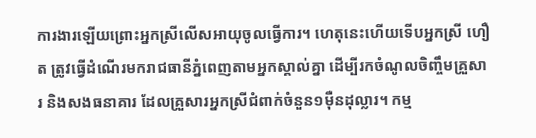ការងារឡើយព្រោះអ្នកស្រីលើសអាយុចូលធ្វើការ។ ហេតុនេះហើយទើបអ្នកស្រី ហឿត ត្រូវធ្វើដំណើរមករាជធានីភ្នំពេញតាមអ្នកស្គាល់គ្នា ដើម្បីរកចំណូលចិញ្ចឹមគ្រួសារ និងសងធនាគារ ដែលគ្រួសារអ្នកស្រីជំពាក់ចំនួន១ម៉ឺនដុល្លារ។ កម្ម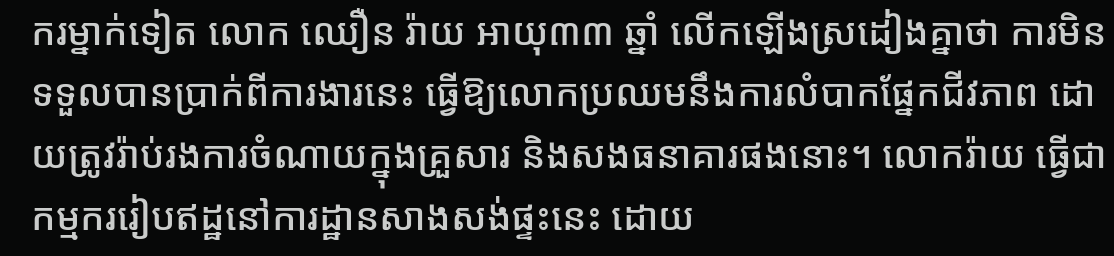ករម្នាក់ទៀត លោក ឈឿន រ៉ាយ អាយុ៣៣ ឆ្នាំ លើកឡើងស្រដៀងគ្នាថា ការមិនទទួលបានប្រាក់ពីការងារនេះ ធ្វើឱ្យលោកប្រឈមនឹងការលំបាកផ្នែកជីវភាព ដោយត្រូវរ៉ាប់រងការចំណាយក្នុងគ្រួសារ និងសងធនាគារផងនោះ។ លោករ៉ាយ ធ្វើជាកម្មកររៀបឥដ្ឋនៅការដ្ឋានសាងសង់ផ្ទះនេះ ដោយ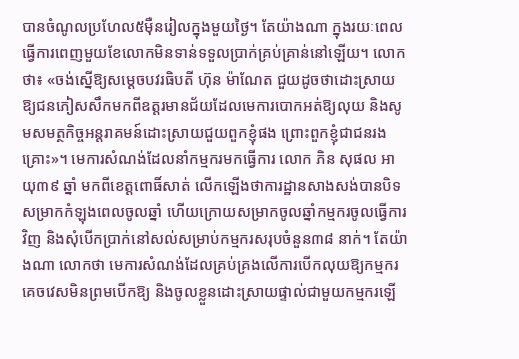បានចំណូលប្រហែល៥ម៉ឺនរៀលក្នុងមួយថ្ងៃ។ តែយ៉ាងណា ក្នុងរយៈពេលធ្វើការពេញមួយខែលោកមិនទាន់ទទួលប្រាក់គ្រប់គ្រាន់នៅឡើយ។ លោកថា៖ «ចង់ស្នើឱ្យសម្ដេចបវរធិបតី ហ៊ុន ម៉ាណែត ជួយដូចថាដោះស្រាយឱ្យជនភៀសសឹកមកពីឧត្តរមានជ័យដែលមេការបោកអត់ឱ្យលុយ និងសូមសមត្ថកិច្ចអន្តរាគមន៍ដោះស្រាយជួយពួកខ្ញុំផង ព្រោះពួកខ្ញុំជាជនរងគ្រោះ»។ មេការសំណង់ដែលនាំកម្មករមកធ្វើការ លោក ភិន សុផល អាយុ៣៩ ឆ្នាំ មកពីខេត្តពោធិ៍សាត់ លើកឡើងថាការដ្ឋានសាងសង់បានបិទសម្រាកកំឡុងពេលចូលឆ្នាំ ហើយក្រោយសម្រាកចូលឆ្នាំកម្មករចូលធ្វើការវិញ និងសុំបើកប្រាក់នៅសល់សម្រាប់កម្មករសរុបចំនួន៣៨ នាក់។ តែយ៉ាងណា លោកថា មេការសំណង់ដែលគ្រប់គ្រងលើការបើកលុយឱ្យកម្មករគេចវេសមិនព្រមបើកឱ្យ និងចូលខ្លួនដោះស្រាយផ្ទាល់ជាមួយកម្មករឡើ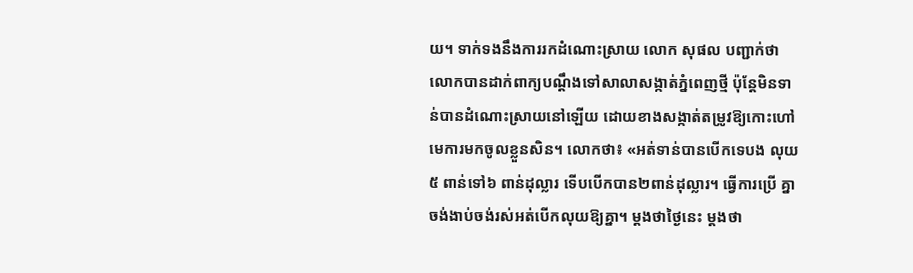យ។ ទាក់ទងនឹងការរកដំណោះស្រាយ លោក សុផល បញ្ជាក់ថា លោកបានដាក់ពាក្យបណ្ដឹងទៅសាលាសង្កាត់ភ្នំពេញថ្មី ប៉ុន្តែមិនទាន់បានដំណោះស្រាយនៅឡើយ ដោយខាងសង្កាត់តម្រូវឱ្យកោះហៅមេការមកចូលខ្លួនសិន។ លោកថា៖ «អត់ទាន់បានបើកទេបង លុយ៥ ពាន់ទៅ៦ ពាន់ដុល្លារ ទើបបើកបាន២ពាន់ដុល្លារ។ ធ្វើការប្រើ គ្នាចង់ងាប់ចង់រស់អត់បើកលុយឱ្យគ្នា។ ម្ដងថាថ្ងៃនេះ ម្ដងថា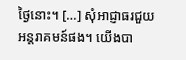ថ្ងៃនោះ។ […] សុំអាជ្ញាធរជួយអន្តរាគមន៍ផង។ យើងបា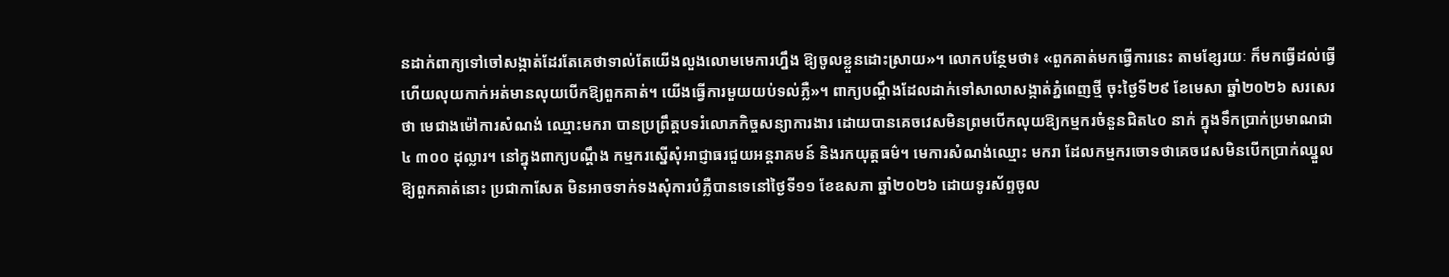នដាក់ពាក្យទៅចៅសង្កាត់ដែរតែគេថាទាល់តែយើងលួងលោមមេការហ្នឹង ឱ្យចូលខ្លួនដោះស្រាយ»។ លោកបន្ថែមថា៖ «ពួកគាត់មកធ្វើការនេះ តាមខ្សែរយៈ ក៏មកធ្វើដល់ធ្វើហើយលុយកាក់អត់មានលុយបើកឱ្យពួកគាត់។ យើងធ្វើការមួយយប់ទល់ភ្លឺ»។ ពាក្យបណ្ដឹងដែលដាក់ទៅសាលាសង្កាត់ភ្នំពេញថ្មី ចុះថ្ងៃទី២៩ ខែមេសា ឆ្នាំ២០២៦ សរសេរថា មេជាងម៉ៅការសំណង់ ឈ្មោះមករា បានប្រព្រឹត្តបទរំលោភកិច្ចសន្យាការងារ ដោយបានគេចវេសមិនព្រមបើកលុយឱ្យកម្មករចំនួនជិត៤០ នាក់ ក្នុងទឹកប្រាក់ប្រមាណជា៤ ៣០០ ដុល្លារ។ នៅក្នុងពាក្យបណ្ដឹង កម្មករស្នើសុំអាជ្ញាធរជួយអន្តរាគមន៍ និងរកយុត្តធម៌។ មេការសំណង់ឈ្មោះ មករា ដែលកម្មករចោទថាគេចវេសមិនបើកប្រាក់ឈ្នួលឱ្យពួកគាត់នោះ ប្រជាកាសែត មិនអាចទាក់ទងសុំការបំភ្លឺបានទេនៅថ្ងៃទី១១ ខែឧសភា ឆ្នាំ២០២៦ ដោយទូរស័ព្ទចូល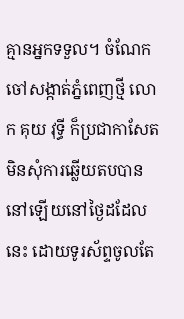គ្មានអ្នកទទួល។ ចំណែកចៅសង្កាត់ភ្នំពេញថ្មី លោក គុយ វុទ្ធី ក៏ប្រជាកាសែតមិនសុំការឆ្លើយតបបាននៅឡើយនៅថ្ងៃដដែលនេះ ដោយទូរស័ព្ទចូលតែ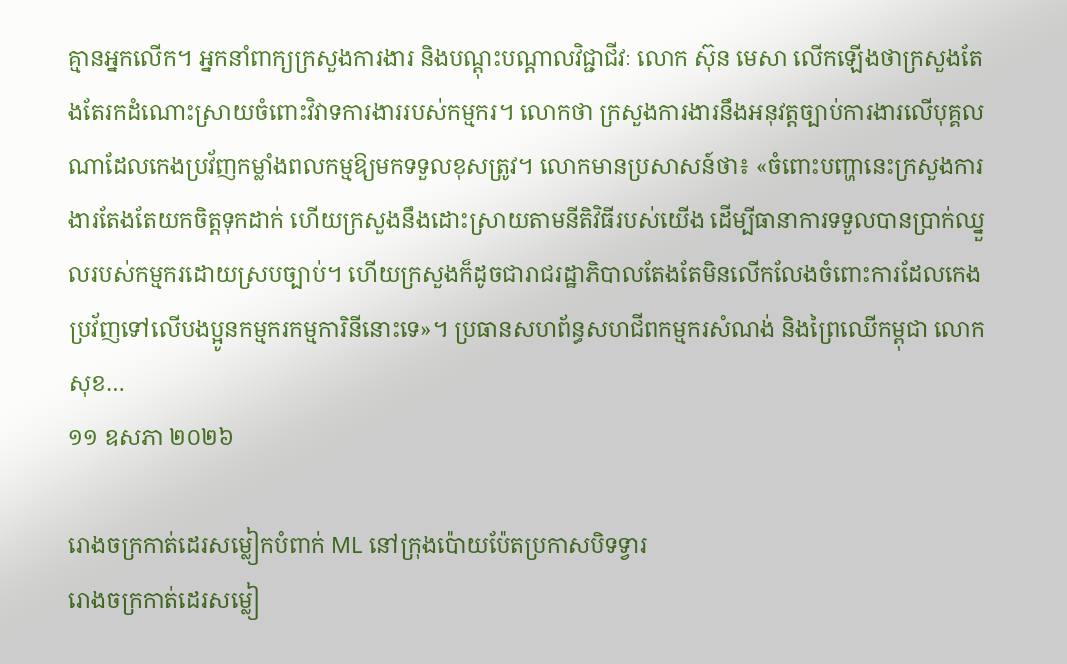គ្មានអ្នកលើក។ អ្នកនាំពាក្យក្រសួងការងារ និងបណ្តុះបណ្តាលវិជ្ជាជីវៈ លោក ស៊ុន មេសា លើកឡើងថាក្រសួងតែងតែរកដំណោះស្រាយចំពោះវិវាទការងាររបស់កម្មករ។ លោកថា ក្រសួងការងារនឹងអនុវត្តច្បាប់ការងារលើបុគ្គលណាដែលកេងប្រវ័ញកម្លាំងពលកម្មឱ្យមកទទួលខុសត្រូវ។ លោកមានប្រសាសន៍ថា៖ «ចំពោះបញ្ហានេះក្រសួងការងារតែងតែយកចិត្តទុកដាក់ ហើយក្រសួងនឹងដោះស្រាយតាមនីតិវិធីរបស់យើង ដើម្បីធានាការទទួលបានប្រាក់ឈ្នួលរបស់កម្មករដោយស្របច្បាប់។ ហើយក្រសួងក៏ដូចជារាជរដ្ឋាភិបាលតែងតែមិនលើកលែងចំពោះការដែលកេងប្រវ័ញទៅលើបងប្អូនកម្មករកម្មការិនីនោះទេ»។ ប្រធានសហព័ន្ធសហជីពកម្មករសំណង់ និងព្រៃឈើកម្ពុជា លោក សុខ…
១១ ឧសភា ២០២៦

រោងចក្រកាត់ដេរសម្លៀកបំពាក់ ML នៅក្រុងប៉ោយប៉ែតប្រកាសបិទទ្វារ
រោងចក្រកាត់ដេរសម្លៀ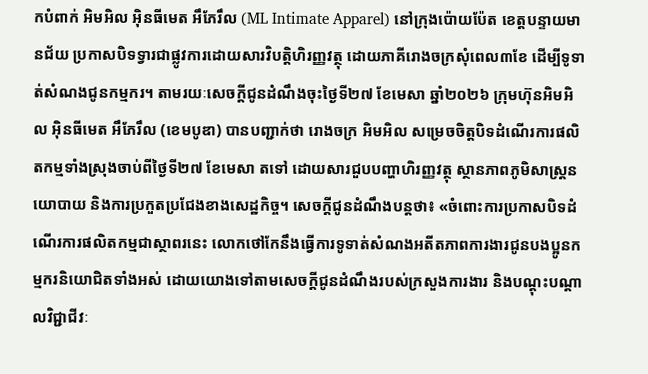កបំពាក់ អិមអិល អ៊ិនធីមេត អឹភែរឹល (ML Intimate Apparel) នៅក្រុងប៉ោយប៉ែត ខេត្តបន្ទាយមានជ័យ ប្រកាសបិទទ្វារជាផ្លូវការដោយសារវិបត្តិហិរញ្ញវត្ថុ ដោយភាគីរោងចក្រសុំពេល៣ខែ ដើម្បីទូទាត់សំណងជូនកម្មករ។ តាមរយៈសេចក្ដីជូនដំណឹងចុះថ្ងៃទី២៧ ខែមេសា ឆ្នាំ២០២៦ ក្រុមហ៊ុនអិមអិល អ៊ិនធីមេត អឹភែរឹល (ខេមបូឌា) បានបញ្ជាក់ថា រោងចក្រ អិមអិល សម្រេចចិត្តបិទដំណើរការផលិតកម្មទាំងស្រុងចាប់ពីថ្ងៃទី២៧ ខែមេសា តទៅ ដោយសារជួបបញ្ហាហិរញ្ញវត្ថុ ស្ថានភាពភូមិសាស្ត្រនយោបាយ និងការប្រកួតប្រជែងខាងសេដ្ឋកិច្ច។ សេចក្ដីជូនដំណឹងបន្តថា៖ «ចំពោះការប្រកាសបិទដំណើរការផលិតកម្មជាស្ថាពរនេះ លោកថៅកែនឹងធ្វើការទូទាត់សំណងអតីតភាពការងារជូនបងប្អូនកម្មករនិយោជិតទាំងអស់ ដោយយោងទៅតាមសេចក្តីជូនដំណឹងរបស់ក្រសួងការងារ និងបណ្តុះបណ្តាលវិជ្ជាជីវៈ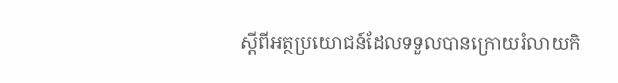ស្តីពីអត្ថប្រយោជន៍ដែលទទួលបានក្រោយរំលាយកិ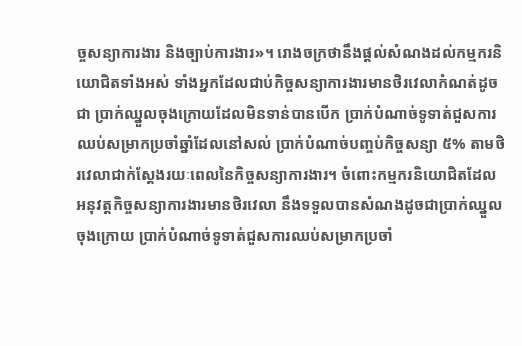ច្ចសន្យាការងារ និងច្បាប់ការងារ»។ រោងចក្រថានឹងផ្ដល់សំណងដល់កម្មករនិយោជិតទាំងអស់ ទាំងអ្នកដែលជាប់កិច្ចសន្យាការងារមានថិរវេលាកំណត់ដូចជា ប្រាក់ឈ្នួលចុងក្រោយដែលមិនទាន់បានបើក ប្រាក់បំណាច់ទូទាត់ជួសការឈប់សម្រាកប្រចាំឆ្នាំដែលនៅសល់ ប្រាក់បំណាច់បញ្ចប់កិច្ចសន្យា ៥% តាមថិរវេលាជាក់ស្ដែងរយៈពេលនៃកិច្ចសន្យាការងារ។ ចំពោះកម្មករនិយោជិតដែលអនុវត្តកិច្ចសន្យាការងារមានថិរវេលា នឹងទទួលបានសំណងដូចជាប្រាក់ឈ្នួលចុងក្រោយ ប្រាក់បំណាច់ទូទាត់ជួសការឈប់សម្រាកប្រចាំ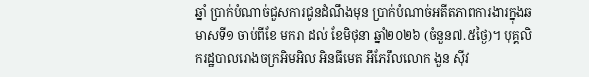ឆ្នាំ ប្រាក់បំណាច់ជួសការជូនដំណឹងមុន ប្រាក់បំណាច់អតីតភាពការងារក្នុងឆមាសទី១ ចាប់ពីខែ មករា ដល់ ខែមិថុនា ឆ្នាំ២០២៦ (ចំនួន៧.៥ថ្ងៃ)។ បុគ្គលិករដ្ឋបាលរោងចក្រអិមអិល អិនធីមេត អឹភែរឹលលោក ងួន ស៊ីវ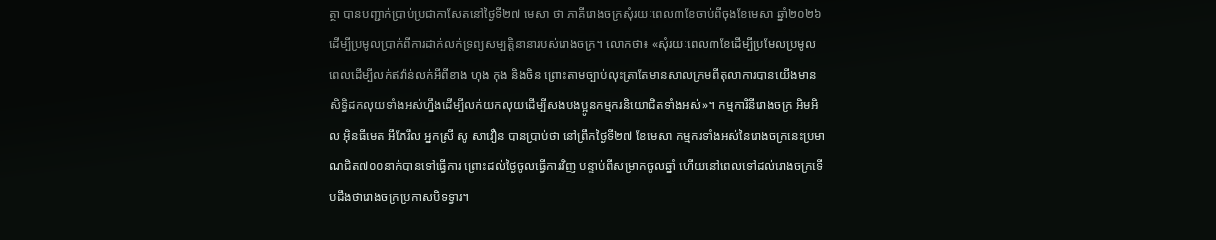ត្ថា បានបញ្ជាក់ប្រាប់ប្រជាកាសែតនៅថ្ងៃទី២៧ មេសា ថា ភាគីរោងចក្រសុំរយៈពេល៣ខែចាប់ពីចុងខែមេសា ឆ្នាំ២០២៦ ដើម្បីប្រមូលប្រាក់ពីការដាក់លក់ទ្រព្យសម្បត្តិនានារបស់រោងចក្រ។ លោកថា៖ «សុំរយៈពេល៣ខែដើម្បីប្រមែលប្រមូលពេលដើម្បីលក់ឥវ៉ាន់លក់អីពីខាង ហុង កុង និងចិន ព្រោះតាមច្បាប់លុះត្រាតែមានសាលក្រមពីតុលាការបានយើងមានសិទ្ធិដកលុយទាំងអស់ហ្នឹងដើម្បីលក់យកលុយដើម្បីសងបងប្អូនកម្មករនិយោជិតទាំងអស់»។ កម្មការិនីរោងចក្រ អិមអិល អ៊ិនធីមេត អឹភែរឹល អ្នកស្រី សូ សាវឿន បានប្រាប់ថា នៅព្រឹកថ្ងៃទី២៧ ខែមេសា កម្មករទាំងអស់នៃរោងចក្រនេះប្រមាណជិត៧០០នាក់បានទៅធ្វើការ ព្រោះដល់ថ្ងៃចូលធ្វើការវិញ បន្ទាប់ពីសម្រាកចូលឆ្នាំ ហើយនៅពេលទៅដល់រោងចក្រទើបដឹងថារោងចក្រប្រកាសបិទទ្វារ។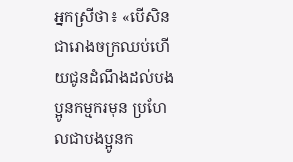អ្នកស្រីថា៖ «បើសិនជារោងចក្រឈប់ហើយជូនដំណឹងដល់បងប្អូនកម្មករមុន ប្រហែលជាបងប្អូនក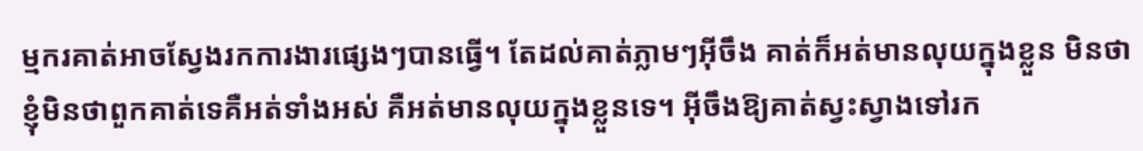ម្មករគាត់អាចស្វែងរកការងារផ្សេងៗបានធ្វើ។ តែដល់គាត់ភ្លាមៗអ៊ីចឹង គាត់ក៏អត់មានលុយក្នុងខ្លួន មិនថាខ្ញុំមិនថាពួកគាត់ទេគឺអត់ទាំងអស់ គឺអត់មានលុយក្នុងខ្លួនទេ។ អ៊ីចឹងឱ្យគាត់ស្វះស្វាងទៅរក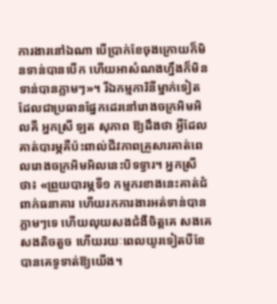ការងារនៅឯណា បើប្រាក់ខែចុងក្រោយក៏មិនទាន់បានបើក ហើយអាសំណងហ្នឹងក៏មិនទាន់បានភ្លាមៗ»។ រីឯកម្មការិនីម្នាក់ទៀតដែលជាប្រធានផ្នែកដេរនៅរោងចក្រអិមអិលគឺ អ្នកស្រី ឡត សុភាព ឱ្យដឹងថា អ្វីដែលគាត់បារម្ភគឺប៉ះពាល់ជីវភាពគ្រួសារគាត់ពេលរោងចក្រអិមអិលនេះបិទទ្វារ។ អ្នកស្រីថា៖ «ព្រួយបារម្ភទី១ កម្មករខាងនេះគាត់ជំពាក់ធនាគារ ហើយរកការងារអត់ទាន់បានភ្លាមៗទេ ហើយលុយសងជំងឺចិត្តគេ សងគេសងតិចតួច ហើយរយៈពេលយូរទៀតបីខែបានគេទូទាត់ឱ្យយើង។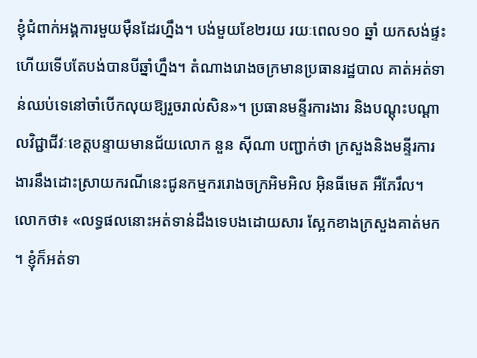ខ្ញុំជំពាក់អង្គការមួយម៉ឺនដែរហ្នឹង។ បង់មួយខែ២រយ រយៈពេល១០ ឆ្នាំ យកសង់ផ្ទះ ហើយទើបតែបង់បានបីឆ្នាំហ្នឹង។ តំណាងរោងចក្រមានប្រធានរដ្ឋបាល គាត់អត់ទាន់ឈប់ទេនៅចាំបើកលុយឱ្យរួចរាល់សិន»។ ប្រធានមន្ទីរការងារ និងបណ្ដុះបណ្ដាលវិជ្ជាជីវៈខេត្តបន្ទាយមានជ័យលោក នួន ស៊ីណា បញ្ជាក់ថា ក្រសួងនិងមន្ទីរការងារនឹងដោះស្រាយករណីនេះជូនកម្មកររោងចក្រអិមអិល អ៊ិនធីមេត អឹភែរឹល។ លោកថា៖ «លទ្ធផលនោះអត់ទាន់ដឹងទេបងដោយសារ ស្អែកខាងក្រសួងគាត់មក ។ ខ្ញុំក៏អត់ទា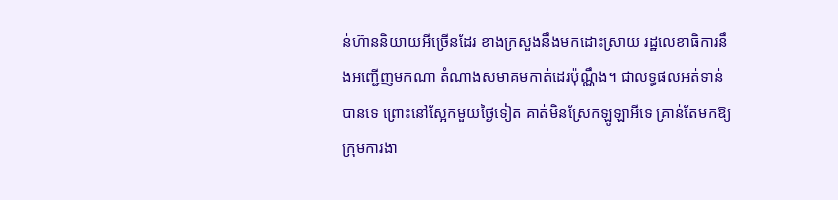ន់ហ៊ាននិយាយអីច្រើនដែរ ខាងក្រសួងនឹងមកដោះស្រាយ រដ្ឋលេខាធិការនឹងអញ្ជើញមកណា តំណាងសមាគមកាត់ដេរប៉ុណ្ណឹង។ ជាលទ្ធផលអត់ទាន់បានទេ ព្រោះនៅស្អែកមួយថ្ងៃទៀត គាត់មិនស្រែកឡូឡាអីទេ គ្រាន់តែមកឱ្យក្រុមការងា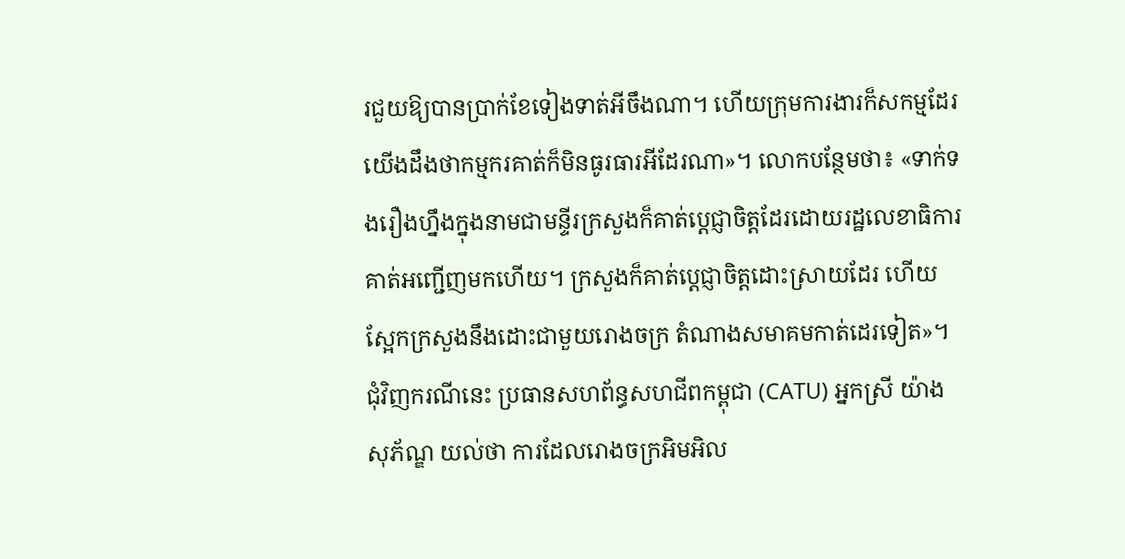រជួយឱ្យបានប្រាក់ខែទៀងទាត់អីចឹងណា។ ហើយក្រុមការងារក៏សកម្មដែរ យើងដឹងថាកម្មករគាត់ក៏មិនធូរធារអីដែរណា»។ លោកបន្ថែមថា៖ «ទាក់ទងរឿងហ្នឹងក្នុងនាមជាមន្ទីរក្រសួងក៏គាត់ប្ដេជ្ញាចិត្តដែរដោយរដ្ឋលេខាធិការគាត់អញ្ជើញមកហើយ។ ក្រសួងក៏គាត់ប្ដេជ្ញាចិត្តដោះស្រាយដែរ ហើយស្អែកក្រសួងនឹងដោះជាមួយរោងចក្រ តំណាងសមាគមកាត់ដេរទៀត»។ ជុំវិញករណីនេះ ប្រធានសហព័ន្ធសហជីពកម្ពុជា (CATU) អ្នកស្រី យ៉ាង សុភ័ណ្ឌ យល់ថា ការដែលរោងចក្រអិមអិល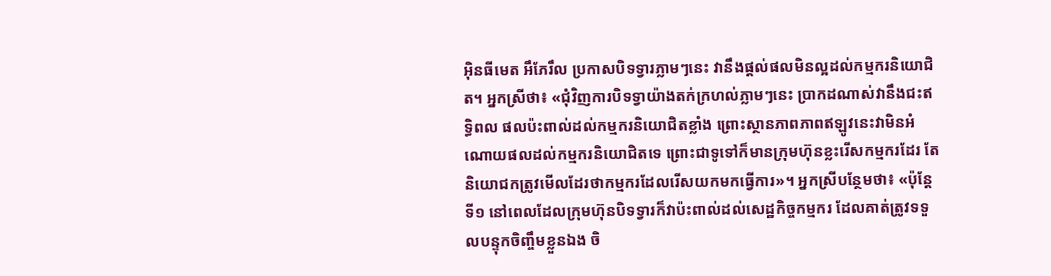អ៊ិនធីមេត អឹភែរឹល ប្រកាសបិទទ្វារភ្លាមៗនេះ វានឹងផ្ដល់ផលមិនល្អដល់កម្មករនិយោជិត។ អ្នកស្រីថា៖ «ជុំវិញការបិទទ្វាយ៉ាងតក់ក្រហល់ភ្លាមៗនេះ ប្រាកដណាស់វានឹងជះឥទ្ធិពល ផលប៉ះពាល់ដល់កម្មករនិយោជិតខ្លាំង ព្រោះស្ថានភាពភាពឥឡូវនេះវាមិនអំណោយផលដល់កម្មករនិយោជិតទេ ព្រោះជាទូទៅក៏មានក្រុមហ៊ុនខ្លះរើសកម្មករដែរ តែនិយោជកត្រូវមើលដែរថាកម្មករដែលរើសយកមកធ្វើការ»។ អ្នកស្រីបន្ថែមថា៖ «ប៉ុន្តែទី១ នៅពេលដែលក្រុមហ៊ុនបិទទ្វារក៏វាប៉ះពាល់ដល់សេដ្ឋកិច្ចកម្មករ ដែលគាត់ត្រូវទទួលបន្ទុកចិញ្ចឹមខ្លួនឯង ចិ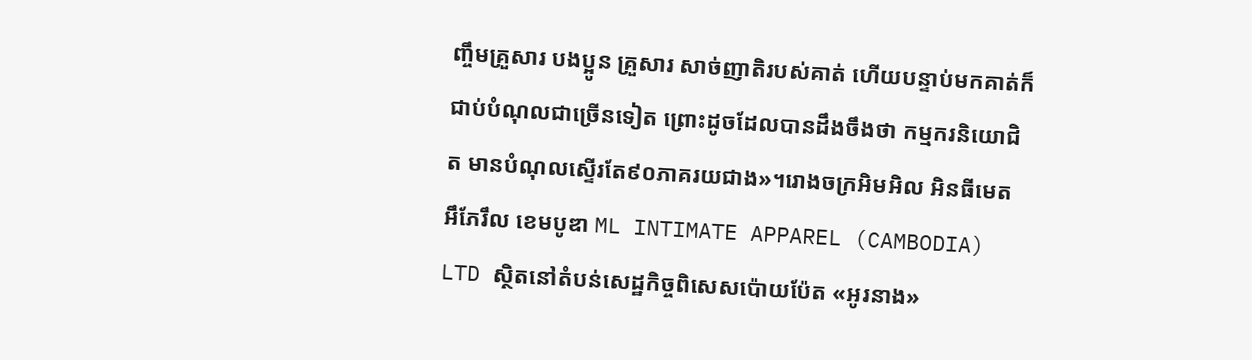ញ្ចឹមគ្រួសារ បងប្អូន គ្រួសារ សាច់ញាតិរបស់គាត់ ហើយបន្ទាប់មកគាត់ក៏ជាប់បំណុលជាច្រើនទៀត ព្រោះដូចដែលបានដឹងចឹងថា កម្មករនិយោជិត មានបំណុលស្ទើរតែ៩០ភាគរយជាង»។រោងចក្រអិមអិល អិនធីមេត អឹភែរឹល ខេមបូឌា ML INTIMATE APPAREL (CAMBODIA) LTD ស្ថិតនៅតំបន់សេដ្ឋកិច្ចពិសេសប៉ោយប៉ែត «អូរនាង»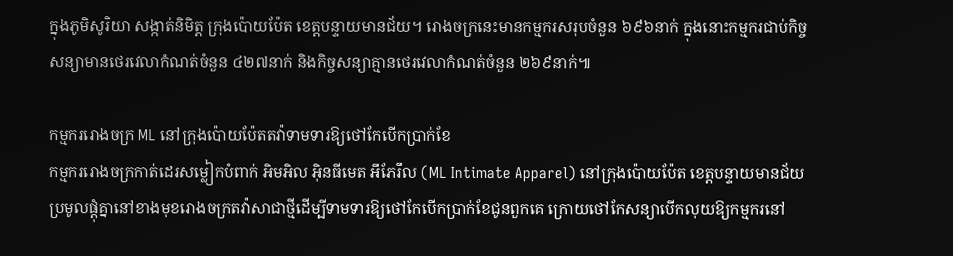ក្នុងភូមិសូរិយា សង្កាត់និមិត្ត ក្រុងប៉ោយប៉ែត ខេត្តបន្ទាយមានជ័យ។ រោងចក្រនេះមានកម្មករសរុបចំនួន ៦៩៦នាក់ ក្នុងនោះកម្មករជាប់កិច្ចសន្យាមានថេរវេលាកំណត់ចំនួន ៤២៧នាក់ និងកិច្ចសន្យាគ្មានថេរវេលាកំណត់ចំនួន ២៦៩នាក់៕

កម្មកររោងចក្រ ML នៅក្រុងប៉ោយប៉ែតតវ៉ាទាមទារឱ្យថៅកែបើកប្រាក់ខែ
កម្មកររោងចក្រកាត់ដេរសម្លៀកបំពាក់ អិមអិល អ៊ិនធីមេត អឹភែរឹល (ML Intimate Apparel) នៅក្រុងប៉ោយប៉ែត ខេត្តបន្ទាយមានជ័យ ប្រមូលផ្ដុំគ្នានៅខាងមុខរោងចក្រតវ៉ាសាជាថ្មីដើម្បីទាមទារឱ្យថៅកែបើកប្រាក់ខែជូនពួកគេ ក្រោយថៅកែសន្យាបើកលុយឱ្យកម្មករនៅ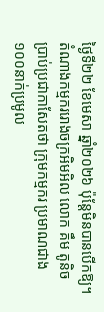ថ្ងៃទី២២ ខែមេសា ឆ្នាំ២០២៦ ប៉ុន្តែមិនបានបើកឱ្យ។ តំណាងកម្មកររោងចក្រអិមអិល លោក គឹម តូនិច ប្រាប់ប្រជាកាសែតថា ក្រុមកម្មករ ប្រមាណជាង១០០នាក់ប្រមូល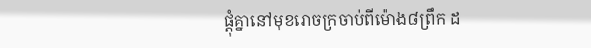ផ្ដុំគ្នានៅមុខរោចក្រចាប់ពីម៉ោង៨ព្រឹក ដ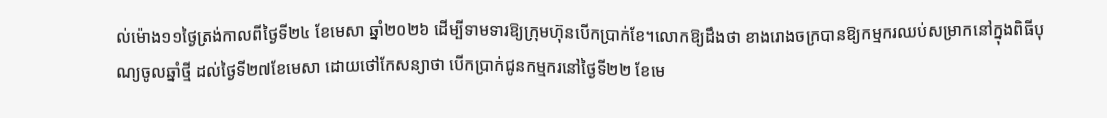ល់ម៉ោង១១ថ្ងៃត្រង់កាលពីថ្ងៃទី២៤ ខែមេសា ឆ្នាំ២០២៦ ដើម្បីទាមទារឱ្យក្រុមហ៊ុនបើកប្រាក់ខែ។លោកឱ្យដឹងថា ខាងរោងចក្របានឱ្យកម្មករឈប់សម្រាកនៅក្នុងពិធីបុណ្យចូលឆ្នាំថ្មី ដល់ថ្ងៃទី២៧ខែមេសា ដោយថៅកែសន្យាថា បើកប្រាក់ជូនកម្មករនៅថ្ងៃទី២២ ខែមេ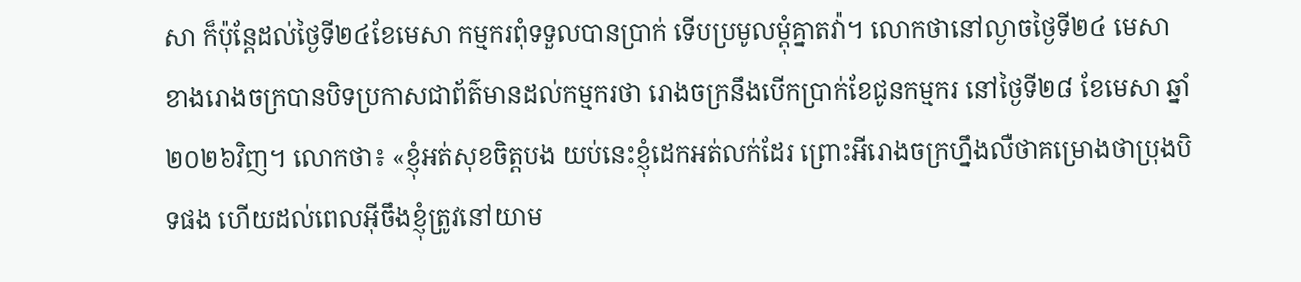សា ក៏ប៉ុន្តែដល់ថ្ងៃទី២៤ខែមេសា កម្មករពុំទទួលបានប្រាក់ ទើបប្រមូលម្ដុំគ្នាតវ៉ា។ លោកថានៅល្ងាចថ្ងៃទី២៤ មេសា ខាងរោងចក្របានបិទប្រកាសជាព័ត៌មានដល់កម្មករថា រោងចក្រនឹងបើកប្រាក់ខែជូនកម្មករ នៅថ្ងៃទី២៨ ខែមេសា ឆ្នាំ២០២៦វិញ។ លោកថា៖ «ខ្ញុំអត់សុខចិត្តបង យប់នេះខ្ញុំដេកអត់លក់ដែរ ព្រោះអីរោងចក្រហ្នឹងលឺថាគម្រោងថាប្រុងបិទផង ហើយដល់ពេលអ៊ីចឹងខ្ញុំត្រូវនៅយាម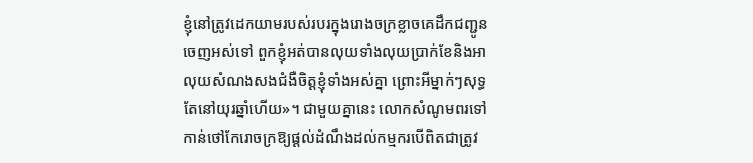ខ្ញុំនៅត្រូវដេកយាមរបស់របរក្នុងរោងចក្រខ្លាចគេដឹកជញ្ជូនចេញអស់ទៅ ពួកខ្ញុំអត់បានលុយទាំងលុយប្រាក់ខែនិងអាលុយសំណងសងជំងឺចិត្តខ្ញុំទាំងអស់គ្នា ព្រោះអីម្នាក់ៗសុទ្ធតែនៅយុរឆ្នាំហើយ»។ ជាមួយគ្នានេះ លោកសំណូមពរទៅកាន់ថៅកែរោចក្រឱ្យផ្ដល់ដំណឹងដល់កម្មករបើពិតជាត្រូវ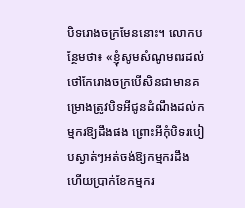បិទរោងចក្រមែននោះ។ លោកបន្ថែមថា៖ «ខ្ញុំសូមសំណូមពរដល់ថៅកែរោងចក្របើសិនជាមានគម្រោងត្រូវបិទអីជូនដំណឹងដល់កម្មករឱ្យដឹងផង ព្រោះអីកុំបិទរបៀបស្ងាត់ៗអត់ចង់ឱ្យកម្មករដឹង ហើយប្រាក់ខែកម្មករ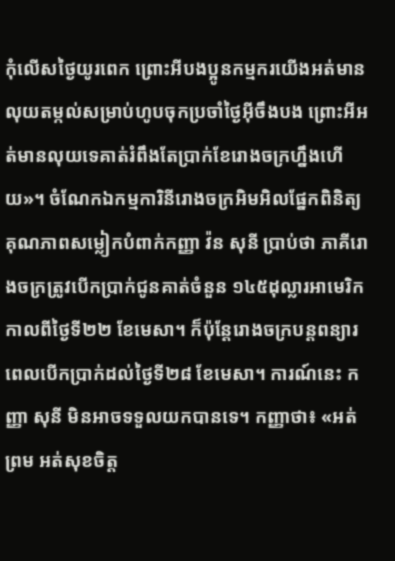កុំលើសថ្ងៃយូរពេក ព្រោះអីបងប្អូនកម្មករយើងអត់មានលុយតម្កល់សម្រាប់ហូបចុកប្រចាំថ្ងៃអ៊ីចឹងបង ព្រោះអីអត់មានលុយទេគាត់រំពឹងតែប្រាក់ខែរោងចក្រហ្នឹងហើយ»។ ចំណែកឯកម្មការិនីរោងចក្រអិមអិលផ្នែកពិនិត្យគុណភាពសម្លៀកបំពាក់កញ្ញា វ៉ន សុនី ប្រាប់ថា ភាគីរោងចក្រត្រូវបើកប្រាក់ជូនគាត់ចំនួន ១៤៥ដុល្លារអាមេរិក កាលពីថ្ងៃទី២២ ខែមេសា។ ក៏ប៉ុន្តែរោងចក្របន្តពន្យារពេលបើកប្រាក់ដល់ថ្ងៃទី២៨ ខែមេសា។ ការណ៍នេះ កញ្ញា សុនី មិនអាចទទួលយកបានទេ។ កញ្ញាថា៖ «អត់ព្រម អត់សុខចិត្ត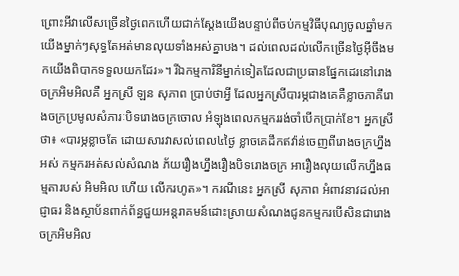ព្រោះអីវាលើសច្រើនថ្ងៃពេកហើយជាក់ស្ដែងយើងបន្ទាប់ពីចប់កម្មវិធីបុណ្យចូលឆ្នាំមកយើងម្នាក់ៗសុទ្ធតែអត់មានលុយទាំងអស់គ្នាបង។ ដល់ពេលដល់លើកច្រើនថ្ងៃអ៊ីចឹងមកយើងពិបាកទទួលយកដែរ»។ រីឯកម្មការិនីម្នាក់ទៀតដែលជាប្រធានផ្នែកដេរនៅរោងចក្រអិមអិលគឺ អ្នកស្រី ឡន សុភាព ប្រាប់ថាអ្វី ដែលអ្នកស្រីបារម្ភជាងគេគឺខ្លាចភាគីរោងចក្រប្រមូលសំភារៈបិទរោងចក្រចោល អំឡុងពេលកម្មកររង់ចាំបើកប្រាក់ខែ។ អ្នកស្រីថា៖ «បារម្ភខ្លាចតែ ដោយសារវាសល់ពេល៤ថ្ងៃ ខ្លាចគេដឹកឥវ៉ាន់ចេញពីរោងចក្រហ្នឹងអស់ កម្មករអត់សល់សំណង ភ័យរឿងហ្នឹងរឿងបិទរោងចក្រ អារឿងលុយលើកហ្នឹងធម្មតារបស់ អិមអិល ហើយ លើករហូត»។ ករណីនេះ អ្នកស្រី សុភាព អំពាវនាវដល់អាជ្ញាធរ និងស្ថាប័នពាក់ព័ន្ធជួយអន្តរាគមន៍ដោះស្រាយសំណងជូនកម្មករបើសិនជារោងចក្រអិមអិល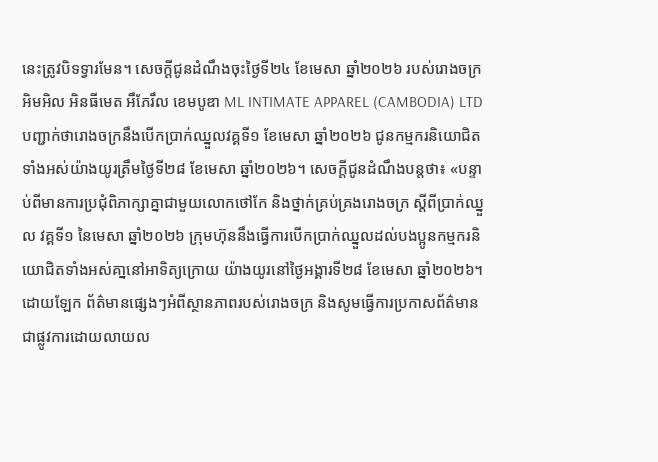នេះត្រូវបិទទ្វារមែន។ សេចក្ដីជូនដំណឹងចុះថ្ងៃទី២៤ ខែមេសា ឆ្នាំ២០២៦ របស់រោងចក្រអិមអិល អិនធីមេត អឹភែរឹល ខេមបូឌា ML INTIMATE APPAREL (CAMBODIA) LTD បញ្ជាក់ថារោងចក្រនឹងបើកប្រាក់ឈ្នួលវគ្គទី១ ខែមេសា ឆ្នាំ២០២៦ ជូនកម្មករនិយោជិតទាំងអស់យ៉ាងយូរត្រឹមថ្ងៃទី២៨ ខែមេសា ឆ្នាំ២០២៦។ សេចក្ដីជូនដំណឹងបន្តថា៖ «បន្ទាប់ពីមានការប្រជុំពិភាក្សាគ្នាជាមួយលោកថៅកែ និងថ្នាក់គ្រប់គ្រងរោងចក្រ ស្តីពីប្រាក់ឈ្នួល វគ្គទី១ នៃមេសា ឆ្នាំ២០២៦ ក្រុមហ៊ុននឹងធ្វើការបើកប្រាក់ឈ្នួលដល់បងប្អូនកម្មករនិយោជិតទាំងអស់គា្ននៅអាទិត្យក្រោយ យ៉ាងយូរនៅថ្ងៃអង្គារទី២៨ ខែមេសា ឆ្នាំ២០២៦។ ដោយឡែក ព័ត៌មានផ្សេងៗអំពីស្ថានភាពរបស់រោងចក្រ និងសូមធ្វើការប្រកាសព័ត៌មានជាផ្លូវការដោយលាយល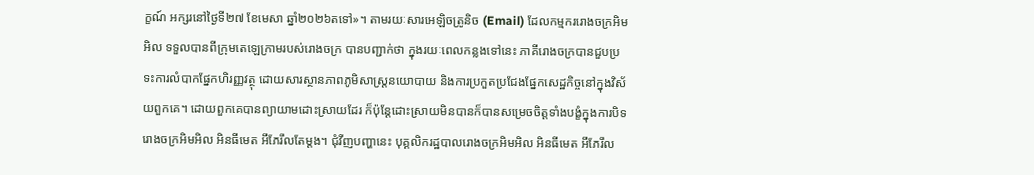ក្ខណ៍ អក្សរនៅថ្ងៃទី២៧ ខែមេសា ឆ្នាំ២០២៦តទៅ»។ តាមរយៈសារអេឡិចត្រូនិច (Email) ដែលកម្មកររោងចក្រអិមអិល ទទួលបានពីក្រុមតេឡេក្រាមរបស់រោងចក្រ បានបញ្ជាក់ថា ក្នុងរយៈពេលកន្លងទៅនេះ ភាគីរោងចក្របានជួបប្រទះការលំបាកផ្នែកហិរញ្ញវត្ថុ ដោយសារស្ថានភាពភូមិសាស្ត្រនយោបាយ និងការប្រកួតប្រជែងផ្នែកសេដ្ឋកិច្ចនៅក្នុងវិស័យពួកគេ។ ដោយពួកគេបានព្យាយាមដោះស្រាយដែរ ក៏ប៉ុន្តែដោះស្រាយមិនបានក៏បានសម្រេចចិត្តទាំងបង្ខំក្នុងការបិទរោងចក្រអិមអិល អិនធីមេត អឹភែរឹលតែម្ដង។ ជុំវីញបញ្ហានេះ បុគ្គលិករដ្ឋបាលរោងចក្រអិមអិល អិនធីមេត អឹភែរឹល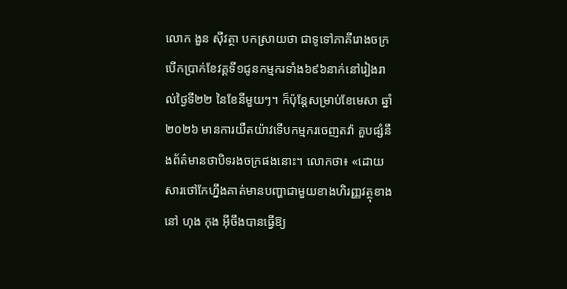លោក ងួន ស៊ីវត្ថា បកស្រាយថា ជាទូទៅភាគីរោងចក្របើកប្រាក់ខែវគ្គទី១ជូនកម្មករទាំង៦៩៦នាក់នៅរៀងរាល់ថ្ងៃទី២២ នៃខែនីមួយៗ។ ក៏ប៉ុន្តែសម្រាប់ខែមេសា ឆ្នាំ២០២៦ មានការយឺតយ៉ាវទើបកម្មករចេញតវ៉ា គួបផ្សំនឹងព័ត៌មានថាបិទរងចក្រផងនោះ។ លោកថា៖ «ដោយសារថៅកែហ្នឹងគាត់មានបញ្ហាជាមួយខាងហិរញ្ញវត្ថុខាងនៅ ហុង កុង អ៊ីចឹងបានធ្វើឱ្យ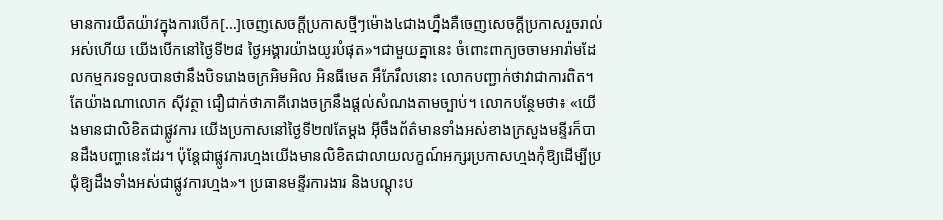មានការយឺតយ៉ាវក្នុងការបើក[…]ចេញសេចក្ដីប្រកាសថ្មីៗម៉ោង៤ជាងហ្នឹងគឺចេញសេចក្ដីប្រកាសរួចរាល់អស់ហើយ យើងបើកនៅថ្ងៃទី២៨ ថ្ងៃអង្គារយ៉ាងយូរបំផុត»។ជាមួយគ្នានេះ ចំពោះពាក្យចចាមអារ៉ាមដែលកម្មករទទួលបានថានឹងបិទរោងចក្រអិមអិល អិនធីមេត អឹភែរឹលនោះ លោកបញ្ជាក់ថាវាជាការពិត។ តែយ៉ាងណាលោក ស៊ីវត្ថា ជឿជាក់ថាភាគីរោងចក្រនឹងផ្ដល់សំណងតាមច្បាប់។ លោកបន្ថែមថា៖ «យើងមានជាលិខិតជាផ្លូវការ យើងប្រកាសនៅថ្ងៃទី២៧តែម្ដង អ៊ីចឹងព័ត៌មានទាំងអស់ខាងក្រសួងមន្ទីរក៏បានដឹងបញ្ហានេះដែរ។ ប៉ុន្តែជាផ្លូវការហ្មងយើងមានលិខិតជាលាយលក្ខណ៍អក្សរប្រកាសហ្មងកុំឱ្យដើម្បីប្រជុំឱ្យដឹងទាំងអស់ជាផ្លូវការហ្មង»។ ប្រធានមន្ទីរការងារ និងបណ្ដុះប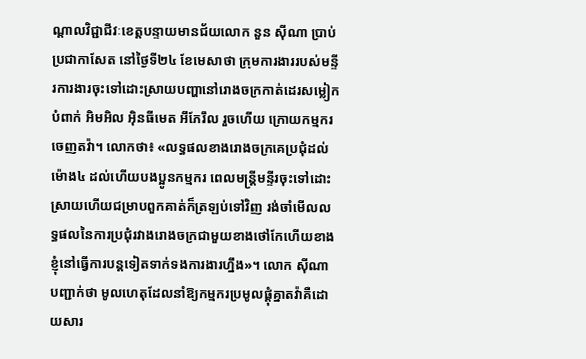ណ្ដាលវិជ្ជាជីវៈខេត្តបន្ទាយមានជ័យលោក នួន ស៊ីណា ប្រាប់ប្រជាកាសែត នៅថ្ងៃទី២៤ ខែមេសាថា ក្រុមការងាររបស់មន្ទីរការងារចុះទៅដោះស្រាយបញ្ហានៅរោងចក្រកាត់ដេរសម្លៀកបំពាក់ អិមអិល អ៊ិនធីមេត អឹភែរឹល រួចហើយ ក្រោយកម្មករចេញតវ៉ា។ លោកថា៖ «លទ្ធផលខាងរោងចក្រគេប្រជុំដល់ម៉ោង៤ ដល់ហើយបងប្អូនកម្មករ ពេលមន្ត្រីមន្ទីរចុះទៅដោះស្រាយហើយជម្រាបពួកគាត់ក៏ត្រឡប់ទៅវិញ រង់ចាំមើលលទ្ធផលនៃការប្រជុំរវាងរោងចក្រជាមួយខាងថៅកែហើយខាងខ្ញុំនៅធ្វើការបន្តទៀតទាក់ទងការងារហ្នឹង»។ លោក ស៊ីណា បញ្ជាក់ថា មូលហេតុដែលនាំឱ្យកម្មករប្រមូលផ្ដុំគ្នាតវ៉ាគឺដោយសារ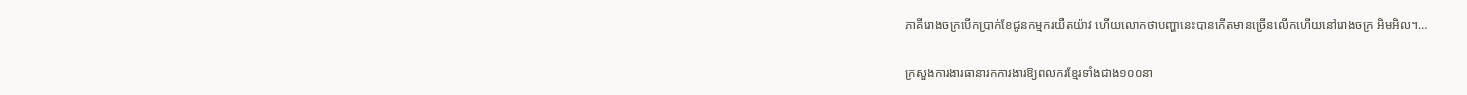ភាគីរោងចក្របើកប្រាក់ខែជូនកម្មករយឺតយ៉ាវ ហើយលោកថាបញ្ហានេះបានកើតមានច្រើនលើកហើយនៅរោងចក្រ អិមអិល។…

ក្រសួងការងារធានារកការងារឱ្យពលករខ្មែរទាំងជាង១០០នា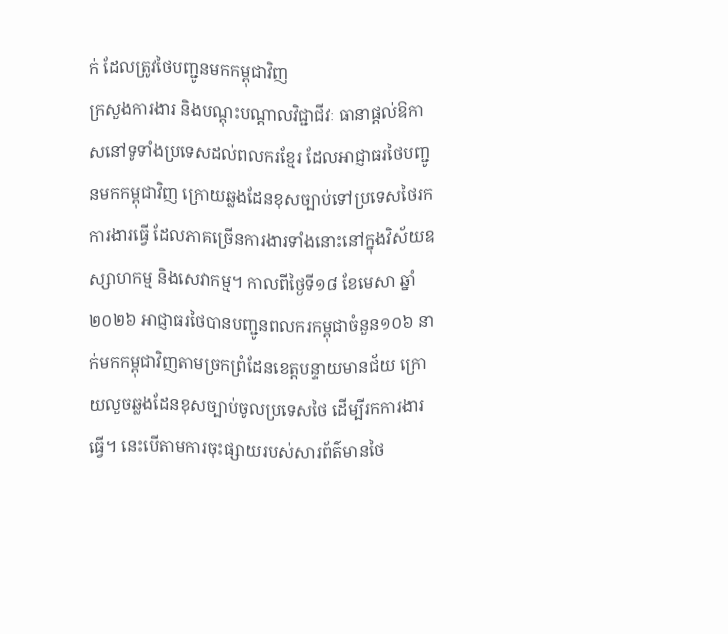ក់ ដែលត្រូវថៃបញ្ជូនមកកម្ពុជាវិញ
ក្រសួងការងារ និងបណ្តុះបណ្តាលវិជ្ជាជីវៈ ធានាផ្ដល់ឱកាសនៅទូទាំងប្រទេសដល់ពលករខ្មែរ ដែលអាជ្ញាធរថៃបញ្ជូនមកកម្ពុជាវិញ ក្រោយឆ្លងដែនខុសច្បាប់ទៅប្រទេសថៃរកការងារធ្វើ ដែលភាគច្រើនការងារទាំងនោះនៅក្នុងវិស័យឧស្សាហកម្ម និងសេវាកម្ម។ កាលពីថ្ងៃទី១៨ ខែមេសា ឆ្នាំ២០២៦ អាជ្ញាធរថៃបានបញ្ជូនពលករកម្ពុជាចំនួន១០៦ នាក់មកកម្ពុជាវិញតាមច្រកព្រំដែនខេត្តបន្ទាយមានជ័យ ក្រោយលួចឆ្លងដែនខុសច្បាប់ចូលប្រទេសថៃ ដើម្បីរកការងារធ្វើ។ នេះបើតាមការចុះផ្សាយរបស់សារព័ត៌មានថៃ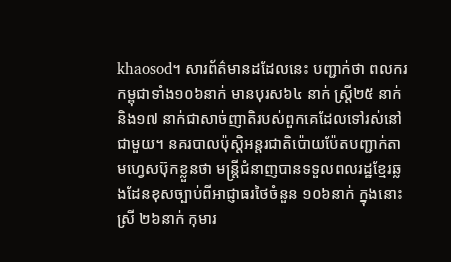khaosod។ សារព័ត៌មានដដែលនេះ បញ្ជាក់ថា ពលករកម្ពុជាទាំង១០៦នាក់ មានបុរស៦៤ នាក់ ស្រ្តី២៥ នាក់ និង១៧ នាក់ជាសាច់ញាតិរបស់ពួកគេដែលទៅរស់នៅជាមួយ។ នគរបាលប៉ុស្ដិអន្តរជាតិប៉ោយប៉ែតបញ្ជាក់តាមហ្វេសប៊ុកខ្លួនថា មន្ត្រីជំនាញបានទទួលពលរដ្ឋខ្មែរឆ្លងដែនខុសច្បាប់ពីអាជ្ញាធរថៃចំនួន ១០៦នាក់ ក្នុងនោះស្រី ២៦នាក់ កុមារ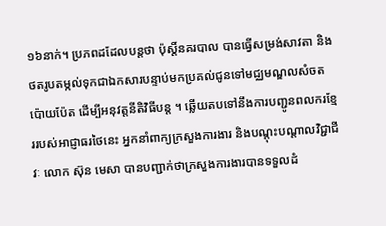១៦នាក់។ ប្រភពដដែលបន្តថា ប៉ុស្តិ៍នគរបាល បានធ្វើសម្រង់សាវតា និងថតរូបតម្កល់ទុកជាឯកសារបន្ទាប់មកប្រគល់ជូនទៅមជ្ឈមណ្ឌលសំចតប៉ោយប៉ែត ដើម្បីអនុវត្តនីតិវិធីបន្ត ។ ឆ្លើយតបទៅនឹងការបញ្ជូនពលករខ្មែររបស់អាជ្ញាធរថៃនេះ អ្នកនាំពាក្យក្រសួងការងារ និងបណ្តុះបណ្តាលវិជ្ជាជីវៈ លោក ស៊ុន មេសា បានបញ្ជាក់ថាក្រសួងការងារបានទទួលដំ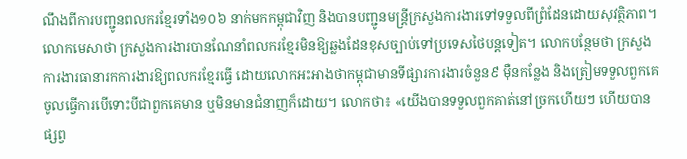ណឹងពីការបញ្ជូនពលករខ្មែរទាំង១០៦ នាក់មកកម្ពុជាវិញ និងបានបញ្ជូនមន្ត្រីក្រសួងការងារទៅទទួលពីព្រំដែនដោយសុវត្ថិភាព។ លោកមេសាថា ក្រសួងការងារបានណែនាំពលករខ្មែរមិនឱ្យឆ្លងដែនខុសច្បាប់ទៅប្រទេសថៃបន្តទៀត។ លោកបន្ថែមថា ក្រសួងការងារធានារកការងារឱ្យពលករខ្មែរធ្វើ ដោយលោកអះអាងថាកម្ពុជាមានទីផ្សារការងារចំនួន៩ ម៉ឺនកន្លែង និងត្រៀមទទួលពួកគេចូលធ្វើការបើទោះបីជាពួកគេមាន ឬមិនមានជំនាញក៏ដោយ។ លោកថា៖ «យើងបានទទួលពួកគាត់នៅច្រកហើយៗ ហើយបានផ្សព្វ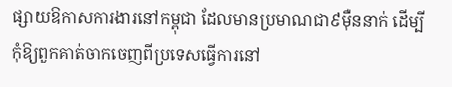ផ្សាយឱកាសការងារនៅកម្ពុជា ដែលមានប្រមាណជា៩ម៉ឺននាក់ ដើម្បីកុំឱ្យពួកគាត់ចាកចេញពីប្រទេសធ្វើការនៅ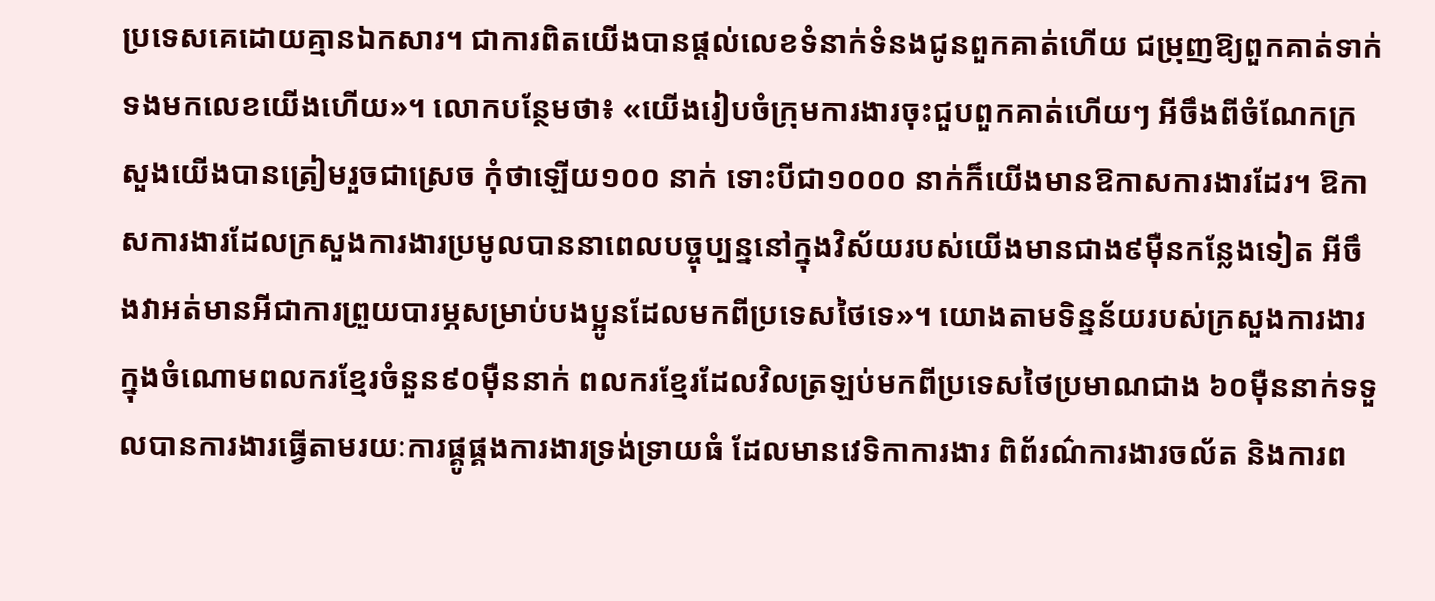ប្រទេសគេដោយគ្មានឯកសារ។ ជាការពិតយើងបានផ្ដល់លេខទំនាក់ទំនងជូនពួកគាត់ហើយ ជម្រុញឱ្យពួកគាត់ទាក់ទងមកលេខយើងហើយ»។ លោកបន្ថែមថា៖ «យើងរៀបចំក្រុមការងារចុះជួបពួកគាត់ហើយៗ អីចឹងពីចំណែកក្រសួងយើងបានត្រៀមរួចជាស្រេច កុំថាឡើយ១០០ នាក់ ទោះបីជា១០០០ នាក់ក៏យើងមានឱកាសការងារដែរ។ ឱកាសការងារដែលក្រសួងការងារប្រមូលបាននាពេលបច្ចុប្បន្ននៅក្នុងវិស័យរបស់យើងមានជាង៩ម៉ឺនកន្លែងទៀត អីចឹងវាអត់មានអីជាការព្រួយបារម្ភសម្រាប់បងប្អូនដែលមកពីប្រទេសថៃទេ»។ យោងតាមទិន្នន័យរបស់ក្រសួងការងារ ក្នុងចំណោមពលករខ្មែរចំនួន៩០ម៉ឺននាក់ ពលករខ្មែរដែលវិលត្រឡប់មកពីប្រទេសថៃប្រមាណជាង ៦០ម៉ឺននាក់ទទួលបានការងារធ្វើតាមរយៈការផ្គូផ្គងការងារទ្រង់ទ្រាយធំ ដែលមានវេទិកាការងារ ពិព័រណ៌ការងារចល័ត និងការព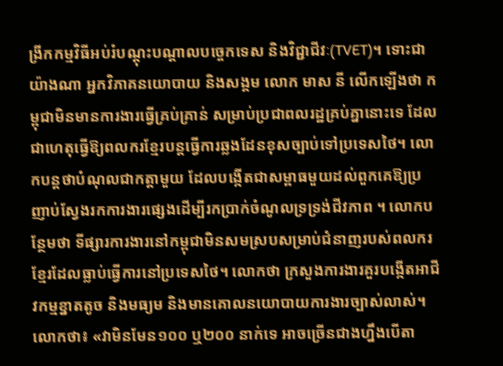ង្រីកកម្មវិធីអប់រំបណ្តុះបណ្តាលបច្ចេកទេស និងវិជ្ជាជីវៈ(TVET)។ ទោះជាយ៉ាងណា អ្នកវិភាគនយោបាយ និងសង្គម លោក មាស នី លើកឡើងថា កម្ពុជាមិនមានការងារធ្វើគ្រប់គ្រាន់ សម្រាប់ប្រជាពលរដ្ឋគ្រប់គ្នានោះទេ ដែលជាហេតុធ្វើឱ្យពលករខ្មែរបន្តធ្វើការឆ្លងដែនខុសច្បាប់ទៅប្រទេសថៃ។ លោកបន្តថាបំណុលជាកត្តាមួយ ដែលបង្កើតជាសម្ពាធមួយដល់ពួកគេឱ្យប្រញាប់ស្វែងរកការងារផ្សេងដើម្បីរកប្រាក់ចំណូលទ្រទ្រង់ជីវភាព ។ លោកបន្ថែមថា ទីផ្សារការងារនៅកម្ពុជាមិនសមស្របសម្រាប់ជំនាញរបស់ពលករខ្មែរដែលធ្លាប់ធ្វើការនៅប្រទេសថៃ។ លោកថា ក្រសួងការងារគួរបង្កើតអាជីវកម្មខ្នាតតូច និងមធ្យម និងមានគោលនយោបាយការងារច្បាស់លាស់។ លោកថា៖ «វាមិនមែន១០០ ឬ២០០ នាក់ទេ អាចច្រើនជាងហ្នឹងបើតា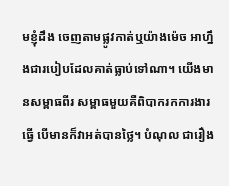មខ្ញុំដឹង ចេញតាមផ្លូវកាត់ឬយ៉ាងម៉េច អាហ្នឹងជារបៀបដែលគាត់ធ្លាប់ទៅណា។ យើងមានសម្ពាធពីរ សម្ពាធមួយគឺពិបាករកការងារធ្វើ បើមានក៏វាអត់បានថ្លៃ។ បំណុល ជារឿង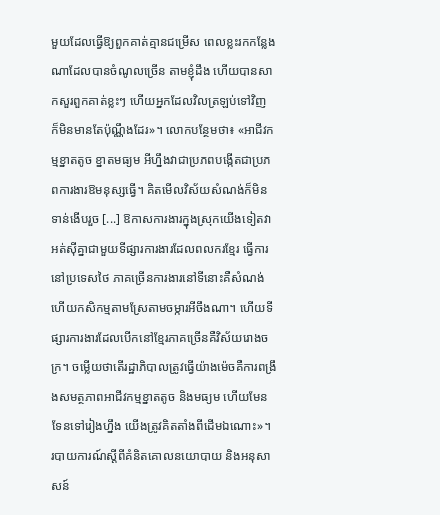មួយដែលធ្វើឱ្យពួកគាត់គ្មានជម្រើស ពេលខ្លះរកកន្លែងណាដែលបានចំណូលច្រើន តាមខ្ញុំដឹង ហើយបានសាកសួរពួកគាត់ខ្លះៗ ហើយអ្នកដែលវិលត្រឡប់ទៅវិញ ក៏មិនមានតែប៉ុណ្ណឹងដែរ»។ លោកបន្ថែមថា៖ «អាជីវកម្មខ្នាតតូច ខ្នាតមធ្យម អីហ្នឹងវាជាប្រភពបង្កើតជាប្រភពការងារឱមនុស្សធ្វើ។ គិតមើលវិស័យសំណង់ក៏មិនទាន់ងើបរួច [...] ឱកាសការងារក្នុងស្រុកយើងទៀតវាអត់ស៊ីគ្នាជាមួយទីផ្សារការងារដែលពលករខ្មែរ ធ្វើការនៅប្រទេសថៃ ភាគច្រើនការងារនៅទីនោះគឺសំណង់ហើយកសិកម្មតាមស្រែតាមចម្ការអីចឹងណា។ ហើយទីផ្សារការងារដែលបើកនៅខ្មែរភាគច្រើនគឺវិស័យរោងចក្រ។ ចម្លើយថាតើរដ្ឋាភិបាលត្រូវធ្វើយ៉ាងម៉េចគឺការពង្រឹងសមត្ថភាពអាជីវកម្មខ្នាតតូច និងមធ្យម ហើយមែនទែនទៅរៀងហ្នឹង យើងត្រូវគិតតាំងពីដើមឯណោះ»។ របាយការណ៍ស្ដីពីគំនិតគោលនយោបាយ និងអនុសាសន៍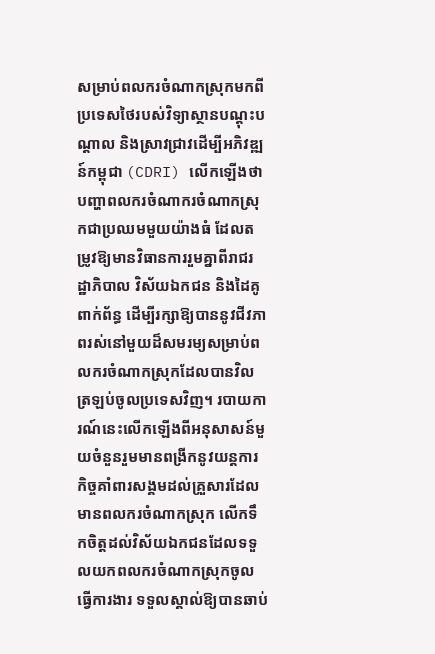សម្រាប់ពលករចំណាកស្រុកមកពីប្រទេសថៃរបស់វិទ្យាស្ថានបណ្តុះបណ្តាល និងស្រាវជ្រាវដើម្បីអភិវឌ្ឍន៍កម្ពុជា (CDRI) លើកឡើងថាបញ្ហាពលករចំណាករចំណាកស្រុកជាប្រឈមមួយយ៉ាងធំ ដែលតម្រូវឱ្យមានវិធានការរួមគ្នាពីរាជរដ្ឋាភិបាល វិស័យឯកជន និងដៃគូពាក់ព័ន្ធ ដើម្បីរក្សាឱ្យបាននូវជីវភាពរស់នៅមួយដ៏សមរម្យសម្រាប់ពលករចំណាកស្រុកដែលបានវិលត្រឡប់ចូលប្រទេសវិញ។ របាយការណ៍នេះលើកឡើងពីអនុសាសន៍មួយចំនួនរួមមានពង្រីកនូវយន្តការកិច្ចគាំពារសង្គមដល់គ្រួសារដែលមានពលករចំណាកស្រុក លើកទឹកចិត្តដល់វិស័យឯកជនដែលទទួលយកពលករចំណាកស្រុកចូលធ្វើការងារ ទទួលស្គាល់ឱ្យបានឆាប់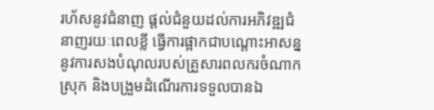រហ័សនូវជំនាញ ផ្តល់ជំនួយដល់ការអភិវឌ្ឍជំនាញរយៈពេលខ្លី ធ្វើការផ្អាកជាបណ្តោះអាសន្ននូវការសងបំណុលរបស់គ្រួសារពលករចំណាកស្រុក និងបង្រួមដំណើរការទទួលបានឯ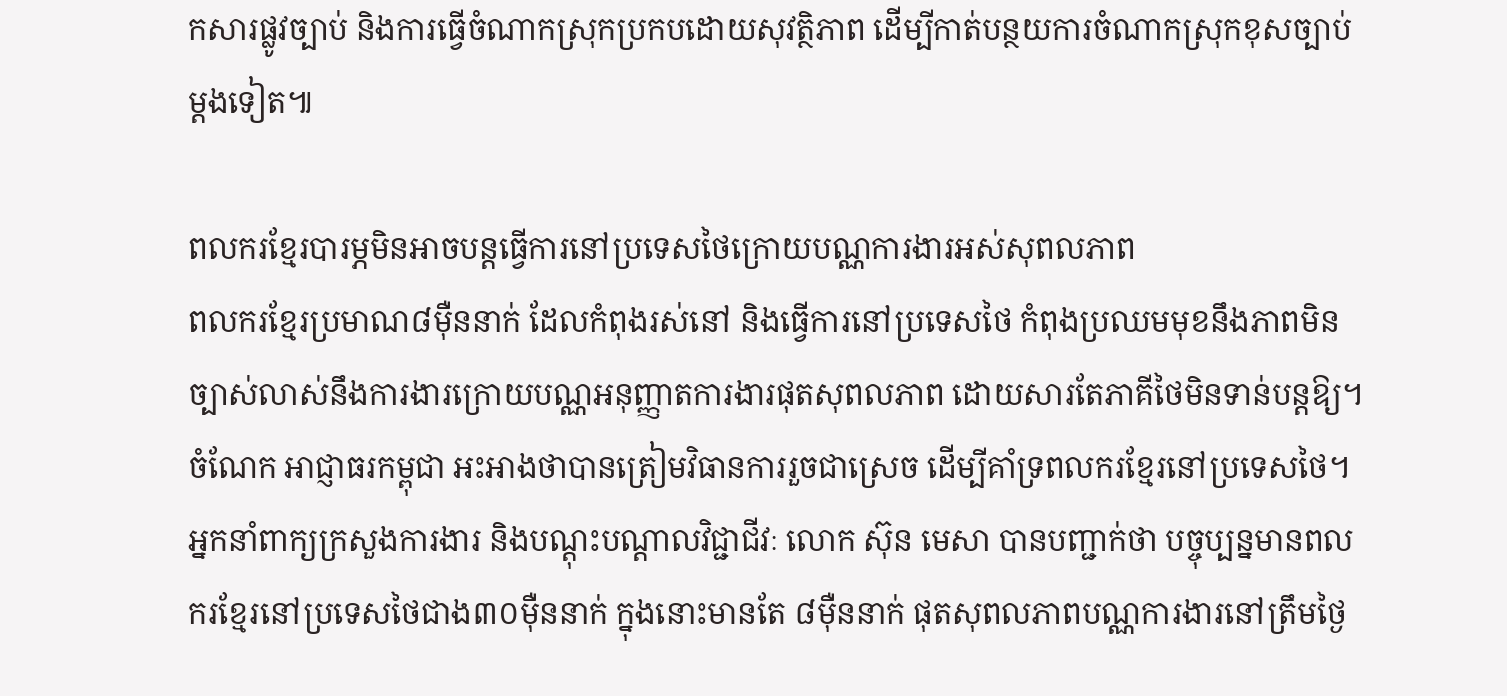កសារផ្លូវច្បាប់ និងការធ្វើចំណាកស្រុកប្រកបដោយសុវត្ថិភាព ដើម្បីកាត់បន្ថយការចំណាកស្រុកខុសច្បាប់ម្តងទៀត៕

ពលករខ្មែរបារម្ភមិនអាចបន្តធ្វើការនៅប្រទេសថៃក្រោយបណ្ណការងារអស់សុពលភាព
ពលករខ្មែរប្រមាណ៨ម៉ឺននាក់ ដែលកំពុងរស់នៅ និងធ្វើការនៅប្រទេសថៃ កំពុងប្រឈមមុខនឹងភាពមិនច្បាស់លាស់នឹងការងារក្រោយបណ្ណអនុញ្ញាតការងារផុតសុពលភាព ដោយសារតែភាគីថៃមិនទាន់បន្តឱ្យ។ ចំណែក អាជ្ញាធរកម្ពុជា អះអាងថាបានត្រៀមវិធានការរួចជាស្រេច ដើម្បីគាំទ្រពលករខ្មែរនៅប្រទេសថៃ។ អ្នកនាំពាក្យក្រសួងការងារ និងបណ្តុះបណ្តាលវិជ្ជាជីវៈ លោក ស៊ុន មេសា បានបញ្ជាក់ថា បច្ចុប្បន្នមានពលករខ្មែរនៅប្រទេសថៃជាង៣០ម៉ឺននាក់ ក្នុងនោះមានតែ ៨ម៉ឺននាក់ ផុតសុពលភាពបណ្ណការងារនៅត្រឹមថ្ងៃ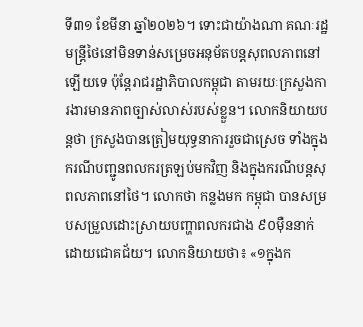ទី៣១ ខែមីនា ឆ្នាំ២០២៦។ ទោះជាយ៉ាងណា គណៈរដ្ឋមន្ត្រីថៃនៅមិនទាន់សម្រេចអនុម័តបន្តសុពលភាពនៅឡើយទេ ប៉ុន្តែរាជរដ្ឋាភិបាលកម្ពុជា តាមរយៈក្រសួងការងារមានភាពច្បាស់លាស់របស់ខ្លួន។ លោកនិយាយបន្តថា ក្រសួងបានត្រៀមយុទ្ធនាការរួចជាស្រេច ទាំងក្នុងករណីបញ្ជូនពលករត្រឡប់មកវិញ និងក្នុងករណីបន្តសុពលភាពនៅថៃ។ លោកថា កន្លងមក កម្ពុជា បានសម្របសម្រួលដោះស្រាយបញ្ហាពលករជាង ៩០ម៉ឺននាក់ដោយជោគជ័យ។ លោកនិយាយថា៖ «១ក្នុងក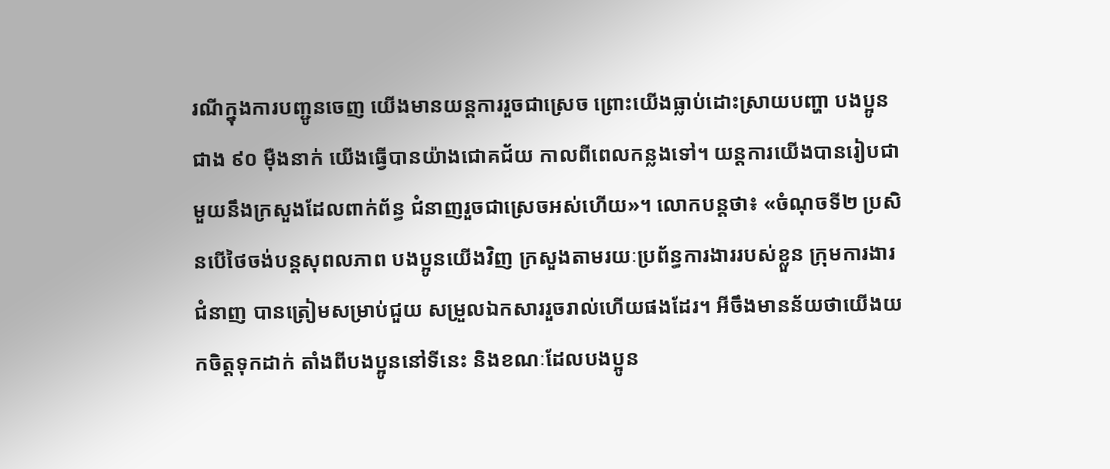រណីក្នុងការបញ្ជូនចេញ យើងមានយន្តការរួចជាស្រេច ព្រោះយើងធ្លាប់ដោះស្រាយបញ្ហា បងប្អូនជាង ៩០ ម៉ឺងនាក់ យើងធ្វើបានយ៉ាងជោគជ័យ កាលពីពេលកន្លងទៅ។ យន្តការយើងបានរៀបជាមួយនឹងក្រសួងដែលពាក់ព័ន្ធ ជំនាញរួចជាស្រេចអស់ហើយ»។ លោកបន្តថា៖ «ចំណុចទី២ ប្រសិនបើថៃចង់បន្តសុពលភាព បងប្អូនយើងវិញ ក្រសួងតាមរយៈប្រព័ន្ធការងាររបស់ខ្លួន ក្រុមការងារជំនាញ បានត្រៀមសម្រាប់ជួយ សម្រួលឯកសាររួចរាល់ហើយផងដែរ។ អីចឹងមានន័យថាយើងយកចិត្តទុកដាក់ តាំងពីបងប្អូននៅទីនេះ និងខណៈដែលបងប្អូន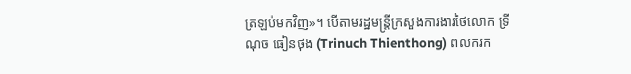ត្រឡប់មកវិញ»។ បើតាមរដ្ឋមន្ត្រីក្រសួងការងារថៃលោក ទ្រីណុច ធៀនថុង (Trinuch Thienthong) ពលករក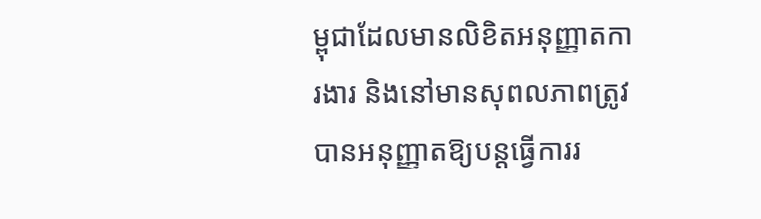ម្ពុជាដែលមានលិខិតអនុញ្ញាតការងារ និងនៅមានសុពលភាពត្រូវបានអនុញ្ញាតឱ្យបន្តធ្វើការរ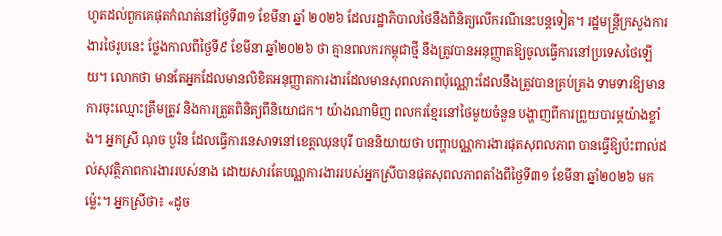ហូតដល់ពួកគេផុតកំណត់នៅថ្ងៃទី៣១ ខែមីនា ឆ្នាំ ២០២៦ ដែលរដ្ឋាភិបាលថៃនឹងពិនិត្យលើករណីនេះបន្តទៀត។ រដ្ឋមន្ត្រីក្រសួងការងារថៃរូបនេះ ថ្លែងកាលពីថ្ងៃទី៩ ខែមីនា ឆ្នាំ២០២៦ ថា គ្មានពលករកម្ពុជាថ្មី នឹងត្រូវបានអនុញ្ញាតឱ្យចូលធ្វើការនៅប្រទេសថៃឡើយ។ លោកថា មានតែអ្នកដែលមានលិខិតអនុញ្ញាតការងារដែលមានសុពលភាពប៉ុណ្ណោះដែលនឹងត្រូវបានគ្រប់គ្រង ទាមទារឱ្យមានការចុះឈ្មោះត្រឹមត្រូវ និងការត្រួតពិនិត្យពីនិយោជក។ យ៉ាងណាមិញ ពលករខ្មែរនៅថៃមួយចំនួន បង្ហាញពីការព្រួយបារម្ភយ៉ាងខ្លាំង។ អ្នកស្រី ណុច បួរិន ដែលធ្វើការនេសាទនៅខេត្តឈុនបុរី បាននិយាយថា បញ្ហាបណ្ណការងារផុតសុពលភាព បានធ្វើឱ្យប៉ះពាល់ដល់សុវត្ថិភាពការងាររបស់នាង ដោយសារតែបណ្ណការងាររបស់អ្នកស្រីបានផុតសុពលភាពតាំងពីថ្ងៃទី៣១ ខែមីនា ឆ្នាំ២០២៦ មកម៉្លេះ។ អ្នកស្រីថា៖ «ដូច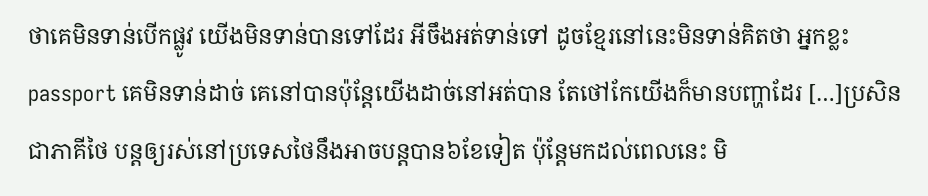ថាគេមិនទាន់បើកផ្លូវ យើងមិនទាន់បានទៅដែរ អីចឹងអត់ទាន់ទៅ ដូចខ្មែរនៅនេះមិនទាន់គិតថា អ្នកខ្លះ passport គេមិនទាន់ដាច់ គេនៅបានប៉ុន្តែយើងដាច់នៅអត់បាន តែថៅកែយើងក៏មានបញ្ហាដែរ […]ប្រសិនជាភាគីថៃ បន្តឲ្យរស់នៅប្រទេសថៃនឹងអាចបន្តបាន៦ខែទៀត ប៉ុន្តែមកដល់ពេលនេះ មិ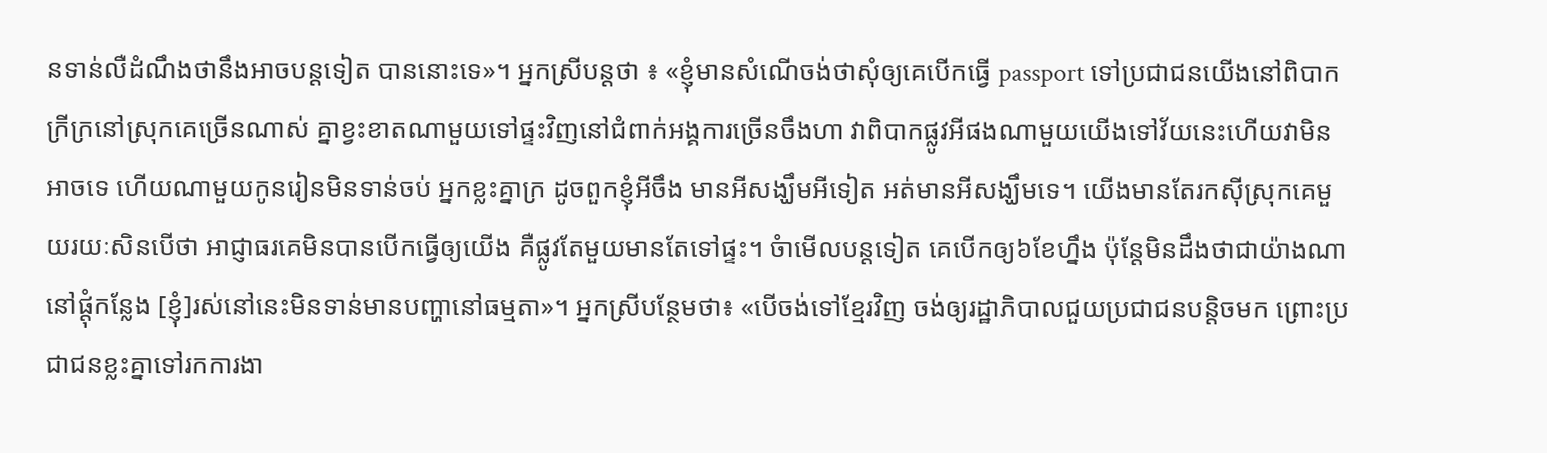នទាន់លឺដំណឹងថានឹងអាចបន្តទៀត បាននោះទេ»។ អ្នកស្រីបន្តថា ៖ «ខ្ញុំមានសំណើចង់ថាសុំឲ្យគេបើកធ្វើ passport ទៅប្រជាជនយើងនៅពិបាកក្រីក្រនៅស្រុកគេច្រើនណាស់ គ្នាខ្វះខាតណាមួយទៅផ្ទះវិញនៅជំពាក់អង្គការច្រើនចឹងហា វាពិបាកផ្លូវអីផងណាមួយយើងទៅវ័យនេះហើយវាមិនអាចទេ ហើយណាមួយកូនរៀនមិនទាន់ចប់ អ្នកខ្លះគ្នាក្រ ដូចពួកខ្ញុំអីចឹង មានអីសង្ឃឹមអីទៀត អត់មានអីសង្ឃឹមទេ។ យើងមានតែរកស៊ីស្រុកគេមួយរយៈសិនបើថា អាជ្ញាធរគេមិនបានបើកធ្វើឲ្យយើង គឺផ្លូវតែមួយមានតែទៅផ្ទះ។ ចំាមើលបន្តទៀត គេបើកឲ្យ៦ខែហ្នឹង ប៉ុន្តែមិនដឹងថាជាយ៉ាងណានៅផ្តុំកន្លែង [ខ្ញុំ]រស់នៅនេះមិនទាន់មានបញ្ហានៅធម្មតា»។ អ្នកស្រីបន្ថែមថា៖ «បើចង់ទៅខ្មែរវិញ ចង់ឲ្យរដ្ឋាភិបាលជួយប្រជាជនបន្តិចមក ព្រោះប្រជាជនខ្លះគ្នាទៅរកការងា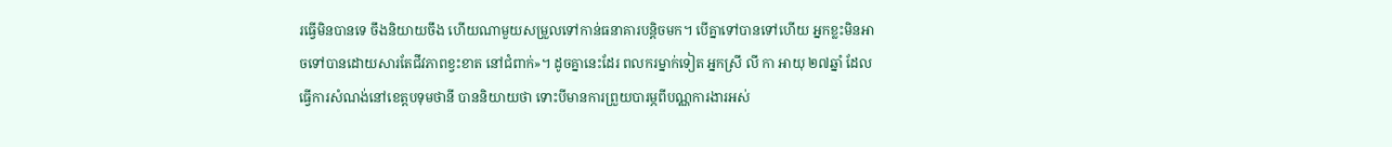រធ្វើមិនបានទេ ចឹងនិយាយចឹង ហើយណាមួយសម្រួលទៅកាន់ធនាគារបន្តិចមក។ បើគ្នាទៅបានទៅហើយ អ្នកខ្លះមិនអាចទៅបានដោយសារតែជីវភាពខ្វះខាត នៅជំពាក់»។ ដូចគ្នានេះដែរ ពលករម្នាក់ទៀត អ្នកស្រី លី កា អាយុ ២៧ឆ្នាំ ដែលធ្វើការសំណង់នៅខេត្តបទុមថានី បាននិយាយថា ទោះបីមានការព្រួយបារម្ភពីបណ្ណការងារអស់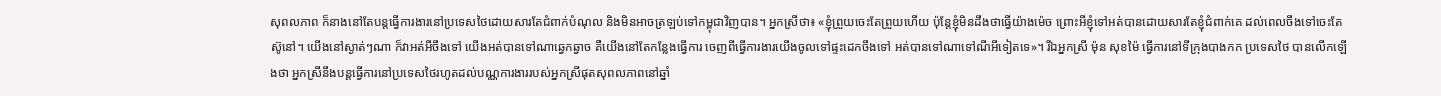សុពលភាព ក៏នាងនៅតែបន្តធ្វើការងារនៅប្រទេសថៃដោយសារតែជំពាក់បំណុល និងមិនអាចត្រឡប់ទៅកម្ពុជាវិញបាន។ អ្នកស្រីថា៖ «ខ្ញុំព្រួយចេះតែព្រួយហើយ ប៉ុន្តែខ្ញុំមិនដឹងថាធ្វើយ៉ាងម៉េច ព្រោះអីខ្ញុំទៅអត់បានដោយសារតែខ្ញុំជំពាក់គេ ដល់ពេលចឹងទៅចេះតែស៊ូនៅ។ យើងនៅស្ងាត់ៗណា ក៏វាអត់អីចឹងទៅ យើងអត់បានទៅណាឆ្វេកឆ្វាច គឺយើងនៅតែកន្លែងធ្វើការ ចេញពីធ្វើការងារយើងចូលទៅផ្ទះដេកចឹងទៅ អត់បានទៅណាទៅណីអីទៀតទេ»។ រីឯអ្នកស្រី ម៉ុន សុខម៉ៃ ធ្វើការនៅទីក្រុងបាងកក ប្រទេសថៃ បានលើកឡើងថា អ្នកស្រីនឹងបន្តធ្វើការនៅប្រទេសថៃរហូតដល់បណ្ណការងាររបស់អ្នកស្រីផុតសុពលភាពនៅឆ្នាំ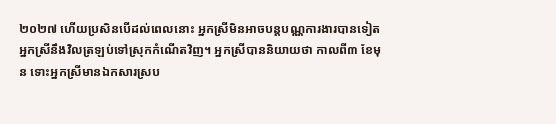២០២៧ ហើយប្រសិនបើដល់ពេលនោះ អ្នកស្រីមិនអាចបន្តបណ្ណការងារបានទៀត អ្នកស្រីនឹងវិលត្រឡប់ទៅស្រុកកំណើតវិញ។ អ្នកស្រីបាននិយាយថា កាលពី៣ ខែមុន ទោះអ្នកស្រីមានឯកសារស្រប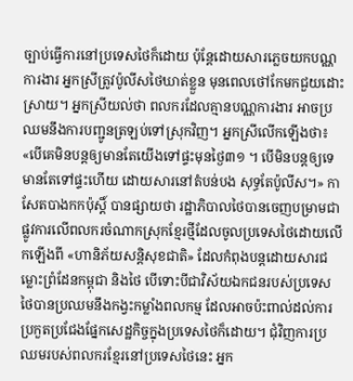ច្បាប់ធ្វើការនៅប្រទេសថៃក៏ដោយ ប៉ុន្តែដោយសារភ្លេចយកបណ្ណការងារ អ្នកស្រីត្រូវប៉ូលីសថៃឃាត់ខ្លួន មុនពេលថៅកែមកជួយដោះស្រាយ។ អ្នកស្រីយល់ថា ពលករដែលគ្មានបណ្ណការងារ អាចប្រឈមនឹងការបញ្ជូនត្រឡប់ទៅស្រុកវិញ។ អ្នកស្រីលើកឡើងថា៖ «បើគេមិនបន្តឲ្យមានតែយើងទៅផ្ទះមុនថ្ងៃ៣១ ។ បើមិនបន្តឲ្យទេមានតែទៅផ្ទះហើយ ដោយសារនៅតំបន់បង សុទ្ធតែប៉ូលីស។» កាសែតបាងកកប៉ុស្តិ៍ បានផ្សាយថា រដ្ឋាភិបាលថៃបានចេញបម្រាមជាផ្លូវការលើពលករចំណាកស្រុកខ្មែរថ្មីដែលចូលប្រទេសថៃដោយលើកឡើងពី «ហានិភ័យសន្តិសុខជាតិ» ដែលកំពុងបន្តដោយសារជម្លោះព្រំដែនកម្ពុជា និងថៃ បើទោះបីជាវិស័យឯកជនរបស់ប្រទេសថៃបានប្រឈមនឹងកង្វះកម្លាំងពលកម្ម ដែលអាចប៉ះពាល់ដល់ការប្រកួតប្រជែងផ្នែកសេដ្ឋកិច្ចក្នុងប្រទេសថៃក៏ដោយ។ ជុំវិញការប្រឈមរបស់ពលករខ្មែរនៅប្រទេសថៃនេះ អ្នក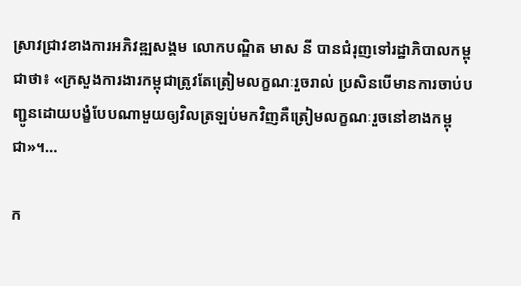ស្រាវជ្រាវខាងការអភិវឌ្ឍសង្គម លោកបណ្ឌិត មាស នី បានជំរុញទៅរដ្ឋាភិបាលកម្ពុជាថា៖ «ក្រសួងការងារកម្ពុជាត្រូវតែត្រៀមលក្ខណៈរួចរាល់ ប្រសិនបើមានការចាប់បញ្ជូនដោយបង្ខំបែបណាមួយឲ្យវិលត្រឡប់មកវិញគឺត្រៀមលក្ខណៈរួចនៅខាងកម្ពុជា»។…

ក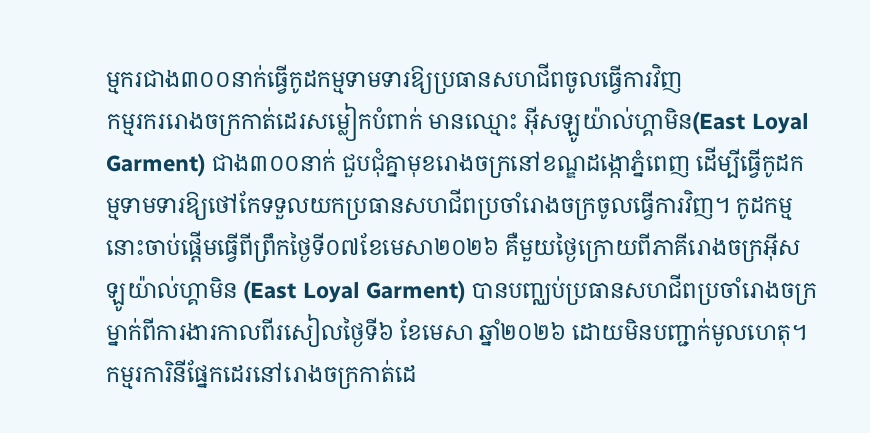ម្មករជាង៣០០នាក់ធ្វើកូដកម្មទាមទារឱ្យប្រធានសហជីពចូលធ្វើការវិញ
កម្មរកររោងចក្រកាត់ដេរសម្លៀកបំពាក់ មានឈ្មោះ អ៊ីសឡូយ៉ាល់ហ្គាមិន(East Loyal Garment) ជាង៣០០នាក់ ជួបជុំគ្នាមុខរោងចក្រនៅខណ្ឌដង្កោភ្នំពេញ ដើម្បីធ្វើកូដកម្មទាមទារឱ្យថៅកែទទួលយកប្រធានសហជីពប្រចាំរោងចក្រចូលធ្វើការវិញ។ កូដកម្មនោះចាប់ផ្ដើមធ្វើពីព្រឹកថ្ងៃទី០៧ខែមេសា២០២៦ គឺមួយថ្ងៃក្រោយពីភាគីរោងចក្រអ៊ីសឡូយ៉ាល់ហ្គាមិន (East Loyal Garment) បានបញ្ឈប់ប្រធានសហជីពប្រចាំរោងចក្រម្នាក់ពីការងារកាលពីរសៀលថ្ងៃទី៦ ខែមេសា ឆ្នាំ២០២៦ ដោយមិនបញ្ជាក់មូលហេតុ។ កម្មរការិនីផ្នែកដេរនៅរោងចក្រកាត់ដេ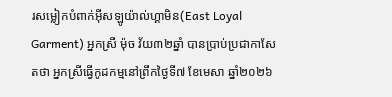រសម្លៀកបំពាក់អ៊ីសឡូយ៉ាល់ហ្គាមិន(East Loyal Garment) អ្នកស្រី ម៉ុច វ័យ៣២ឆ្នាំ បានប្រាប់ប្រជាកាសែតថា អ្នកស្រីធ្វើកូដកម្មនៅព្រឹកថ្ងៃទី៧ ខែមេសា ឆ្នាំ២០២៦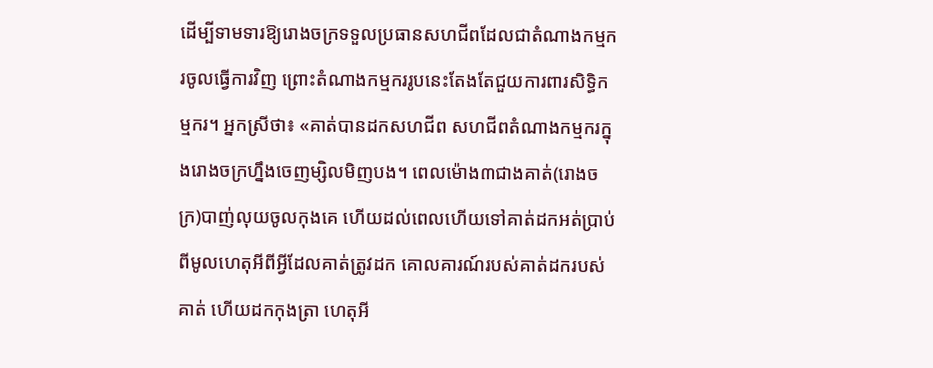ដើម្បីទាមទារឱ្យរោងចក្រទទួលប្រធានសហជីពដែលជាតំណាងកម្មករចូលធ្វើការវិញ ព្រោះតំណាងកម្មកររូបនេះតែងតែជួយការពារសិទ្ធិកម្មករ។ អ្នកស្រីថា៖ «គាត់បានដកសហជីព សហជីពតំណាងកម្មករក្នុងរោងចក្រហ្នឹងចេញម្សិលមិញបង។ ពេលម៉ោង៣ជាងគាត់(រោងចក្រ)បាញ់លុយចូលកុងគេ ហើយដល់ពេលហើយទៅគាត់ដកអត់ប្រាប់ពីមូលហេតុអីពីអ្វីដែលគាត់ត្រូវដក គោលគារណ៍របស់គាត់ដករបស់គាត់ ហើយដកកុងត្រា ហេតុអី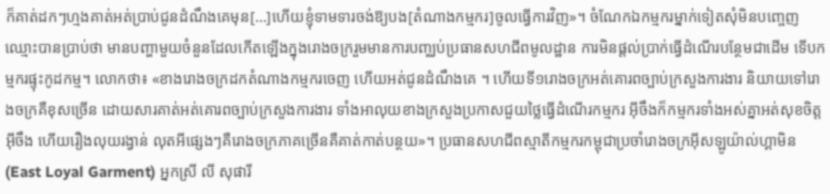ក៏គាត់ដកៗហ្មងគាត់អត់ប្រាប់ជូនដំណឹងគេមុន[…]ហើយខ្ញុំទាមទារចង់ឱ្យបង[តំណាងកម្មករ]ចូលធ្វើការវិញ»។ ចំណែកឯកម្មករម្នាក់ទៀតសុំមិនបញ្ចេញឈ្មោះបានប្រាប់ថា មានបញ្ហាមួយចំនួនដែលកើតឡើងក្នុងរោងចក្ររួមមានការបញ្ឈប់ប្រធានសហជីពមូលដ្ឋាន ការមិនផ្ដល់ប្រាក់ធ្វើដំណើរបន្ថែមជាដើម ទើបកម្មករផ្ទុះកូដកម្ម។ លោកថា៖ «ខាងរោងចក្រដកតំណាងកម្មករចេញ ហើយអត់ជូនដំណឹងគេ ។ ហើយទី១រោងចក្រអត់គោរពច្បាប់ក្រសួងការងារ និយាយទៅរោងចក្រគឺខុសច្រើន ដោយសារគាត់អត់គោរពច្បាប់ក្រសួងការងារ ទាំងអាលុយខាងក្រសួងប្រកាសជួយថ្លៃធ្វើដំណើរកម្មករ អ៊ីចឹងក៏កម្មករទាំងអស់គ្នាអត់សុខចិត្តអ៊ីចឹង ហើយរឿងលុយរង្វាន់ លុតអីផ្សេងៗគឺរោងចក្រភាគច្រើនគឺគាត់កាត់បន្ថយ»។ ប្រធានសហជីពស្មាតីកម្មករកម្ពុជាប្រចាំរោងចក្រអ៊ីសឡូយ៉ាល់ហ្គាមិន(East Loyal Garment) អ្នកស្រី លី សុផារី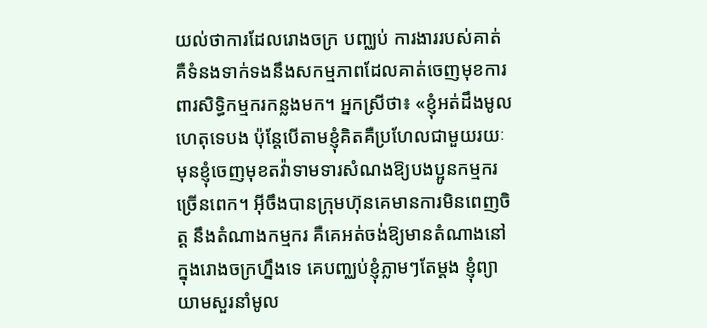យល់ថាការដែលរោងចក្រ បញ្ឈប់ ការងាររបស់គាត់ គឺទំនងទាក់ទងនឹងសកម្មភាពដែលគាត់ចេញមុខការពារសិទ្ធិកម្មករកន្លងមក។ អ្នកស្រីថា៖ «ខ្ញុំអត់ដឹងមូលហេតុទេបង ប៉ុន្តែបើតាមខ្ញុំគិតគឺប្រហែលជាមួយរយៈមុនខ្ញុំចេញមុខតវ៉ាទាមទារសំណងឱ្យបងប្អូនកម្មករច្រើនពេក។ អ៊ីចឹងបានក្រុមហ៊ុនគេមានការមិនពេញចិត្ត នឹងតំណាងកម្មករ គឺគេអត់ចង់ឱ្យមានតំណាងនៅក្នុងរោងចក្រហ្នឹងទេ គេបញ្ឈប់ខ្ញុំភ្លាមៗតែម្ដង ខ្ញុំព្យាយាមសួរនាំមូល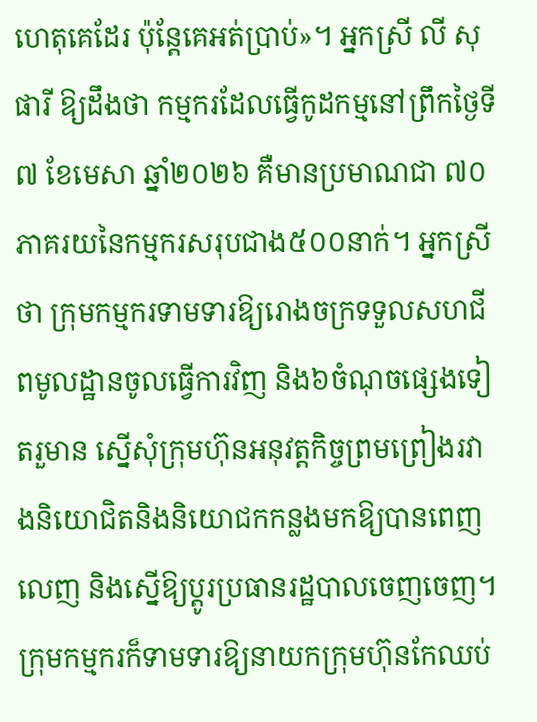ហេតុគេដែរ ប៉ុន្តែគេអត់ប្រាប់»។ អ្នកស្រី លី សុផារី ឱ្យដឹងថា កម្មករដែលធ្វើកូដកម្មនៅព្រឹកថ្ងៃទី៧ ខែមេសា ឆ្នាំ២០២៦ គឺមានប្រមាណជា ៧០ភាគរយនៃកម្មករសរុបជាង៥០០នាក់។ អ្នកស្រីថា ក្រុមកម្មករទាមទារឱ្យរោងចក្រទទួលសហជីពមូលដ្ឋានចូលធ្វើការវិញ និង៦ចំណុចផ្សេងទៀតរួមាន ស្នើសុំក្រុមហ៊ុនអនុវត្តកិច្ចព្រមព្រៀងរវាងនិយោជិតនិងនិយោជកកន្លងមកឱ្យបានពេញលេញ និងស្នើឱ្យប្ដូរប្រធានរដ្ឋបាលចេញចេញ។ ក្រុមកម្មករក៏ទាមទារឱ្យនាយកក្រុមហ៊ុនកែឈប់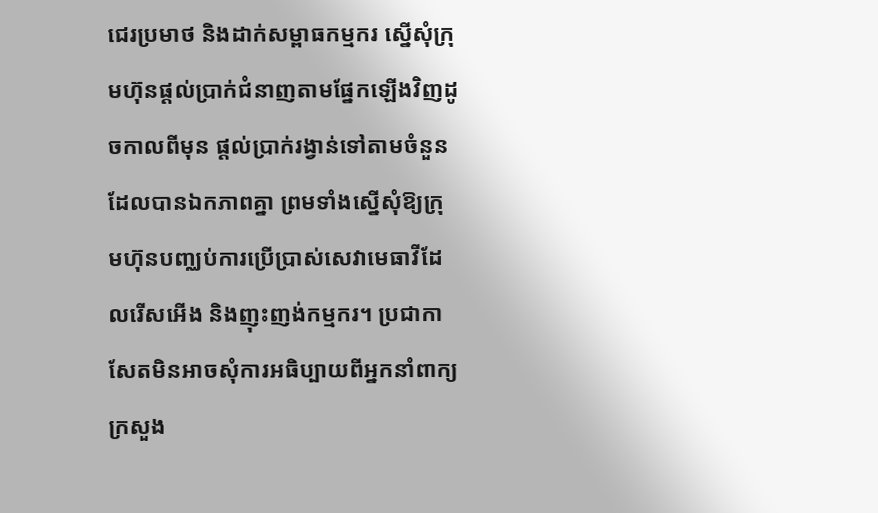ជេរប្រមាថ និងដាក់សម្ពាធកម្មករ ស្នើសុំក្រុមហ៊ុនផ្ដល់ប្រាក់ជំនាញតាមផ្នែកឡើងវិញដូចកាលពីមុន ផ្ដល់ប្រាក់រង្វាន់ទៅតាមចំនួនដែលបានឯកភាពគ្នា ព្រមទាំងស្នើសុំឱ្យក្រុមហ៊ុនបញ្ឈប់ការប្រើប្រាស់សេវាមេធាវីដែលរើសអើង និងញុះញង់កម្មករ។ ប្រជាកាសែតមិនអាចសុំការអធិប្បាយពីអ្នកនាំពាក្យក្រសួង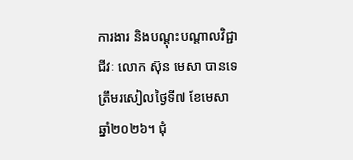ការងារ និងបណ្ដុះបណ្ដាលវិជ្ជាជីវៈ លោក ស៊ុន មេសា បានទេត្រឹមរសៀលថ្ងៃទី៧ ខែមេសា ឆ្នាំ២០២៦។ ជុំ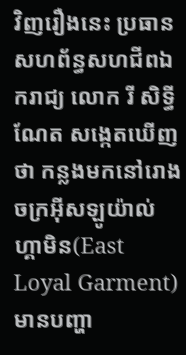វិញរឿងនេះ ប្រធានសហព័ន្ធសហជីពឯករាជ្យ លោក រី សិទ្ធីណែត សង្កេតឃើញថា កន្លងមកនៅរោងចក្រអ៊ីសឡូយ៉ាល់ហ្គាមិន(East Loyal Garment) មានបញ្ហា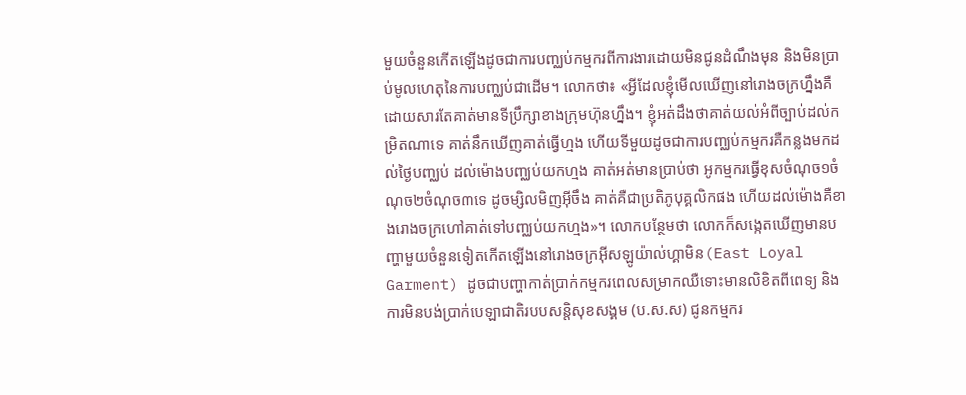មួយចំនួនកើតឡើងដូចជាការបញ្ឈប់កម្មករពីការងារដោយមិនជូនដំណឹងមុន និងមិនប្រាប់មូលហេតុនៃការបញ្ឈប់ជាដើម។ លោកថា៖ «អ្វីដែលខ្ញុំមើលឃើញនៅរោងចក្រហ្នឹងគឺ ដោយសារតែគាត់មានទីប្រឹក្សាខាងក្រុមហ៊ុនហ្នឹង។ ខ្ញុំអត់ដឹងថាគាត់យល់អំពីច្បាប់ដល់កម្រិតណាទេ គាត់នឹកឃើញគាត់ធ្វើហ្មង ហើយទីមួយដូចជាការបញ្ឈប់កម្មករគឺកន្លងមកដល់ថ្ងៃបញ្ឈប់ ដល់ម៉ោងបញ្ឈប់យកហ្មង គាត់អត់មានប្រាប់ថា អូកម្មករធ្វើខុសចំណុច១ចំណុច២ចំណុច៣ទេ ដូចម្សិលមិញអ៊ីចឹង គាត់គឺជាប្រតិភូបុគ្គលិកផង ហើយដល់ម៉ោងគឺខាងរោងចក្រហៅគាត់ទៅបញ្ឈប់យកហ្មង»។ លោកបន្ថែមថា លោកក៏សង្កេតឃើញមានបញ្ហាមួយចំនួនទៀតកើតឡើងនៅរោងចក្រអ៊ីសឡូយ៉ាល់ហ្គាមិន(East Loyal Garment) ដូចជាបញ្ហាកាត់ប្រាក់កម្មករពេលសម្រាកឈឺទោះមានលិខិតពីពេទ្យ និងការមិនបង់ប្រាក់បេឡាជាតិរបបសន្តិសុខសង្គម (ប.ស.ស) ជូនកម្មករ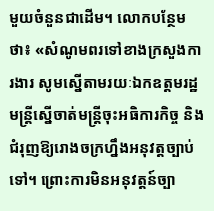មួយចំនួនជាដើម។ លោកបន្ថែមថា៖ «សំណូមពរទៅខាងក្រសួងការងារ សូមស្នើតាមរយៈឯកឧត្តមរដ្ឋមន្ត្រីស្នើចាត់មន្ត្រីចុះអធិការកិច្ច និងជំរុញឱ្យរោងចក្រហ្នឹងអនុវត្តច្បាប់ទៅ។ ព្រោះការមិនអនុវត្តន៍ច្បា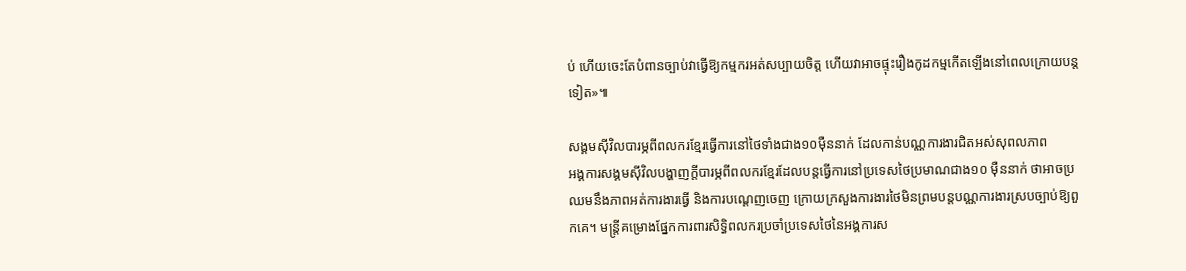ប់ ហើយចេះតែបំពានច្បាប់វាធ្វើឱ្យកម្មករអត់សប្បាយចិត្ត ហើយវាអាចផ្ទុះរឿងកូដកម្មកើតឡើងនៅពេលក្រោយបន្តទៀត»៕

សង្គមស៊ីវិលបារម្ភពីពលករខ្មែរធ្វើការនៅថៃទាំងជាង១០ម៉ឺននាក់ ដែលកាន់បណ្ណការងារជិតអស់សុពលភាព
អង្គការសង្គមស៊ីវិលបង្ហាញក្ដីបារម្ភពីពលករខ្មែរដែលបន្តធ្វើការនៅប្រទេសថៃប្រមាណជាង១០ ម៉ឺននាក់ ថាអាចប្រឈមនឹងភាពអត់ការងារធ្វើ និងការបណ្ដេញចេញ ក្រោយក្រសួងការងារថៃមិនព្រមបន្តបណ្ណការងារស្របច្បាប់ឱ្យពួកគេ។ មន្ត្រីគម្រោងផ្នែកការពារសិទ្ធិពលករប្រចាំប្រទេសថៃនៃអង្គការស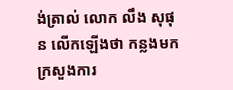ង់ត្រាល់ លោក លឹង សុផុន លើកឡើងថា កន្លងមកក្រសួងការ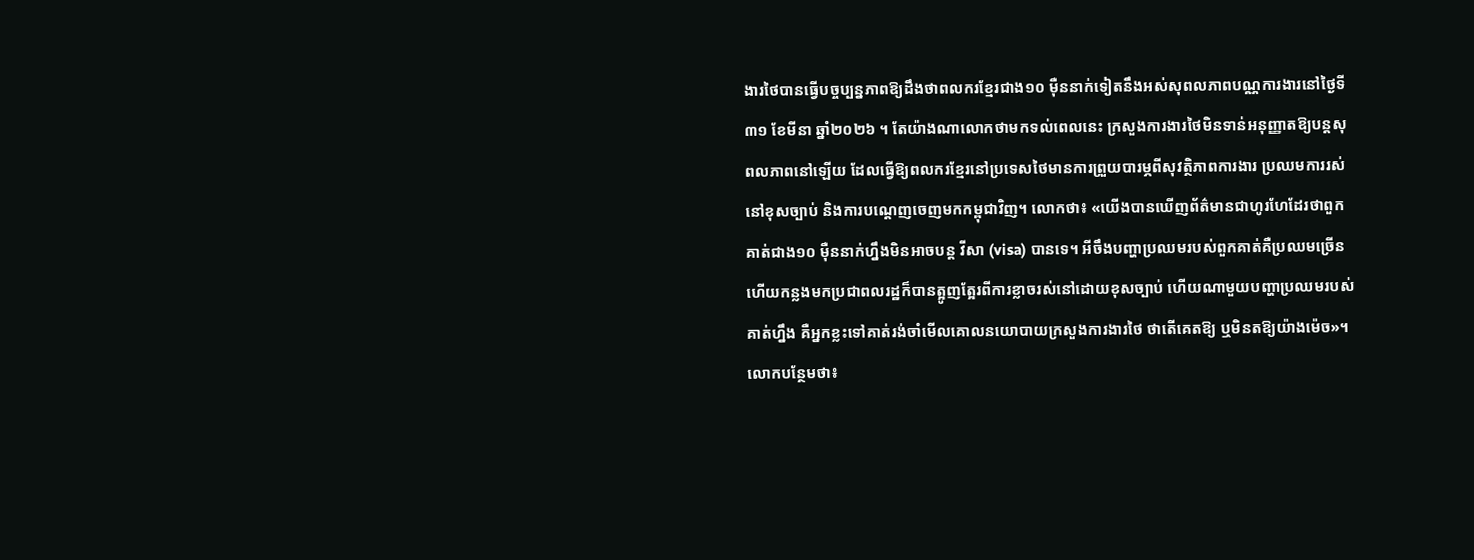ងារថៃបានធ្វើបច្ចប្បន្នភាពឱ្យដឹងថាពលករខ្មែរជាង១០ ម៉ឺននាក់ទៀតនឹងអស់សុពលភាពបណ្ណការងារនៅថ្ងៃទី៣១ ខែមីនា ឆ្នាំ២០២៦ ។ តែយ៉ាងណាលោកថាមកទល់ពេលនេះ ក្រសួងការងារថៃមិនទាន់អនុញ្ញាតឱ្យបន្តសុពលភាពនៅឡើយ ដែលធ្វើឱ្យពលករខ្មែរនៅប្រទេសថៃមានការព្រួយបារម្ភពីសុវត្ថិភាពការងារ ប្រឈមការរស់នៅខុសច្បាប់ និងការបណ្ដេញចេញមកកម្ពុជាវិញ។ លោកថា៖ «យើងបានឃើញព័ត៌មានជាហូរហែដែរថាពួកគាត់ជាង១០ ម៉ឺននាក់ហ្នឹងមិនអាចបន្ត វីសា (visa) បានទេ។ អីចឹងបញ្ហាប្រឈមរបស់ពួកគាត់គឺប្រឈមច្រើន ហើយកន្លងមកប្រជាពលរដ្ឋក៏បានត្អូញត្អែរពីការខ្លាចរស់នៅដោយខុសច្បាប់ ហើយណាមួយបញ្ហាប្រឈមរបស់គាត់ហ្នឹង គឺអ្នកខ្លះទៅគាត់រង់ចាំមើលគោលនយោបាយក្រសួងការងារថៃ ថាតើគេតឱ្យ ឬមិនតឱ្យយ៉ាងម៉េច»។ លោកបន្ថែមថា៖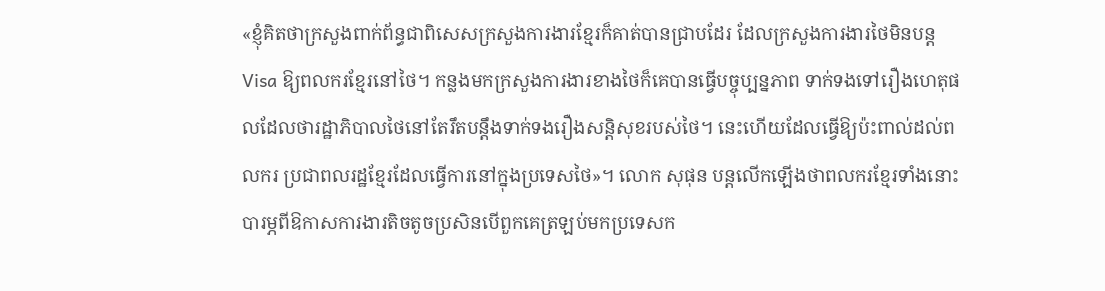«ខ្ញុំគិតថាក្រសួងពាក់ព័ន្ធជាពិសេសក្រសួងការងារខ្មែរក៏គាត់បានជ្រាបដែរ ដែលក្រសួងការងារថៃមិនបន្ត Visa ឱ្យពលករខ្មែរនៅថៃ។ កន្លងមកក្រសួងការងារខាងថៃក៏គេបានធ្វើបច្ចុប្បន្នភាព ទាក់ទងទៅរឿងហេតុផលដែលថារដ្ឋាភិបាលថៃនៅតែរឹតបន្តឹងទាក់ទងរឿងសន្តិសុខរបស់ថៃ។ នេះហើយដែលធ្វើឱ្យប៉ះពាល់ដល់ពលករ ប្រជាពលរដ្ឋខ្មែរដែលធ្វើការនៅក្នុងប្រទេសថៃ»។ លោក សុផុន បន្តលើកឡើងថាពលករខ្មែរទាំងនោះបារម្ភពីឱកាសការងារតិចតូចប្រសិនបើពួកគេត្រឡប់មកប្រទេសក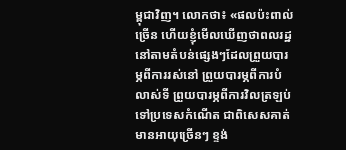ម្ពុជាវិញ។ លោកថា៖ «ផលប៉ះពាល់ច្រើន ហើយខ្ញុំមើលឃើញថាពលរដ្ឋនៅតាមតំបន់ផ្សេងៗដែលព្រួយបារម្ភពីការរស់នៅ ព្រួយបារម្ភពីការបំលាស់ទី ព្រួយបារម្ភពីការវិលត្រឡប់ទៅប្រទេសកំណើត ជាពិសេសគាត់មានអាយុច្រើនៗ ខ្ទង់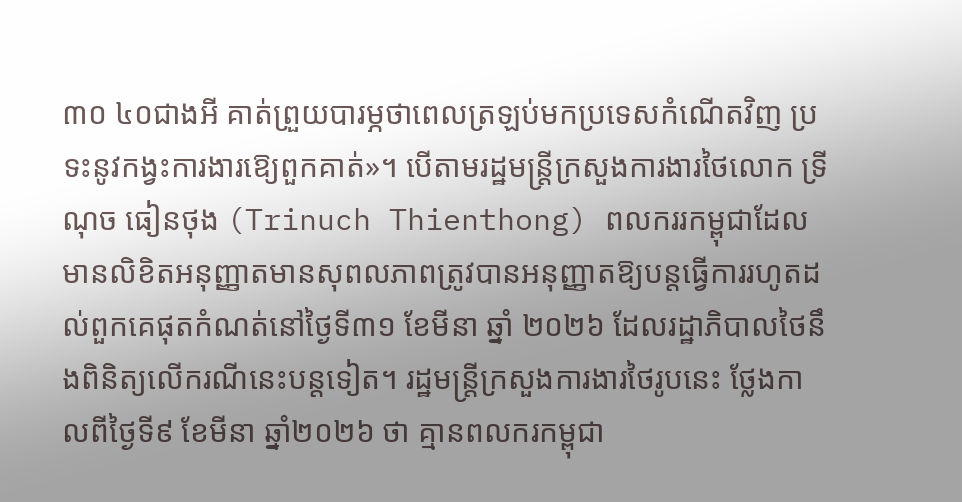៣០ ៤០ជាងអី គាត់ព្រួយបារម្ភថាពេលត្រឡប់មកប្រទេសកំណើតវិញ ប្រទះនូវកង្វះការងារឱ្យេពួកគាត់»។ បើតាមរដ្ឋមន្ត្រីក្រសួងការងារថៃលោក ទ្រីណុច ធៀនថុង (Trinuch Thienthong) ពលកររកម្ពុជាដែលមានលិខិតអនុញ្ញាតមានសុពលភាពត្រូវបានអនុញ្ញាតឱ្យបន្តធ្វើការរហូតដល់ពួកគេផុតកំណត់នៅថ្ងៃទី៣១ ខែមីនា ឆ្នាំ ២០២៦ ដែលរដ្ឋាភិបាលថៃនឹងពិនិត្យលើករណីនេះបន្តទៀត។ រដ្ឋមន្ត្រីក្រសួងការងារថៃរូបនេះ ថ្លែងកាលពីថ្ងៃទី៩ ខែមីនា ឆ្នាំ២០២៦ ថា គ្មានពលករកម្ពុជា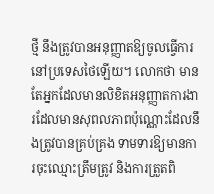ថ្មី នឹងត្រូវបានអនុញ្ញាតឱ្យចូលធ្វើការនៅប្រទេសថៃឡើយ។ លោកថា មានតែអ្នកដែលមានលិខិតអនុញ្ញាតការងារដែលមានសុពលភាពប៉ុណ្ណោះដែលនឹងត្រូវបានគ្រប់គ្រង ទាមទារឱ្យមានការចុះឈ្មោះត្រឹមត្រូវ និងការត្រួតពិ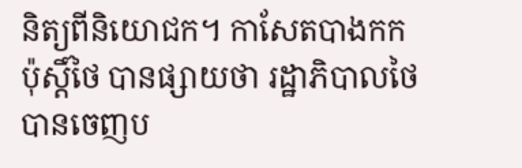និត្យពីនិយោជក។ កាសែតបាងកកប៉ុស្តិ៍ថៃ បានផ្សាយថា រដ្ឋាភិបាលថៃបានចេញប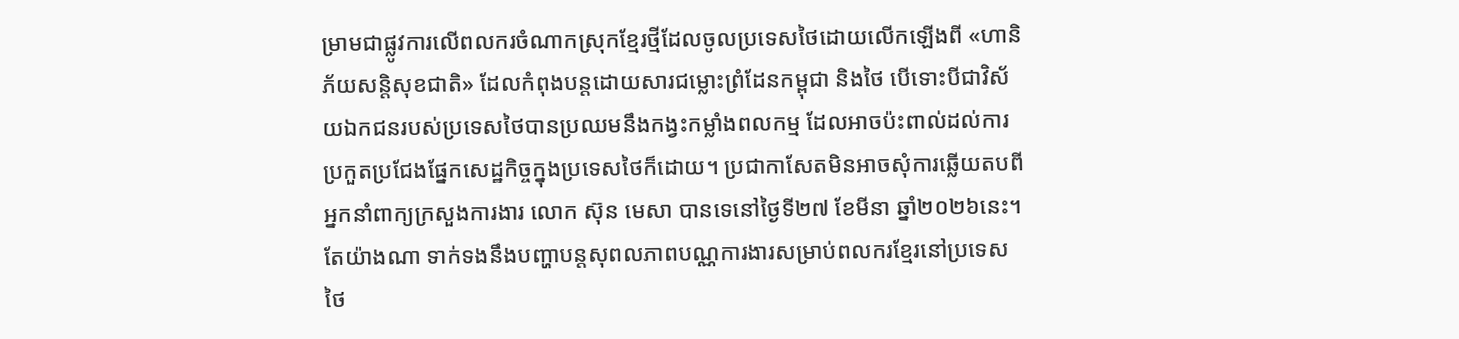ម្រាមជាផ្លូវការលើពលករចំណាកស្រុកខ្មែរថ្មីដែលចូលប្រទេសថៃដោយលើកឡើងពី «ហានិភ័យសន្តិសុខជាតិ» ដែលកំពុងបន្តដោយសារជម្លោះព្រំដែនកម្ពុជា និងថៃ បើទោះបីជាវិស័យឯកជនរបស់ប្រទេសថៃបានប្រឈមនឹងកង្វះកម្លាំងពលកម្ម ដែលអាចប៉ះពាល់ដល់ការប្រកួតប្រជែងផ្នែកសេដ្ឋកិច្ចក្នុងប្រទេសថៃក៏ដោយ។ ប្រជាកាសែតមិនអាចសុំការឆ្លើយតបពីអ្នកនាំពាក្យក្រសួងការងារ លោក ស៊ុន មេសា បានទេនៅថ្ងៃទី២៧ ខែមីនា ឆ្នាំ២០២៦នេះ។ តែយ៉ាងណា ទាក់ទងនឹងបញ្ហាបន្តសុពលភាពបណ្ណការងារសម្រាប់ពលករខ្មែរនៅប្រទេសថៃ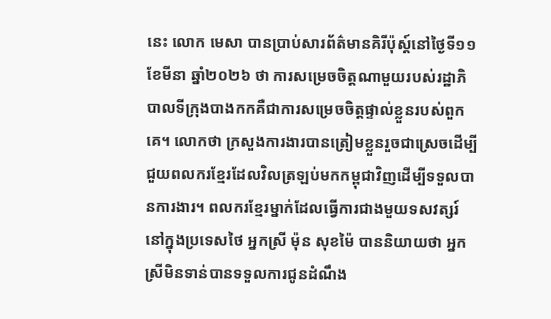នេះ លោក មេសា បានប្រាប់សារព័ត៌មានគិរីប៉ុស្ត៍នៅថ្ងៃទី១១ ខែមីនា ឆ្នាំ២០២៦ ថា ការសម្រេចចិត្តណាមួយរបស់រដ្ឋាភិបាលទីក្រុងបាងកកគឺជាការសម្រេចចិត្តផ្ទាល់ខ្លួនរបស់ពួកគេ។ លោកថា ក្រសួងការងារបានត្រៀមខ្លួនរួចជាស្រេចដើម្បីជួយពលករខ្មែរដែលវិលត្រឡប់មកកម្ពុជាវិញដើម្បីទទួលបានការងារ។ ពលករខ្មែរម្នាក់ដែលធ្វើការជាងមួយទសវត្សរ៍នៅក្នុងប្រទេសថៃ អ្នកស្រី ម៉ុន សុខម៉ៃ បាននិយាយថា អ្នកស្រីមិនទាន់បានទទួលការជូនដំណឹង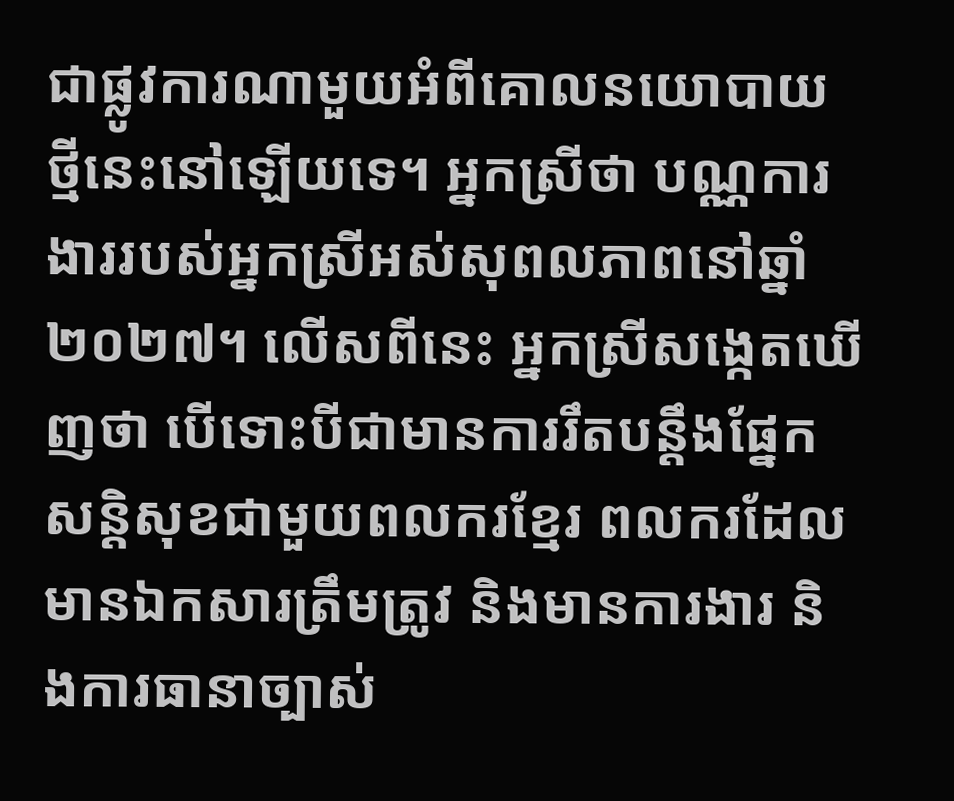ជាផ្លូវការណាមួយអំពីគោលនយោបាយថ្មីនេះនៅឡើយទេ។ អ្នកស្រីថា បណ្ណការងាររបស់អ្នកស្រីអស់សុពលភាពនៅឆ្នាំ២០២៧។ លើសពីនេះ អ្នកស្រីសង្កេតឃើញថា បើទោះបីជាមានការរឹតបន្តឹងផ្នែកសន្តិសុខជាមួយពលករខ្មែរ ពលករដែលមានឯកសារត្រឹមត្រូវ និងមានការងារ និងការធានាច្បាស់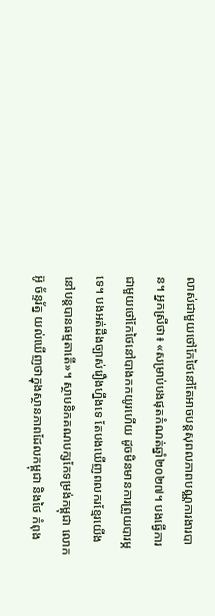លាស់ជាមួយថៅកែថៃនៅតែអាចបន្តសុពលភាពបណ្ណការងារបាន។ អ្នកស្រីថា៖ «សម្រាប់បងផុតកំណត់ឆ្នាំ២០២៧។ បងធ្វើការជាមួយថៅកែថៃនៅបាងកកយូរហើយ ដូចមិនមានការព្រួយបារម្ភទេ។ បងអត់ដឹងច្បាស់រឿងហ្នឹងទេ តែបងឃើញពលករខ្មែរយើងនៅបន្តបានធម្មតាតើ»។ ស្ថាបនិកគណបក្សកែទម្រង់កម្ពុជា លោក អ៊ូ ច័ន្ទរ័ត្ន យល់ឃើញថាក្នុងស្ថានភាពដែលកម្ពុជា និងថៃ កំពុង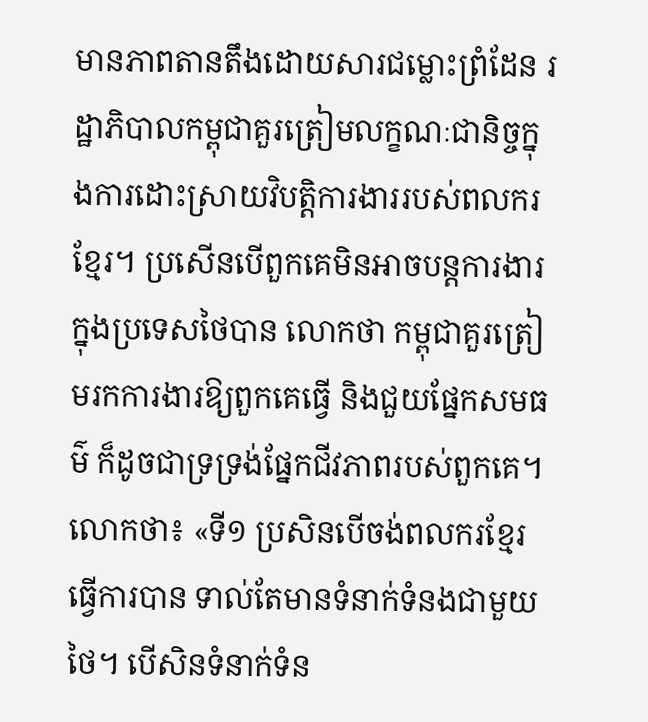មានភាពតានតឹងដោយសារជម្លោះព្រំដែន រដ្ឋាភិបាលកម្ពុជាគួរត្រៀមលក្ខណៈជានិច្ចក្នុងការដោះស្រាយវិបត្តិការងាររបស់ពលករខ្មែរ។ ប្រសើនបើពួកគេមិនអាចបន្តការងារក្នុងប្រទេសថៃបាន លោកថា កម្ពុជាគួរត្រៀមរកការងារឱ្យពួកគេធ្វើ និងជួយផ្នែកសមធម៌ ក៏ដូចជាទ្រទ្រង់ផ្នែកជីវភាពរបស់ពួកគេ។ លោកថា៖ «ទី១ ប្រសិនបើចង់ពលករខ្មែរធ្វើការបាន ទាល់តែមានទំនាក់ទំនងជាមួយថៃ។ បើសិនទំនាក់ទំន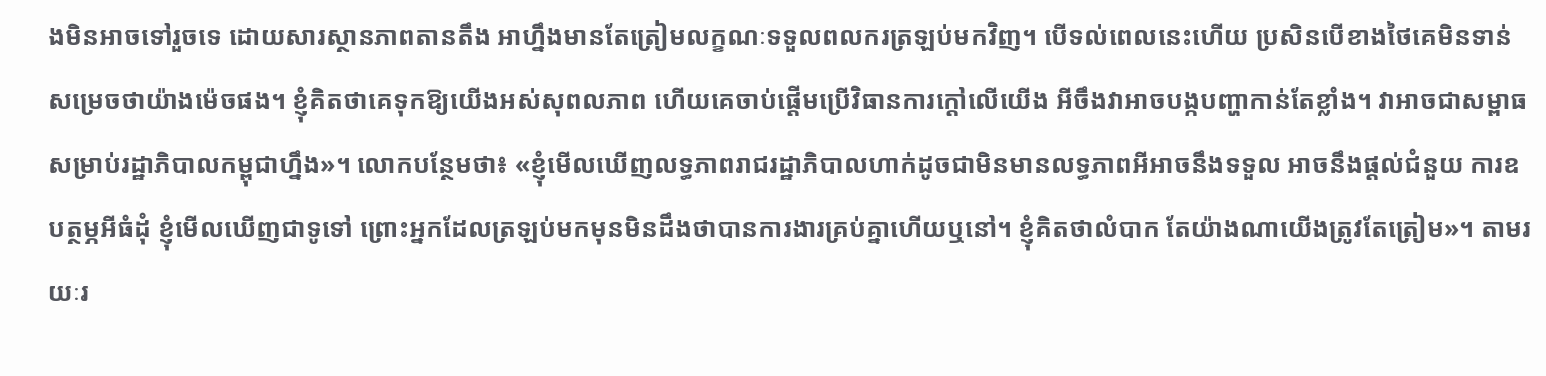ងមិនអាចទៅរួចទេ ដោយសារស្ថានភាពតានតឹង អាហ្នឹងមានតែត្រៀមលក្ខណៈទទួលពលករត្រឡប់មកវិញ។ បើទល់ពេលនេះហើយ ប្រសិនបើខាងថៃគេមិនទាន់សម្រេចថាយ៉ាងម៉េចផង។ ខ្ញុំគិតថាគេទុកឱ្យយើងអស់សុពលភាព ហើយគេចាប់ផ្ដើមប្រើវិធានការក្ដៅលើយើង អីចឹងវាអាចបង្កបញ្ហាកាន់តែខ្លាំង។ វាអាចជាសម្ពាធសម្រាប់រដ្ឋាភិបាលកម្ពុជាហ្នឹង»។ លោកបន្ថែមថា៖ «ខ្ញុំមើលឃើញលទ្ធភាពរាជរដ្ឋាភិបាលហាក់ដូចជាមិនមានលទ្ធភាពអីអាចនឹងទទួល អាចនឹងផ្ដល់ជំនួយ ការឧបត្ថម្ភអីធំដុំ ខ្ញុំមើលឃើញជាទូទៅ ព្រោះអ្នកដែលត្រឡប់មកមុនមិនដឹងថាបានការងារគ្រប់គ្នាហើយឬនៅ។ ខ្ញុំគិតថាលំបាក តែយ៉ាងណាយើងត្រូវតែត្រៀម»។ តាមរយៈរ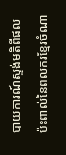បាយការណ៍ស្ទង់មតិពីផលប៉ះពាល់នៃពលករខ្មែរចំណា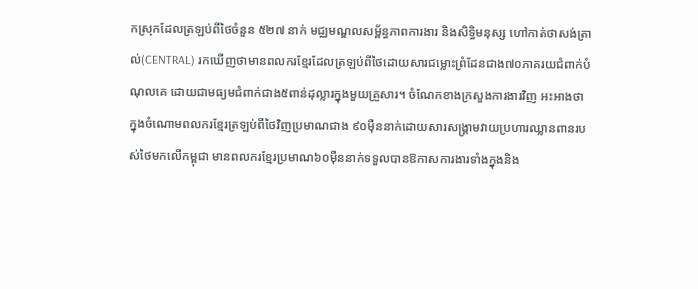កស្រុកដែលត្រឡប់ពីថៃចំនួន ៥២៧ នាក់ មជ្ឈមណ្ឌលសម្ព័ន្ធភាពការងារ និងសិទ្ធិមនុស្ស ហៅកាត់ថាសង់ត្រាល់(CENTRAL) រកឃើញថាមានពលករខ្មែរដែលត្រឡប់ពីថៃដោយសារជម្លោះព្រំដែនជាង៧០ភាគរយជំពាក់បំណុលគេ ដោយជាមធ្យមជំពាក់ជាង៥ពាន់ដុល្លារក្នុងមួយគ្រួសារ។ ចំណែកខាងក្រសួងការងារវិញ អះអាងថា ក្នុងចំណោមពលករខ្មែរត្រឡប់ពីថៃវិញប្រមាណជាង ៩០ម៉ឺននាក់ដោយសារសង្រ្គាមវាយប្រហារឈ្លានពានរបស់ថៃមកលើកម្ពុជា មានពលករខ្មែរប្រមាណ៦០ម៉ឺននាក់ទទួលបានឱកាសការងារទាំងក្នុងនិង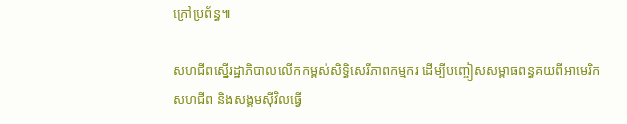ក្រៅប្រព័ន្ធ៕

សហជីពស្នើរដ្ឋាភិបាលលើកកម្ពស់សិទ្ធិសេរីភាពកម្មករ ដើម្បីបញ្ចៀសសម្ពាធពន្ធគយពីអាមេរិក
សហជីព និងសង្គមស៊ីវិលធ្វើ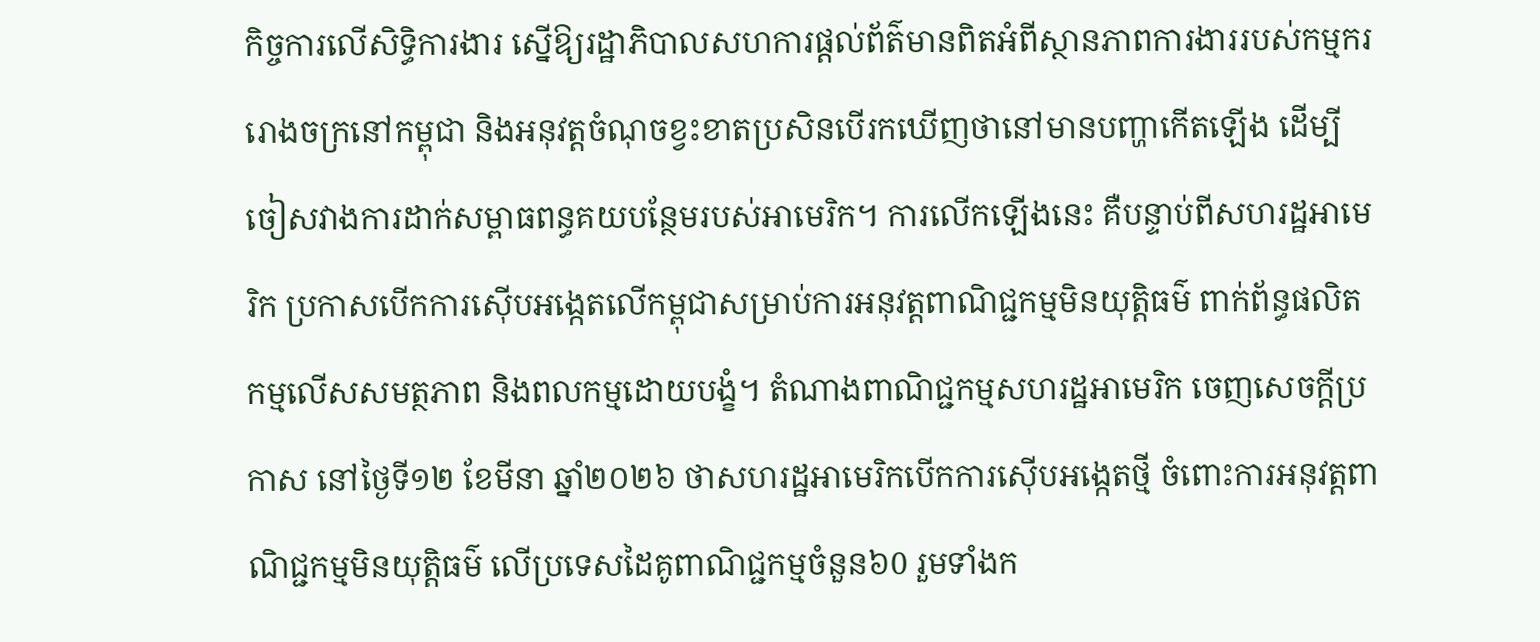កិច្ចការលើសិទ្ធិការងារ ស្នើឱ្យរដ្ឋាភិបាលសហការផ្តល់ព័ត៌មានពិតអំពីស្ថានភាពការងាររបស់កម្មកររោងចក្រនៅកម្ពុជា និងអនុវត្តចំណុចខ្វះខាតប្រសិនបើរកឃើញថានៅមានបញ្ហាកើតឡើង ដើម្បីចៀសវាងការដាក់សម្ពាធពន្ធគយបន្ថែមរបស់អាមេរិក។ ការលើកឡើងនេះ គឺបន្ទាប់ពីសហរដ្ឋអាមេរិក ប្រកាសបើកការស៊ើបអង្កេតលើកម្ពុជាសម្រាប់ការអនុវត្តពាណិជ្ជកម្មមិនយុត្តិធម៌ ពាក់ព័ន្ធផលិតកម្មលើសសមត្ថភាព និងពលកម្មដោយបង្ខំ។ តំណាងពាណិជ្ជកម្មសហរដ្ឋអាមេរិក ចេញសេចក្តីប្រកាស នៅថ្ងៃទី១២ ខែមីនា ឆ្នាំ២០២៦ ថាសហរដ្ឋអាមេរិកបើកការស៊ើបអង្កេតថ្មី ចំពោះការអនុវត្តពាណិជ្ជកម្មមិនយុត្តិធម៌ លើប្រទេសដៃគូពាណិជ្ជកម្មចំនួន៦0 រួមទាំងក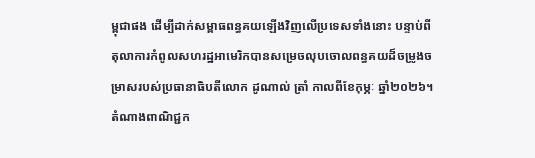ម្ពុជាផង ដើម្បីដាក់សម្ពាធពន្ធគយឡើងវិញលើប្រទេសទាំងនោះ បន្ទាប់ពីតុលាការកំពូលសហរដ្ឋអាមេរិកបានសម្រេចលុបចោលពន្ធគយដ៏ចម្រូងចម្រាសរបស់ប្រធានាធិបតីលោក ដូណាល់ ត្រាំ កាលពីខែកុម្ភៈ ឆ្នាំ២០២៦។ តំណាងពាណិជ្ជក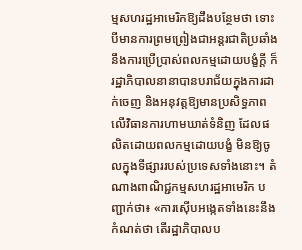ម្មសហរដ្ឋអាមេរិកឱ្យដឹងបន្ថែមថា ទោះបីមានការព្រមព្រៀងជាអន្តរជាតិប្រឆាំងនឹងការប្រើប្រាស់ពលកម្មដោយបង្ខំក្ដី ក៏រដ្ឋាភិបាលនានាបានបរាជ័យក្នុងការដាក់ចេញ និងអនុវត្តឱ្យមានប្រសិទ្ធភាព លើវិធានការហាមឃាត់ទំនិញ ដែលផលិតដោយពលកម្មដោយបង្ខំ មិនឱ្យចូលក្នុងទីផ្សាររបស់ប្រទេសទាំងនោះ។ តំណាងពាណិជ្ជកម្មសហរដ្ឋអាមេរិក បញ្ជាក់ថា៖ «ការស៊ើបអង្កេតទាំងនេះនឹងកំណត់ថា តើរដ្ឋាភិបាលប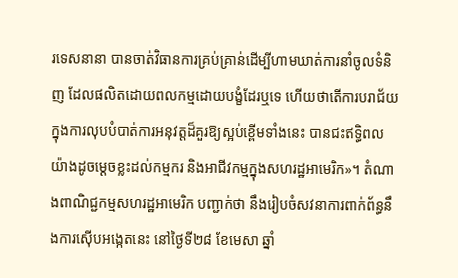រទេសនានា បានចាត់វិធានការគ្រប់គ្រាន់ដើម្បីហាមឃាត់ការនាំចូលទំនិញ ដែលផលិតដោយពលកម្មដោយបង្ខំដែរឬទេ ហើយថាតើការបរាជ័យក្នុងការលុបបំបាត់ការអនុវត្តដ៏គួរឱ្យស្អប់ខ្ពើមទាំងនេះ បានជះឥទ្ធិពលយ៉ាងដូចម្តេចខ្លះដល់កម្មករ និងអាជីវកម្មក្នុងសហរដ្ឋអាមេរិក»។ តំណាងពាណិជ្ជកម្មសហរដ្ឋអាមេរិក បញ្ជាក់ថា នឹងរៀបចំសវនាការពាក់ព័ន្ធនឹងការស៊ើបអង្កេតនេះ នៅថ្ងៃទី២៨ ខែមេសា ឆ្នាំ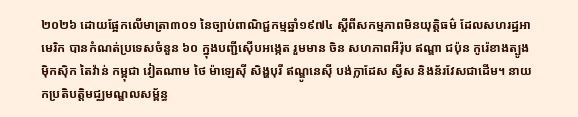២០២៦ ដោយផ្អែកលើមាត្រា៣០១ នៃច្បាប់ពាណិជ្ជកម្មឆ្នាំ១៩៧៤ ស្តីពីសកម្មភាពមិនយុត្តិធម៌ ដែលសហរដ្ឋអាមេរិក បានកំណត់ប្រទេសចំនួន ៦០ ក្នុងបញ្ជីស៊ើបអង្កេត រួមមាន ចិន សហភាពអឺរ៉ុប ឥណ្ឌា ជប៉ុន កូរ៉េខាងត្បូង ម៉ិកស៊ិក តៃវ៉ាន់ កម្ពុជា វៀតណាម ថៃ ម៉ាឡេស៊ី សិង្ហបុរី ឥណ្ឌូនេស៊ី បង់ក្លាដែស ស្វីស និងន័រវែសជាដើម។ នាយកប្រតិបត្តិមជ្ឈមណ្ឌលសម្ព័ន្ធ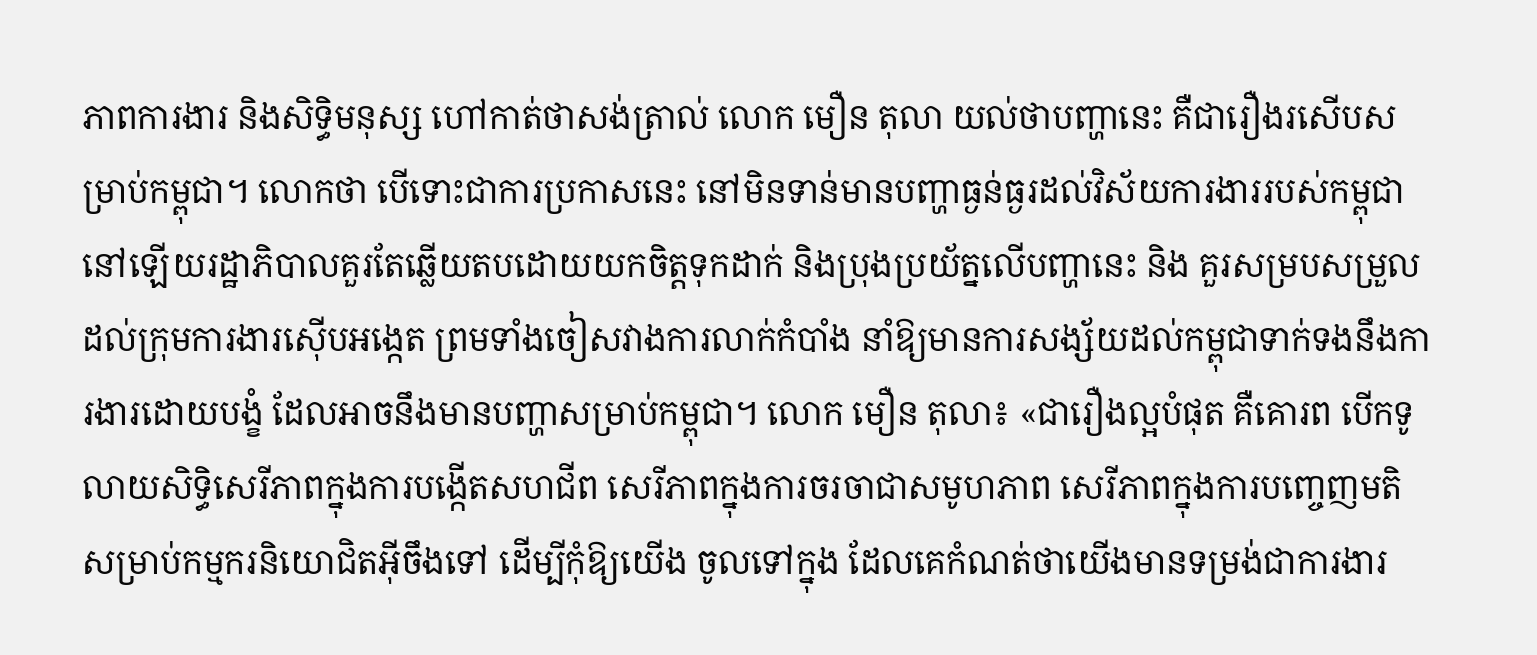ភាពការងារ និងសិទ្ធិមនុស្ស ហៅកាត់ថាសង់ត្រាល់ លោក មឿន តុលា យល់ថាបញ្ហានេះ គឺជារឿងរសើបសម្រាប់កម្ពុជា។ លោកថា បើទោះជាការប្រកាសនេះ នៅមិនទាន់មានបញ្ហាធ្ងន់ធ្ងរដល់វិស័យការងាររបស់កម្ពុជានៅឡើយរដ្ឋាភិបាលគួរតែឆ្លើយតបដោយយកចិត្តទុកដាក់ និងប្រុងប្រយ័ត្នលើបញ្ហានេះ និង គួរសម្របសម្រួលដល់ក្រុមការងារស៊ើបអង្កេត ព្រមទាំងចៀសវាងការលាក់កំបាំង នាំឱ្យមានការសង្ស័យដល់កម្ពុជាទាក់ទងនឹងការងារដោយបង្ខំ ដែលអាចនឹងមានបញ្ហាសម្រាប់កម្ពុជា។ លោក មឿន តុលា៖ «ជារឿងល្អបំផុត គឺគោរព បើកទូលាយសិទ្ធិសេរីភាពក្នុងការបង្កើតសហជីព សេរីភាពក្នុងការចរចាជាសមូហភាព សេរីភាពក្នុងការបញ្ចេញមតិ សម្រាប់កម្មករនិយោជិតអ៊ីចឹងទៅ ដើម្បីកុំឱ្យយើង ចូលទៅក្នុង ដែលគេកំណត់ថាយើងមានទម្រង់ជាការងារ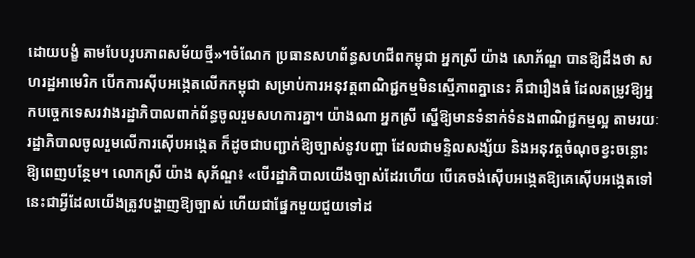ដោយបង្ខំ តាមបែបរូបភាពសម័យថ្មី»។ចំណែក ប្រធានសហព័ន្ធសហជីពកម្ពុជា អ្នកស្រី យ៉ាង សោភ័ណ្ឌ បានឱ្យដឹងថា សហរដ្ឋអាមេរិក បើកការស៊ីបអង្កេតលើកកម្ពុជា សម្រាប់ការអនុវត្តពាណិជ្ជកម្មមិនស្មើភាពគ្នានេះ គឺជារឿងធំ ដែលតម្រូវឱ្យអ្នកបច្ចេកទេសរវាងរដ្ឋាភិបាលពាក់ព័ន្ធចូលរួមសហការគ្នា។ យ៉ាងណា អ្នកស្រី ស្នើឱ្យមានទំនាក់ទំនងពាណិជ្ជកម្មល្អ តាមរយៈរដ្ឋាភិបាលចូលរួមលើការស៊ើបអង្កេត ក៏ដូចជាបញ្ជាក់ឱ្យច្បាស់នូវបញ្ហា ដែលជាមន្ទិលសង្ស័យ និងអនុវត្តចំណុចខ្វះចន្លោះឱ្យពេញបន្ថែម។ លោកស្រី យ៉ាង សុភ័ណ្ឌ៖ «បើរដ្ឋាភិបាលយើងច្បាស់ដែរហើយ បើគេចង់ស៊ើបអង្កេតឱ្យគេស៊ើបអង្កេតទៅ នេះជាអ្វីដែលយើងត្រូវបង្ហាញឱ្យច្បាស់ ហើយជាផ្នែកមួយជួយទៅដ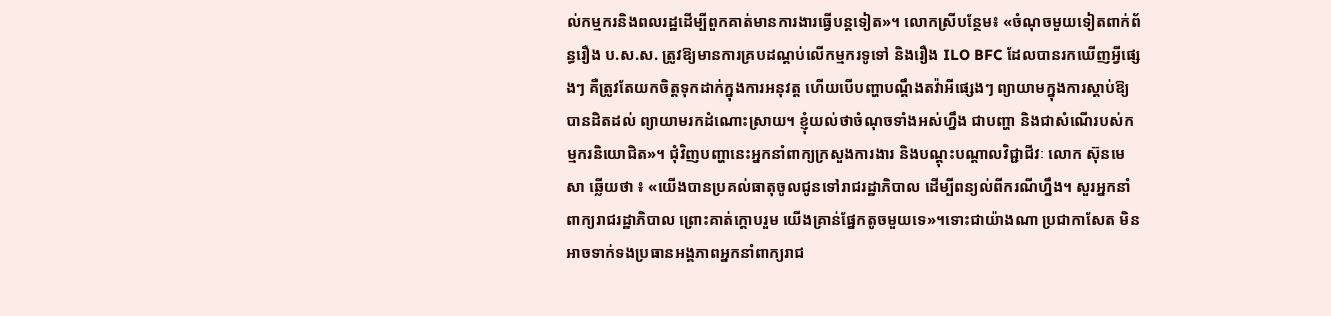ល់កម្មករនិងពលរដ្ឋដើម្បីពួកគាត់មានការងារធ្វើបន្តទៀត»។ លោកស្រីបន្ថែម៖ «ចំណុចមួយទៀតពាក់ព័ន្ធរឿង ប.ស.ស. ត្រូវឱ្យមានការគ្របដណ្ដប់លើកម្មករទូទៅ និងរឿង ILO BFC ដែលបានរកឃើញអ្វីផ្សេងៗ គឺត្រូវតែយកចិត្តទុកដាក់ក្នុងការអនុវត្ត ហើយបើបញ្ហាបណ្ដឹងតវ៉ាអីផ្សេងៗ ព្យាយាមក្នុងការស្ដាប់ឱ្យបានដិតដល់ ព្យាយាមរកដំណោះស្រាយ។ ខ្ញុំយល់ថាចំណុចទាំងអស់ហ្នឹង ជាបញ្ហា និងជាសំណើរបស់កម្មករនិយោជិត»។ ជុំវិញបញ្ហានេះអ្នកនាំពាក្យក្រសួងការងារ និងបណ្តុះបណ្តាលវិជ្ជាជីវៈ លោក ស៊ុនមេសា ឆ្លើយថា ៖ «យើងបានប្រគល់ធាតុចូលជូនទៅរាជរដ្ឋាភិបាល ដើម្បីពន្យល់ពីករណីហ្នឹង។ សួរអ្នកនាំពាក្យរាជរដ្ឋាភិបាល ព្រោះគាត់ក្ដោបរួម យើងគ្រាន់ផ្នែកតូចមួយទេ»។ទោះជាយ៉ាងណា ប្រជាកាសែត មិនអាចទាក់ទងប្រធានអង្គភាពអ្នកនាំពាក្យរាជ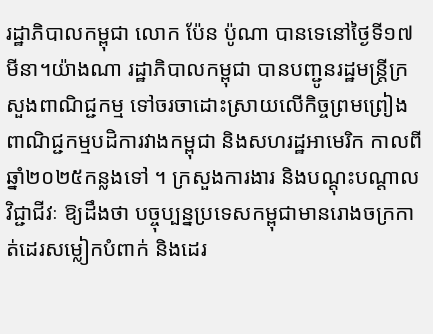រដ្ឋាភិបាលកម្ពុជា លោក ប៉ែន ប៉ូណា បានទេនៅថ្ងៃទី១៧ មីនា។យ៉ាងណា រដ្ឋាភិបាលកម្ពុជា បានបញ្ជូនរដ្ឋមន្រ្តីក្រសួងពាណិជ្ជកម្ម ទៅចរចាដោះស្រាយលើកិច្ចព្រមព្រៀងពាណិជ្ជកម្មបដិការវាងកម្ពុជា និងសហរដ្ឋអាមេរិក កាលពីឆ្នាំ២០២៥កន្លងទៅ ។ ក្រសួងការងារ និងបណ្តុះបណ្តាលវិជ្ជាជីវៈ ឱ្យដឹងថា បច្ចុប្បន្នប្រទេសកម្ពុជាមានរោងចក្រកាត់ដេរសម្លៀកបំពាក់ និងដេរ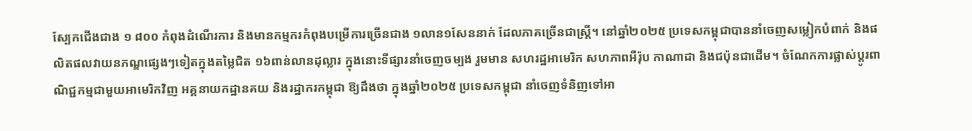ស្បែកជើងជាង ១ ៨០០ កំពុងដំណើរការ និងមានកម្មករកំពុងបម្រើការច្រើនជាង ១លាន១សែននាក់ ដែលភាគច្រើនជាស្រ្តី។ នៅឆ្នាំ២០២៥ ប្រទេសកម្ពុជាបាននាំចេញសម្លៀកបំពាក់ និងផលិតផលវាយនភណ្ឌផ្សេងៗទៀតក្នុងតម្លៃជិត ១៦ពាន់លានដុល្លារ ក្នុងនោះទីផ្សារនាំចេញចម្បង រួមមាន សហរដ្ឋអាមេរិក សហភាពអឺរ៉ុប កាណាដា និងជប៉ុនជាដើម។ ចំណែកការផ្លាស់ប្តូរពាណិជ្ជកម្មជាមួយអាមេរិកវិញ អគ្គនាយកដ្ឋានគយ និងរដ្ឋាករកម្ពុជា ឱ្យដឹងថា ក្នុងឆ្នាំ២០២៥ ប្រទេសកម្ពុជា នាំចេញទំនិញទៅអា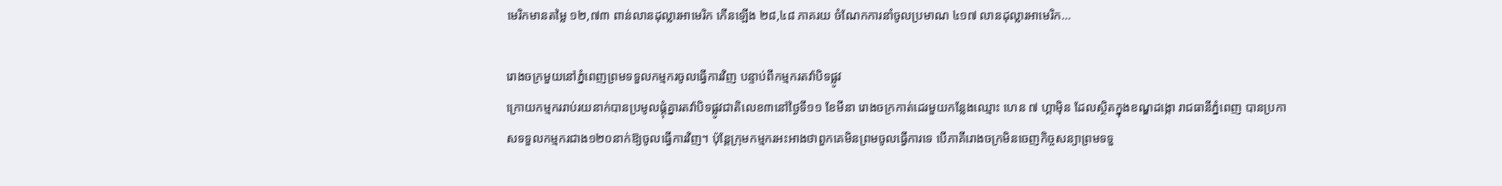មេរិកមានតម្លៃ ១២,៧៣ ពាន់លានដុល្លារអាមេរិក កើនឡើង ២៨,៤៨ ភាគរយ ចំណែកការនាំចូលប្រមាណ ៤១៧ លានដុល្លារអាមេរិក…

រោងចក្រមួយនៅភ្នំពេញព្រមទទួលកម្មករចូលធ្វើការវិញ បន្ទាប់ពីកម្មករតវ៉ាបិទផ្លូវ
ក្រោយកម្មកររាប់រយនាក់បានប្រមូលផ្តុំគ្នារតវ៉ាបិទផ្លូវជាតិលេខ៣នៅថ្ងៃទី១១ ខែមីនា រោងចក្រកាត់ដេរមួយកន្លែងឈ្មោះ ហេន ៧ ហ្គាម៉ិន ដែលស្ថិតក្នុងខណ្ឌដង្កោ រាជធានីភ្នំពេញ បានប្រកាសទទួលកម្មករជាង១២០នាក់ឱ្យចូលធ្វើការវិញ។ ប៉ុន្តែក្រុមកម្មករអះអាងថាពួកគេមិនព្រមចូលធ្វើការទេ បើភាគីរោងចក្រមិនចេញកិច្ចសន្យាព្រមទទួ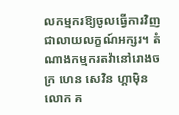លកម្មករឱ្យចូលធ្វើការវិញ ជាលាយលក្ខណ៍អក្សរ។ តំណាងកម្មករតវ៉ានៅរោងចក្រ ហេន សេវិន ហ្គាម៉ិន លោក គ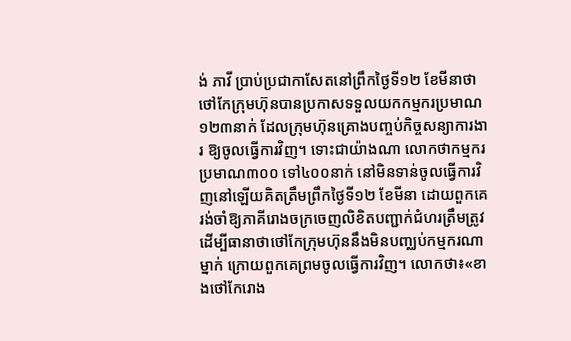ង់ ភាវី ប្រាប់ប្រជាកាសែតនៅព្រឹកថ្ងៃទី១២ ខែមីនាថា ថៅកែក្រុមហ៊ុនបានប្រកាសទទួលយកកម្មករប្រមាណ ១២៣នាក់ ដែលក្រុមហ៊ុនគ្រោងបញ្ចប់កិច្ចសន្យាការងារ ឱ្យចូលធ្វើការវិញ។ ទោះជាយ៉ាងណា លោកថាកម្មករប្រមាណ៣០០ ទៅ៤០០នាក់ នៅមិនទាន់ចូលធ្វើការវិញនៅឡើយគិតត្រឹមព្រឹកថ្ងៃទី១២ ខែមីនា ដោយពួកគេរង់ចាំឱ្យភាគីរោងចក្រចេញលិខិតបញ្ជាក់ជំហរត្រឹមត្រូវ ដើម្បីធានាថាថៅកែក្រុមហ៊ុននឹងមិនបញ្ឈប់កម្មករណាម្នាក់ ក្រោយពួកគេព្រមចូលធ្វើការវិញ។ លោកថា៖«ខាងថៅកែរោង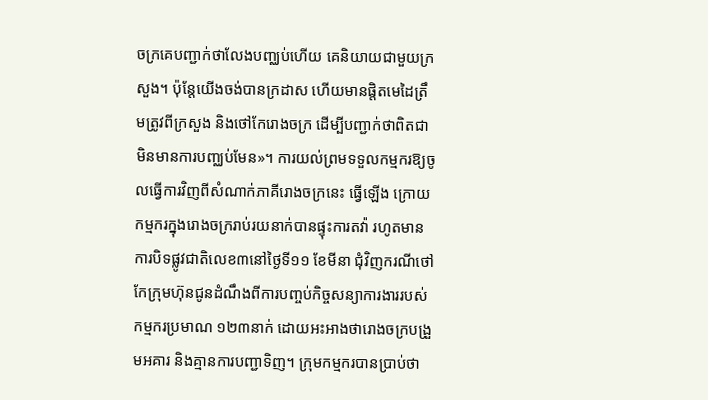ចក្រគេបញ្ជាក់ថាលែងបញ្ឈប់ហើយ គេនិយាយជាមួយក្រសួង។ ប៉ុន្តែយើងចង់បានក្រដាស ហើយមានផ្តិតមេដៃត្រឹមត្រូវពីក្រសួង និងថៅកែរោងចក្រ ដើម្បីបញ្ជាក់ថាពិតជាមិនមានការបញ្ឈប់មែន»។ ការយល់ព្រមទទួលកម្មករឱ្យចូលធ្វើការវិញពីសំណាក់ភាគីរោងចក្រនេះ ធ្វើឡើង ក្រោយកម្មករក្នុងរោងចក្ររាប់រយនាក់បានផ្ទុះការតវ៉ា រហូតមានការបិទផ្លូវជាតិលេខ៣នៅថ្ងៃទី១១ ខែមីនា ជុំវិញករណីថៅកែក្រុមហ៊ុនជូនដំណឹងពីការបញ្ចប់កិច្ចសន្យាការងាររបស់កម្មករប្រមាណ ១២៣នាក់ ដោយអះអាងថារោងចក្របង្រួមអគារ និងគ្មានការបញ្ជាទិញ។ ក្រុមកម្មករបានប្រាប់ថា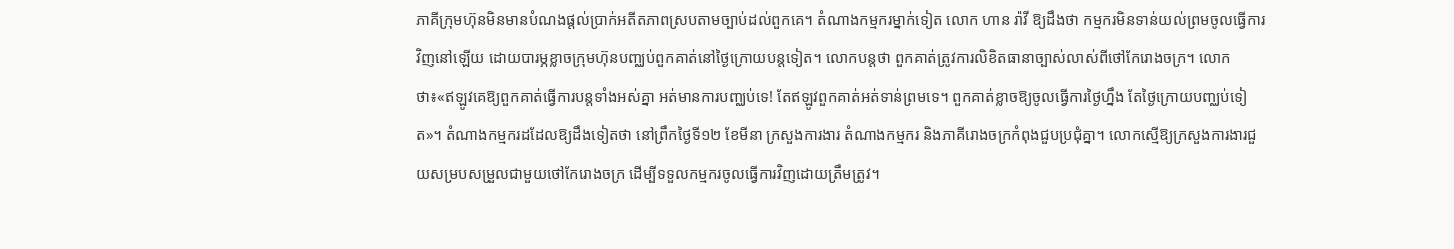ភាគីក្រុមហ៊ុនមិនមានបំណងផ្តល់ប្រាក់អតីតភាពស្របតាមច្បាប់ដល់ពួកគេ។ តំណាងកម្មករម្នាក់ទៀត លោក ហាន រ៉ាវី ឱ្យដឹងថា កម្មករមិនទាន់យល់ព្រមចូលធ្វើការវិញនៅឡើយ ដោយបារម្ភខ្លាចក្រុមហ៊ុនបញ្ឈប់ពួកគាត់នៅថ្ងៃក្រោយបន្តទៀត។ លោកបន្តថា ពួកគាត់ត្រូវការលិខិតធានាច្បាស់លាស់ពីថៅកែរោងចក្រ។ លោកថា៖«ឥឡូវគេឱ្យពួកគាត់ធ្វើការបន្តទាំងអស់គ្នា អត់មានការបញ្ឈប់ទេ! តែឥឡូវពួកគាត់អត់ទាន់ព្រមទេ។ ពួកគាត់ខ្លាចឱ្យចូលធ្វើការថ្ងៃហ្នឹង តែថ្ងៃក្រោយបញ្ឈប់ទៀត»។ តំណាងកម្មករដដែលឱ្យដឹងទៀតថា នៅព្រឹកថ្ងៃទី១២ ខែមីនា ក្រសួងការងារ តំណាងកម្មករ និងភាគីរោងចក្រកំពុងជួបប្រជុំគ្នា។ លោកស្មើឱ្យក្រសួងការងារជួយសម្របសម្រួលជាមួយថៅកែរោងចក្រ ដើម្បីទទួលកម្មករចូលធ្វើការវិញដោយត្រឹមត្រូវ។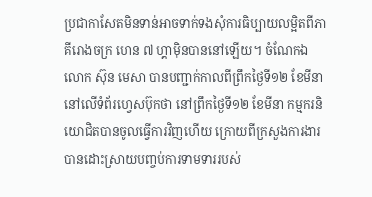ប្រជាកាសែតមិនទាន់អាចទាក់ទងសុំការធិប្បាយលម្អិតពីភាគីរោងចក្រ ហេន ៧ ហ្គាម៉ិនបាននៅឡើយ។ ចំណែកឯលោក ស៊ុន មេសា បានបញ្ជាក់កាលពីព្រឹកថ្ងៃទី១២ ខែមីនា នៅលើទំព័រហ្វេសប៊ុកថា នៅព្រឹកថ្ងៃទី១២ ខែមីនា កម្មករនិយោជិតបានចូលធ្វើការវិញហើយ ក្រោយពីក្រសួងការងារបានដោះស្រាយបញ្ចប់ការទាមទាររបស់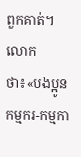ពួកគាត់។ លោកថា៖«បងប្អូនកម្មករ-កម្មកា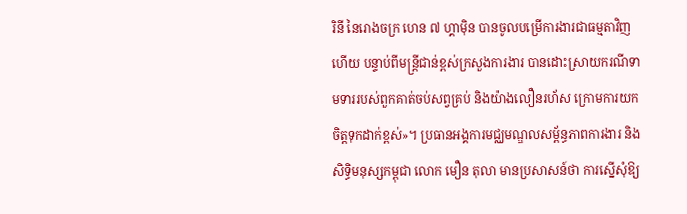រិនី នៃរោងចក្រ ហេន ៧ ហ្គាម៉ិន បានចូលបម្រើការងារជាធម្មតាវិញហើយ បន្ទាប់ពីមន្ត្រីជាន់ខ្ពស់ក្រសួងការងារ បានដោះស្រាយករណីទាមទាររបស់ពួកគាត់ចប់សព្វគ្រប់ និងយ៉ាងលឿនរហ័ស ក្រោមការយកចិត្តទុកដាក់ខ្ពស់»។ ប្រធានអង្គការមជ្ឈមណ្ឌលសម្ព័ន្ធភាពការងារ និងសិទ្ធិមនុស្សកម្ពុជា លោក មឿន តុលា មានប្រសាសន៍ថា ការស្នើសុំឱ្យ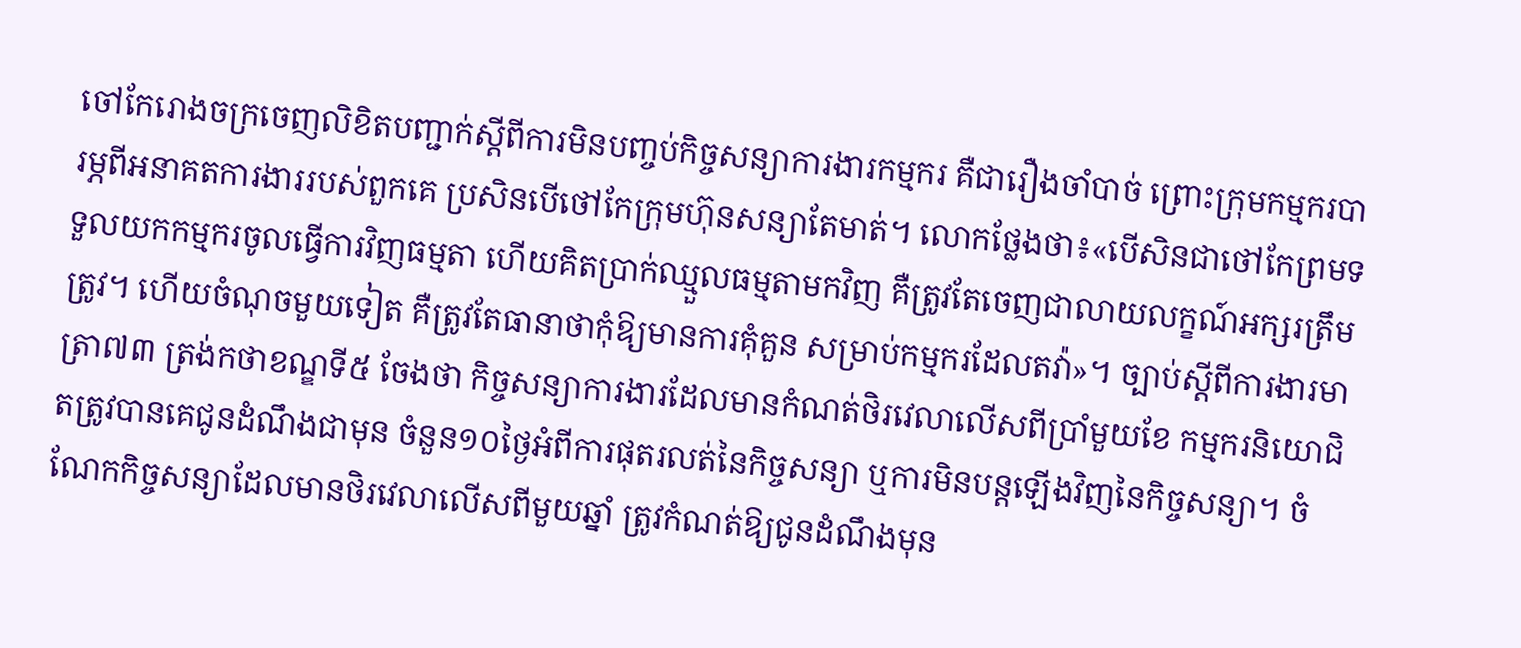ចៅកែរោងចក្រចេញលិខិតបញ្ជាក់ស្តីពីការមិនបញ្ចប់កិច្ចសន្យាការងារកម្មករ គឺជារឿងចាំបាច់ ព្រោះក្រុមកម្មករបារម្ភពីអនាគតការងាររបស់ពួកគេ ប្រសិនបើថៅកែក្រុមហ៊ុនសន្យាតែមាត់។ លោកថ្លែងថា៖«បើសិនជាថៅកែព្រមទទួលយកកម្មករចូលធ្វើការវិញធម្មតា ហើយគិតប្រាក់ឈ្មួលធម្មតាមកវិញ គឺត្រូវតែចេញជាលាយលក្ខណ៍អក្សរត្រឹមត្រូវ។ ហើយចំណុចមួយទៀត គឺត្រូវតែធានាថាកុំឱ្យមានការគុំគួន សម្រាប់កម្មករដែលតវ៉ា»។ ច្បាប់ស្តីពីការងារមាត្រា៧៣ ត្រង់កថាខណ្ឌទី៥ ចែងថា កិច្ចសន្យាការងារដែលមានកំណត់ថិរវេលាលើសពីប្រាំមួយខែ កម្មករនិយោជិតត្រូវបានគេជូនដំណឹងជាមុន ចំនួន១០ថ្ងៃអំពីការផុតរលត់នៃកិច្ចសន្យា ឬការមិនបន្តឡើងវិញនៃកិច្ចសន្យា។ ចំណែកកិច្ចសន្យាដែលមានថិរវេលាលើសពីមួយឆ្នាំ ត្រូវកំណត់ឱ្យជូនដំណឹងមុន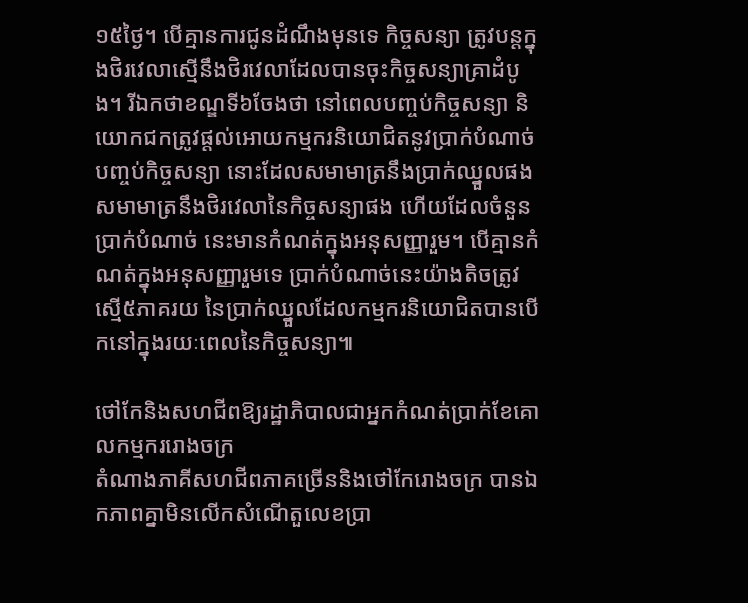១៥ថ្ងៃ។ បើគ្មានការជូនដំណឹងមុនទេ កិច្ចសន្យា ត្រូវបន្តក្នុងថិរវេលាស្មើនឹងថិរវេលាដែលបានចុះកិច្ចសន្យាគ្រាដំបូង។ រីឯកថាខណ្ឌទី៦ចែងថា នៅពេលបញ្ចប់កិច្ចសន្យា និយោកជកត្រូវផ្តល់អោយកម្មករនិយោជិតនូវប្រាក់បំណាច់បញ្ចប់កិច្ចសន្យា នោះដែលសមាមាត្រនឹងប្រាក់ឈ្នួលផង សមាមាត្រនឹងថិរវេលានៃកិច្ចសន្យាផង ហើយដែលចំនួនប្រាក់បំណាច់ នេះមានកំណត់ក្នុងអនុសញ្ញារួម។ បើគ្មានកំណត់ក្នុងអនុសញ្ញារួមទេ ប្រាក់បំណាច់នេះយ៉ាងតិចត្រូវស្មើ៥ភាគរយ នៃប្រាក់ឈ្នួលដែលកម្មករនិយោជិតបានបើកនៅក្នុងរយៈពេលនៃកិច្ចសន្យា៕

ថៅកែនិងសហជីពឱ្យរដ្ឋាភិបាលជាអ្នកកំណត់ប្រាក់ខែគោលកម្មកររោងចក្រ
តំណាងភាគីសហជីពភាគច្រើននិងថៅកែរោងចក្រ បានឯកភាពគ្នាមិនលើកសំណើតួលេខប្រា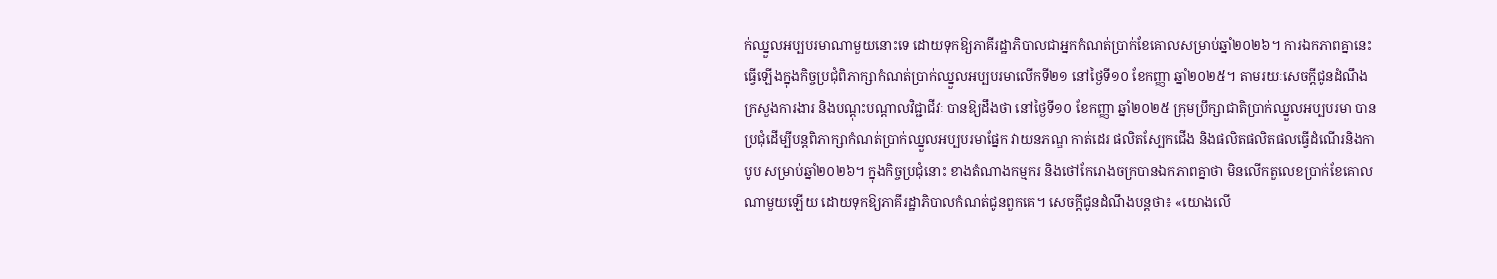ក់ឈ្នួលអប្បបរមាណាមួយនោះទេ ដោយទុកឱ្យភាគីរដ្ឋាភិបាលជាអ្នកកំណត់ប្រាក់ខែគោលសម្រាប់ឆ្នាំ២០២៦។ ការឯកភាពគ្នានេះធ្វើឡើងក្នុងកិច្ចប្រជុំពិភាក្សាកំណត់ប្រាក់ឈ្នួលអប្បបរមាលើកទី២១ នៅថ្ងៃទី១០ ខែកញ្ញា ឆ្នាំ២០២៥។ តាមរយៈសេចក្ដីជូនដំណឹង ក្រសួងការងារ និងបណ្ដុះបណ្ដាលវិជ្ជាជីវៈ បានឱ្យដឹងថា នៅថ្ងៃទី១០ ខែកញ្ញា ឆ្នាំ២០២៥ ក្រុមប្រឹក្សាជាតិប្រាក់ឈ្នួលអប្បបរមា បានប្រជុំដើម្បីបន្តពិភាក្សាកំណត់ប្រាក់ឈ្នួលអប្បបរមាផ្នែក វាយនភណ្ឌ កាត់ដេរ ផលិតស្បែកជើង និងផលិតផលិតផលធ្វើដំណើរនិងកាបូប សម្រាប់ឆ្នាំ២០២៦។ ក្នុងកិច្ចប្រជុំនោះ ខាងតំណាងកម្មករ និងថៅកែរោងចក្របានឯកភាពគ្នាថា មិនលើកតួលេខប្រាក់ខែគោលណាមួយឡើយ ដោយទុកឱ្យភាគីរដ្ឋាភិបាលកំណត់ជូនពួកគេ។ សេចក្ដីជូនដំណឹងបន្តថា៖ «យោងលើ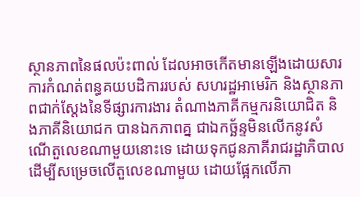ស្ថានភាពនៃផលប៉ះពាល់ ដែលអាចកើតមានឡើងដោយសារការកំណត់ពន្ធគយបដិការរបស់ សហរដ្ឋអាមេរិក និងស្ថានភាពជាក់ស្ដែងនៃទីផ្សារការងារ តំណាងភាគីកម្មករនិយោជិត និងភាគីនិយោជក បានឯកភាពគ្ន ជាឯកច្ឆ័ន្ទមិនលើកនូវសំណើតួលេខណាមួយនោះទេ ដោយទុកជូនភាគីរាជរដ្ឋាភិបាល ដើម្បីសម្រេចលើតួលេខណាមួយ ដោយផ្អែកលើភា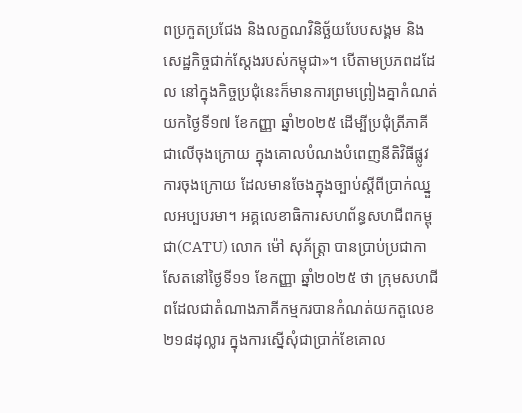ពប្រកួតប្រជែង និងលក្ខណវិនិច្ឆ័យបែបសង្គម និងសេដ្ឋកិច្ចជាក់ស្ដែងរបស់កម្ពុជា»។ បើតាមប្រភពដដែល នៅក្នុងកិច្ចប្រជុំនេះក៏មានការព្រមព្រៀងគ្នាកំណត់យកថ្ងៃទី១៧ ខែកញ្ញា ឆ្នាំ២០២៥ ដើម្បីប្រជុំត្រីភាគីជាលើចុងក្រោយ ក្នុងគោលបំណងបំពេញនីតិវិធីផ្លូវការចុងក្រោយ ដែលមានចែងក្នុងច្បាប់ស្តីពីប្រាក់ឈ្នួលអប្បបរមា។ អគ្គលេខាធិការសហព័ន្ធសហជីពកម្ពុជា(CATU) លោក ម៉ៅ សុភ័ត្រ្តា បានប្រាប់ប្រជាកាសែតនៅថ្ងៃទី១១ ខែកញ្ញា ឆ្នាំ២០២៥ ថា ក្រុមសហជីពដែលជាតំណាងភាគីកម្មករបានកំណត់យកតួលេខ ២១៨ដុល្លារ ក្នុងការស្នើសុំជាប្រាក់ខែគោល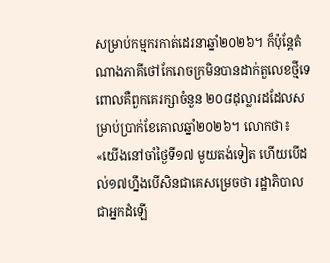សម្រាប់កម្មករកាត់ដេរនាឆ្នាំ២០២៦។ ក៏ប៉ុន្តែតំណាងភាគីថៅកែរោចក្រមិនបានដាក់តួលេខថ្មីទេ ពោលគឺពួកគេរក្សាចំនួន ២០៨ដុល្លារដដែលសម្រាប់ប្រាក់ខែគោលឆ្នាំ២០២៦។ លោកថា៖ «យើងនៅចាំថ្ងៃទី១៧ មួយតង់ទៀត ហើយបើដល់១៧ហ្នឹងបើសិនជាគេសម្រេចថា រដ្ឋាភិបាលជាអ្នកដំឡើ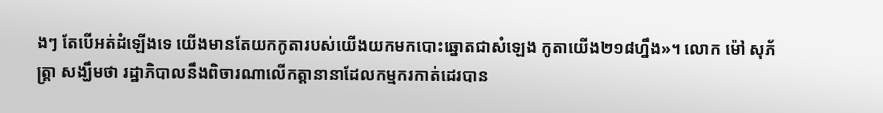ងៗ តែបើអត់ដំឡើងទេ យើងមានតែយកកូតារបស់យើងយកមកបោះឆ្នោតជាសំឡេង កូតាយើង២១៨ហ្នឹង»។ លោក ម៉ៅ សុភ័ត្រ្តា សង្ឃឹមថា រដ្ឋាភិបាលនឹងពិចារណាលើកត្តានានាដែលកម្មករកាត់ដេរបាន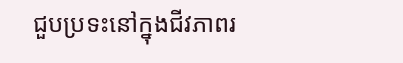ជួបប្រទះនៅក្នុងជីវភាពរ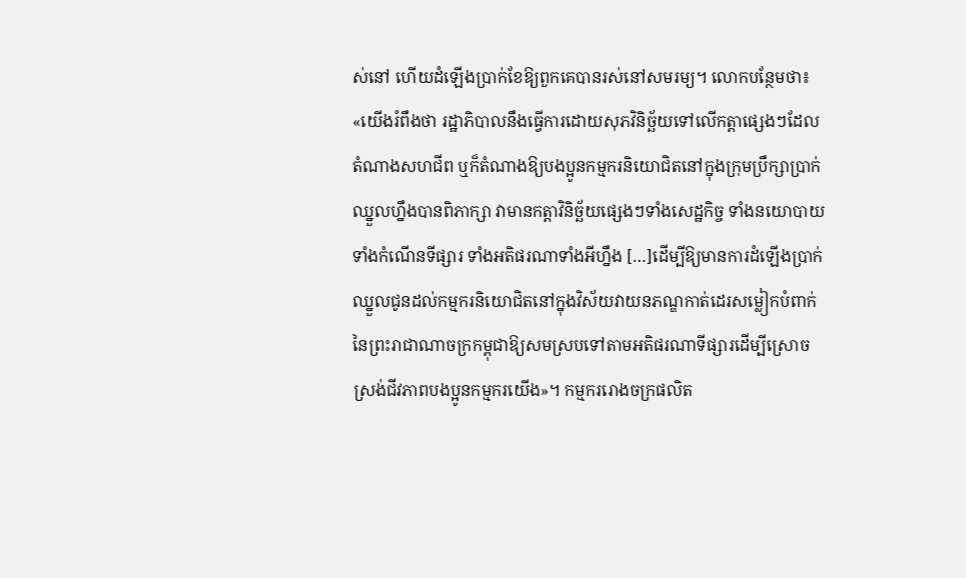ស់នៅ ហើយដំឡើងប្រាក់ខែឱ្យពួកគេបានរស់នៅសមរម្យ។ លោកបន្ថែមថា៖ «យើងរំពឹងថា រដ្ឋាភិបាលនឹងធ្វើការដោយសុភវិនិច្ឆ័យទៅលើកត្តាផ្សេងៗដែលតំណាងសហជីព ឬក៏តំណាងឱ្យបងប្អូនកម្មករនិយោជិតនៅក្នុងក្រុមប្រឹក្សាប្រាក់ឈ្នួលហ្នឹងបានពិភាក្សា វាមានកត្តាវិនិច្ឆ័យផ្សេងៗទាំងសេដ្ឋកិច្ច ទាំងនយោបាយ ទាំងកំណើនទីផ្សារ ទាំងអតិផរណាទាំងអីហ្នឹង […]ដើម្បីឱ្យមានការដំឡើងប្រាក់ឈ្នួលជូនដល់កម្មករនិយោជិតនៅក្នុងវិស័យវាយនភណ្ឌកាត់ដេរសម្លៀកបំពាក់នៃព្រះរាជាណាចក្រកម្ពុជាឱ្យសមស្របទៅតាមអតិផរណាទីផ្សារដើម្បីស្រោចស្រង់ជីវភាពបងប្អូនកម្មករយើង»។ កម្មកររោងចក្រផលិត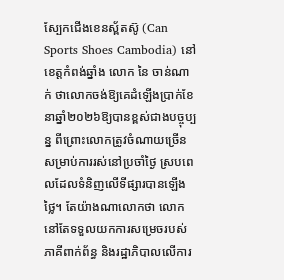ស្បែកជើងខេនស្ព័តស៊ូ (Can Sports Shoes Cambodia) នៅខេត្តកំពង់ឆ្នាំង លោក នៃ ចាន់ណាក់ ថាលោកចង់ឱ្យគេដំឡើងប្រាក់ខែនាឆ្នាំ២០២៦ឱ្យបានខ្ពស់ជាងបច្ចុប្បន្ន ពីព្រោះលោកត្រូវចំណាយច្រើនសម្រាប់ការរស់នៅប្រចាំថ្ងៃ ស្របពេលដែលទំនិញលើទីផ្សារបានឡើងថ្លៃ។ តែយ៉ាងណាលោកថា លោកនៅតែទទួលយកការសម្រេចរបស់ភាគីពាក់ព័ន្ធ និងរដ្ឋាភិបាលលើការ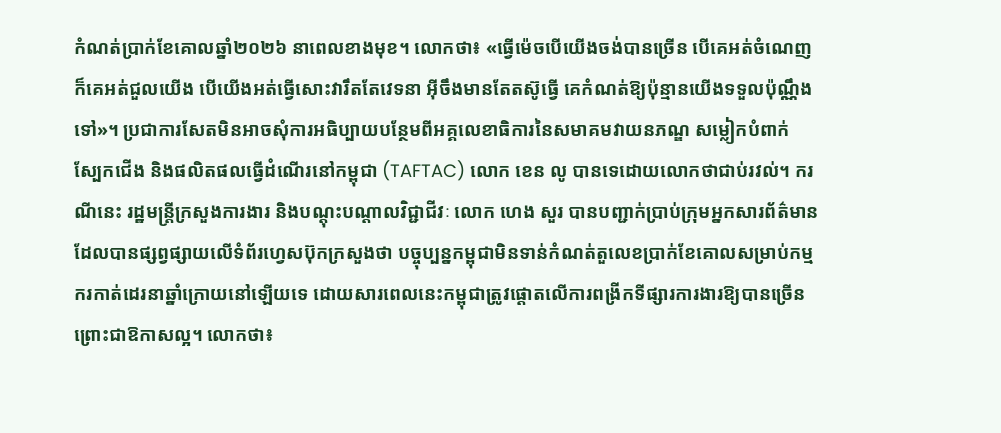កំណត់ប្រាក់ខែគោលឆ្នាំ២០២៦ នាពេលខាងមុខ។ លោកថា៖ «ធ្វើម៉េចបើយើងចង់បានច្រើន បើគេអត់ចំណេញក៏គេអត់ជួលយើង បើយើងអត់ធ្វើសោះវារឹតតែវេទនា អ៊ីចឹងមានតែតស៊ូធ្វើ គេកំណត់ឱ្យប៉ុន្មានយើងទទួលប៉ុណ្ណឹងទៅ»។ ប្រជាការសែតមិនអាចសុំការអធិប្បាយបន្ថែមពីអគ្គលេខាធិការនៃសមាគមវាយនភណ្ឌ សម្លៀកបំពាក់ ស្បែកជើង និងផលិតផលធ្វើដំណើរនៅកម្ពុជា (TAFTAC) លោក ខេន លូ បានទេដោយលោកថាជាប់រវល់។ ករណីនេះ រដ្ឋមន្ត្រីក្រសួងការងារ និងបណ្តុះបណ្តាលវិជ្ជាជីវៈ លោក ហេង សួរ បានបញ្ជាក់ប្រាប់ក្រុមអ្នកសារព័ត៌មានដែលបានផ្សព្វផ្សាយលើទំព័រហ្វេសប៊ុកក្រសួងថា បច្ចុប្បន្នកម្ពុជាមិនទាន់កំណត់តួលេខប្រាក់ខែគោលសម្រាប់កម្មករកាត់ដេរនាឆ្នាំក្រោយនៅឡើយទេ ដោយសារពេលនេះកម្ពុជាត្រូវផ្ដោតលើការពង្រីកទីផ្សារការងារឱ្យបានច្រើន ព្រោះជាឱកាសល្អ។ លោកថា៖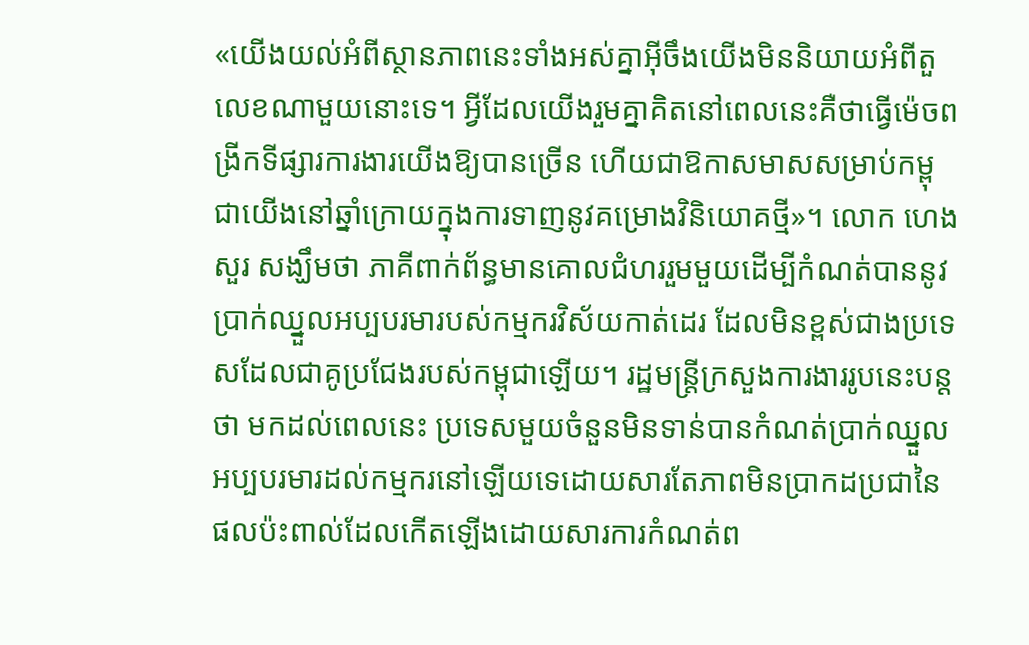«យើងយល់អំពីស្ថានភាពនេះទាំងអស់គ្នាអ៊ីចឹងយើងមិននិយាយអំពីតួលេខណាមួយនោះទេ។ អ្វីដែលយើងរួមគ្នាគិតនៅពេលនេះគឺថាធ្វើម៉េចពង្រីកទីផ្សារការងារយើងឱ្យបានច្រើន ហើយជាឱកាសមាសសម្រាប់កម្ពុជាយើងនៅឆ្នាំក្រោយក្នុងការទាញនូវគម្រោងវិនិយោគថ្មី»។ លោក ហេង សួរ សង្ឃឹមថា ភាគីពាក់ព័ន្ធមានគោលជំហររួមមួយដើម្បីកំណត់បាននូវប្រាក់ឈ្នួលអប្បបរមារបស់កម្មករវិស័យកាត់ដេរ ដែលមិនខ្ពស់ជាងប្រទេសដែលជាគូប្រជែងរបស់កម្ពុជាឡើយ។ រដ្ឋមន្ត្រីក្រសួងការងាររូបនេះបន្តថា មកដល់ពេលនេះ ប្រទេសមួយចំនួនមិនទាន់បានកំណត់ប្រាក់ឈ្នួលអប្បបរមារដល់កម្មករនៅឡើយទេដោយសារតែភាពមិនប្រាកដប្រជានៃផលប៉ះពាល់ដែលកើតឡើងដោយសារការកំណត់ព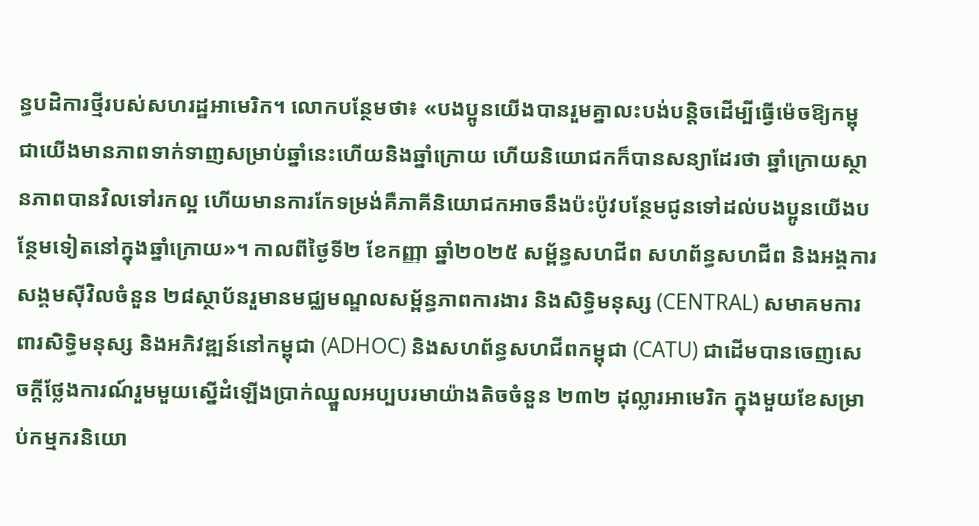ន្ធបដិការថ្មីរបស់សហរដ្ឋអាមេរិក។ លោកបន្ថែមថា៖ «បងប្អូនយើងបានរួមគ្នាលះបង់បន្តិចដើម្បីធ្វើម៉េចឱ្យកម្ពុជាយើងមានភាពទាក់ទាញសម្រាប់ឆ្នាំនេះហើយនិងឆ្នាំក្រោយ ហើយនិយោជកក៏បានសន្យាដែរថា ឆ្នាំក្រោយស្ថានភាពបានវិលទៅរកល្អ ហើយមានការកែទម្រង់គឺភាគីនិយោជកអាចនឹងប៉ះប៉ូវបន្ថែមជូនទៅដល់បងប្អូនយើងបន្ថែមទៀតនៅក្នុងឆ្នាំក្រោយ»។ កាលពីថ្ងៃទី២ ខែកញ្ញា ឆ្នាំ២០២៥ សម្ព័ន្ធសហជីព សហព័ន្ធសហជីព និងអង្គការសង្គមស៊ីវិលចំនួន ២៨ស្ថាប័នរួមានមជ្ឈមណ្ឌលសម្ព័ន្ធភាពការងារ និងសិទ្ធិមនុស្ស (CENTRAL) សមាគមការពារសិទ្ធិមនុស្ស និងអភិវឌ្ឍន៍នៅកម្ពុជា (ADHOC) និងសហព័ន្ធសហជីពកម្ពុជា (CATU) ជាដើមបានចេញសេចក្ដីថ្លែងការណ៍រួមមួយស្នើដំឡើងប្រាក់ឈ្នួលអប្បបរមាយ៉ាងតិចចំនួន ២៣២ ដុល្លារអាមេរិក ក្នុងមួយខែសម្រាប់កម្មករនិយោ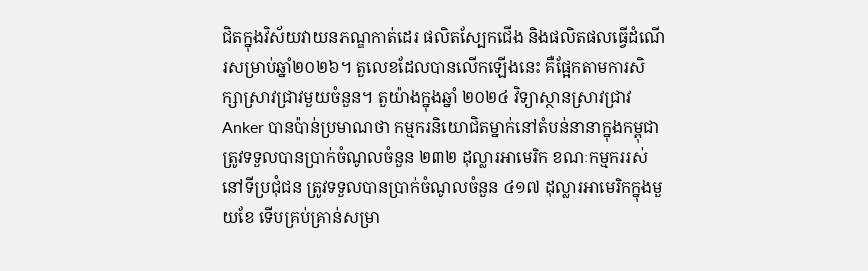ជិតក្នុងវិស័យវាយនភណ្ឌកាត់ដេរ ផលិតស្បែកជើង និងផលិតផលធ្វើដំណើរសម្រាប់ឆ្នាំ២០២៦។ តួលេខដែលបានលើកឡើងនេះ គឺផ្អែកតាមការសិក្សាស្រាវជ្រាវមួយចំនួន។ តួយ៉ាងក្នុងឆ្នាំ ២០២៤ វិទ្យាស្ថានស្រាវជ្រាវ Anker បានប៉ាន់ប្រមាណថា កម្មករនិយោជិតម្នាក់នៅតំបន់នានាក្នុងកម្ពុជា ត្រូវទទួលបានប្រាក់ចំណូលចំនួន ២៣២ ដុល្លារអាមេរិក ខណៈកម្មកររស់នៅទីប្រជុំជន ត្រូវទទួលបានប្រាក់ចំណូលចំនួន ៤១៧ ដុល្លារអាមេរិកក្នុងមួយខែ ទើបគ្រប់គ្រាន់សម្រា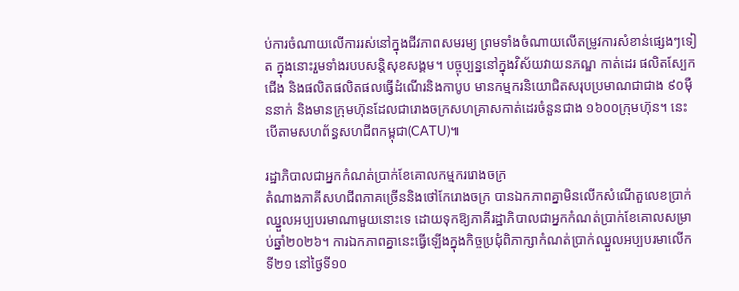ប់ការចំណាយលើការរស់នៅក្នុងជីវភាពសមរម្យ ព្រមទាំងចំណាយលើតម្រូវការសំខាន់ផ្សេងៗទៀត ក្នុងនោះរួមទាំងរបបសន្តិសុខសង្គម។ បច្ចុប្បន្ននៅក្នុងវិស័យវាយនភណ្ឌ កាត់ដេរ ផលិតស្បែកជើង និងផលិតផលិតផលធ្វើដំណើរនិងកាបូប មានកម្មករនិយោជិតសរុបប្រមាណជាជាង ៩០ម៉ឺននាក់ និងមានក្រុមហ៊ុនដែលជារោងចក្រសហគ្រាសកាត់ដេរចំនួនជាង ១៦០០ក្រុមហ៊ុន។ នេះបើតាមសហព័ន្ធសហជីពកម្ពុជា(CATU)៕

រដ្ឋាភិបាលជាអ្នកកំណត់ប្រាក់ខែគោលកម្មកររោងចក្រ
តំណាងភាគីសហជីពភាគច្រើននិងថៅកែរោងចក្រ បានឯកភាពគ្នាមិនលើកសំណើតួលេខប្រាក់ឈ្នួលអប្បបរមាណាមួយនោះទេ ដោយទុកឱ្យភាគីរដ្ឋាភិបាលជាអ្នកកំណត់ប្រាក់ខែគោលសម្រាប់ឆ្នាំ២០២៦។ ការឯកភាពគ្នានេះធ្វើឡើងក្នុងកិច្ចប្រជុំពិភាក្សាកំណត់ប្រាក់ឈ្នួលអប្បបរមាលើកទី២១ នៅថ្ងៃទី១០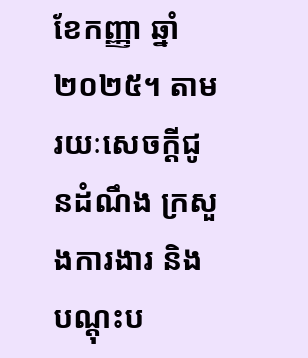ខែកញ្ញា ឆ្នាំ២០២៥។ តាមរយៈសេចក្ដីជូនដំណឹង ក្រសួងការងារ និងបណ្ដុះប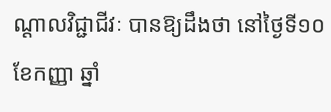ណ្ដាលវិជ្ជាជីវៈ បានឱ្យដឹងថា នៅថ្ងៃទី១០ ខែកញ្ញា ឆ្នាំ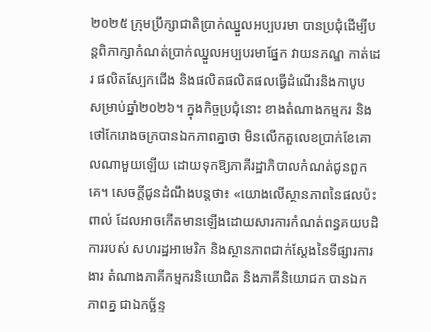២០២៥ ក្រុមប្រឹក្សាជាតិប្រាក់ឈ្នួលអប្បបរមា បានប្រជុំដើម្បីបន្តពិភាក្សាកំណត់ប្រាក់ឈ្នួលអប្បបរមាផ្នែក វាយនភណ្ឌ កាត់ដេរ ផលិតស្បែកជើង និងផលិតផលិតផលធ្វើដំណើរនិងកាបូប សម្រាប់ឆ្នាំ២០២៦។ ក្នុងកិច្ចប្រជុំនោះ ខាងតំណាងកម្មករ និងថៅកែរោងចក្របានឯកភាពគ្នាថា មិនលើកតួលេខប្រាក់ខែគោលណាមួយឡើយ ដោយទុកឱ្យភាគីរដ្ឋាភិបាលកំណត់ជូនពួកគេ។ សេចក្ដីជូនដំណឹងបន្តថា៖ «យោងលើស្ថានភាពនៃផលប៉ះពាល់ ដែលអាចកើតមានឡើងដោយសារការកំណត់ពន្ធគយបដិការរបស់ សហរដ្ឋអាមេរិក និងស្ថានភាពជាក់ស្ដែងនៃទីផ្សារការងារ តំណាងភាគីកម្មករនិយោជិត និងភាគីនិយោជក បានឯកភាពគ្ន ជាឯកច្ឆ័ន្ទ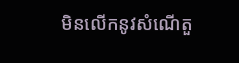មិនលើកនូវសំណើតួ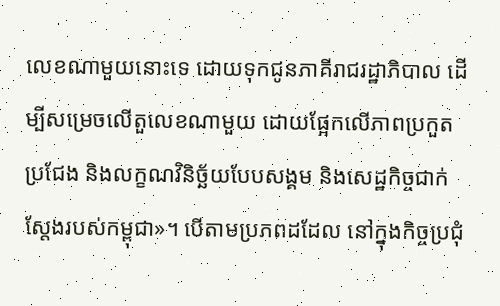លេខណាមួយនោះទេ ដោយទុកជូនភាគីរាជរដ្ឋាភិបាល ដើម្បីសម្រេចលើតួលេខណាមួយ ដោយផ្អែកលើភាពប្រកួតប្រជែង និងលក្ខណវិនិច្ឆ័យបែបសង្គម និងសេដ្ឋកិច្ចជាក់ស្ដែងរបស់កម្ពុជា»។ បើតាមប្រភពដដែល នៅក្នុងកិច្ចប្រជុំ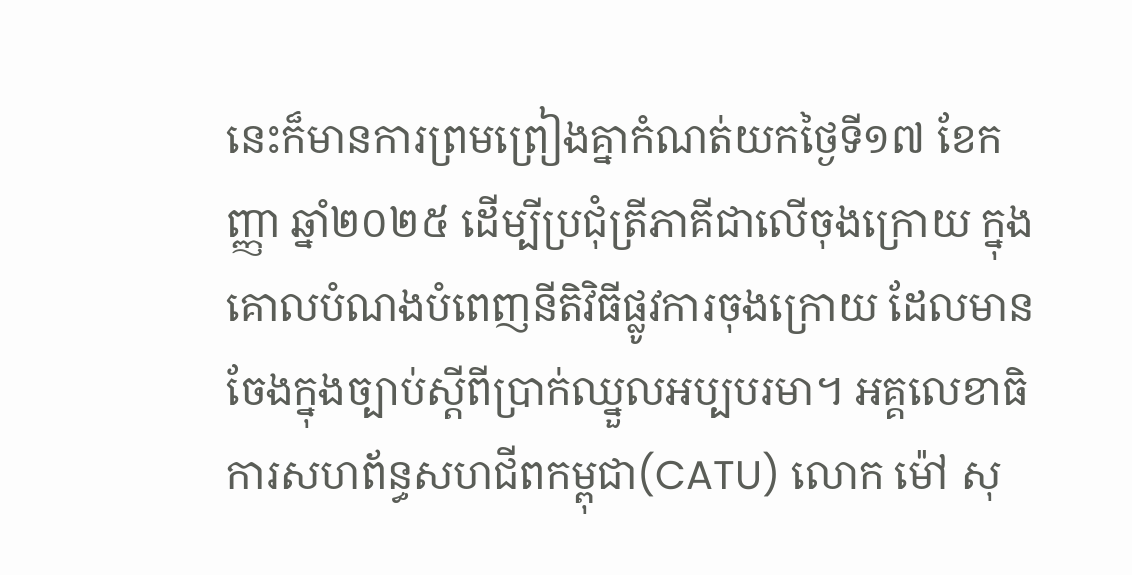នេះក៏មានការព្រមព្រៀងគ្នាកំណត់យកថ្ងៃទី១៧ ខែកញ្ញា ឆ្នាំ២០២៥ ដើម្បីប្រជុំត្រីភាគីជាលើចុងក្រោយ ក្នុងគោលបំណងបំពេញនីតិវិធីផ្លូវការចុងក្រោយ ដែលមានចែងក្នុងច្បាប់ស្តីពីប្រាក់ឈ្នួលអប្បបរមា។ អគ្គលេខាធិការសហព័ន្ធសហជីពកម្ពុជា(CATU) លោក ម៉ៅ សុ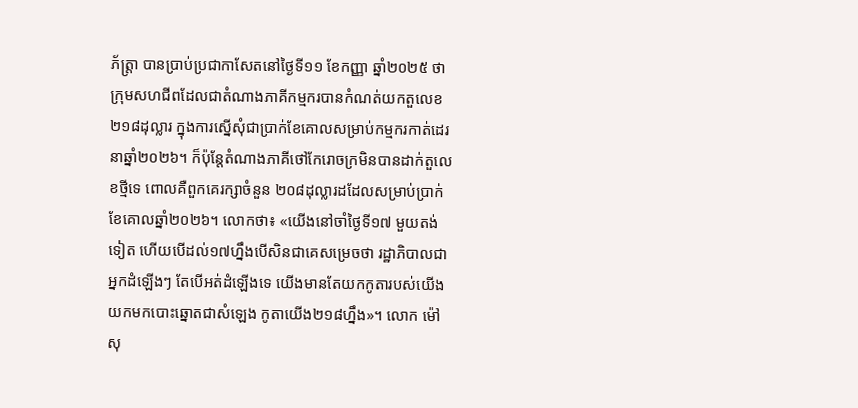ភ័ត្រ្តា បានប្រាប់ប្រជាកាសែតនៅថ្ងៃទី១១ ខែកញ្ញា ឆ្នាំ២០២៥ ថា ក្រុមសហជីពដែលជាតំណាងភាគីកម្មករបានកំណត់យកតួលេខ ២១៨ដុល្លារ ក្នុងការស្នើសុំជាប្រាក់ខែគោលសម្រាប់កម្មករកាត់ដេរនាឆ្នាំ២០២៦។ ក៏ប៉ុន្តែតំណាងភាគីថៅកែរោចក្រមិនបានដាក់តួលេខថ្មីទេ ពោលគឺពួកគេរក្សាចំនួន ២០៨ដុល្លារដដែលសម្រាប់ប្រាក់ខែគោលឆ្នាំ២០២៦។ លោកថា៖ «យើងនៅចាំថ្ងៃទី១៧ មួយតង់ទៀត ហើយបើដល់១៧ហ្នឹងបើសិនជាគេសម្រេចថា រដ្ឋាភិបាលជាអ្នកដំឡើងៗ តែបើអត់ដំឡើងទេ យើងមានតែយកកូតារបស់យើងយកមកបោះឆ្នោតជាសំឡេង កូតាយើង២១៨ហ្នឹង»។ លោក ម៉ៅ សុ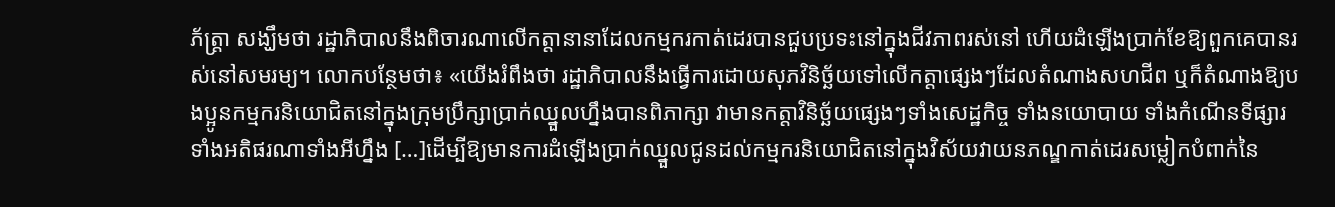ភ័ត្រ្តា សង្ឃឹមថា រដ្ឋាភិបាលនឹងពិចារណាលើកត្តានានាដែលកម្មករកាត់ដេរបានជួបប្រទះនៅក្នុងជីវភាពរស់នៅ ហើយដំឡើងប្រាក់ខែឱ្យពួកគេបានរស់នៅសមរម្យ។ លោកបន្ថែមថា៖ «យើងរំពឹងថា រដ្ឋាភិបាលនឹងធ្វើការដោយសុភវិនិច្ឆ័យទៅលើកត្តាផ្សេងៗដែលតំណាងសហជីព ឬក៏តំណាងឱ្យបងប្អូនកម្មករនិយោជិតនៅក្នុងក្រុមប្រឹក្សាប្រាក់ឈ្នួលហ្នឹងបានពិភាក្សា វាមានកត្តាវិនិច្ឆ័យផ្សេងៗទាំងសេដ្ឋកិច្ច ទាំងនយោបាយ ទាំងកំណើនទីផ្សារ ទាំងអតិផរណាទាំងអីហ្នឹង […]ដើម្បីឱ្យមានការដំឡើងប្រាក់ឈ្នួលជូនដល់កម្មករនិយោជិតនៅក្នុងវិស័យវាយនភណ្ឌកាត់ដេរសម្លៀកបំពាក់នៃ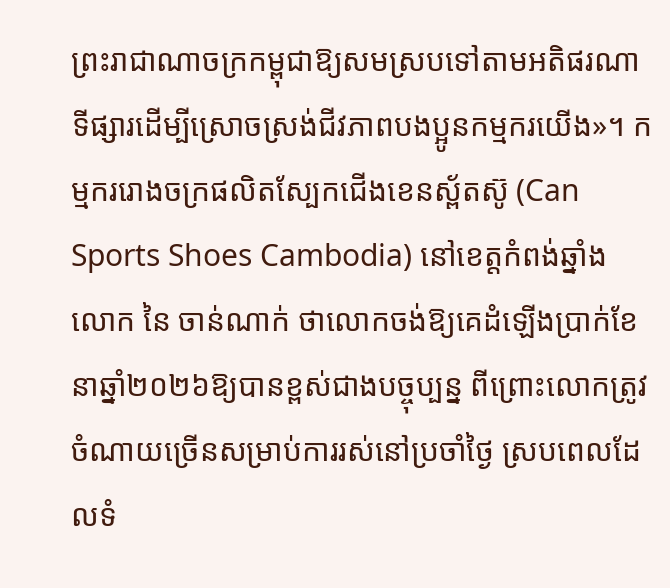ព្រះរាជាណាចក្រកម្ពុជាឱ្យសមស្របទៅតាមអតិផរណាទីផ្សារដើម្បីស្រោចស្រង់ជីវភាពបងប្អូនកម្មករយើង»។ កម្មកររោងចក្រផលិតស្បែកជើងខេនស្ព័តស៊ូ (Can Sports Shoes Cambodia) នៅខេត្តកំពង់ឆ្នាំង លោក នៃ ចាន់ណាក់ ថាលោកចង់ឱ្យគេដំឡើងប្រាក់ខែនាឆ្នាំ២០២៦ឱ្យបានខ្ពស់ជាងបច្ចុប្បន្ន ពីព្រោះលោកត្រូវចំណាយច្រើនសម្រាប់ការរស់នៅប្រចាំថ្ងៃ ស្របពេលដែលទំ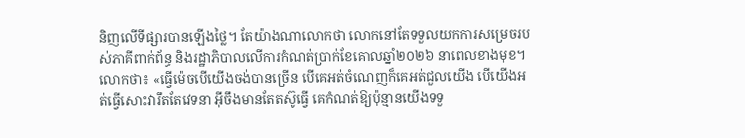និញលើទីផ្សារបានឡើងថ្លៃ។ តែយ៉ាងណាលោកថា លោកនៅតែទទួលយកការសម្រេចរបស់ភាគីពាក់ព័ន្ធ និងរដ្ឋាភិបាលលើការកំណត់ប្រាក់ខែគោលឆ្នាំ២០២៦ នាពេលខាងមុខ។ លោកថា៖ «ធ្វើម៉េចបើយើងចង់បានច្រើន បើគេអត់ចំណេញក៏គេអត់ជួលយើង បើយើងអត់ធ្វើសោះវារឹតតែវេទនា អ៊ីចឹងមានតែតស៊ូធ្វើ គេកំណត់ឱ្យប៉ុន្មានយើងទទួ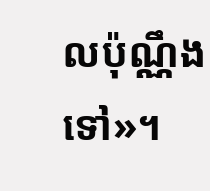លប៉ុណ្ណឹងទៅ»។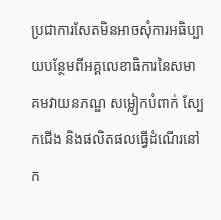ប្រជាការសែតមិនអាចសុំការអធិប្បាយបន្ថែមពីអគ្គលេខាធិការនៃសមាគមវាយនភណ្ឌ សម្លៀកបំពាក់ ស្បែកជើង និងផលិតផលធ្វើដំណើរនៅក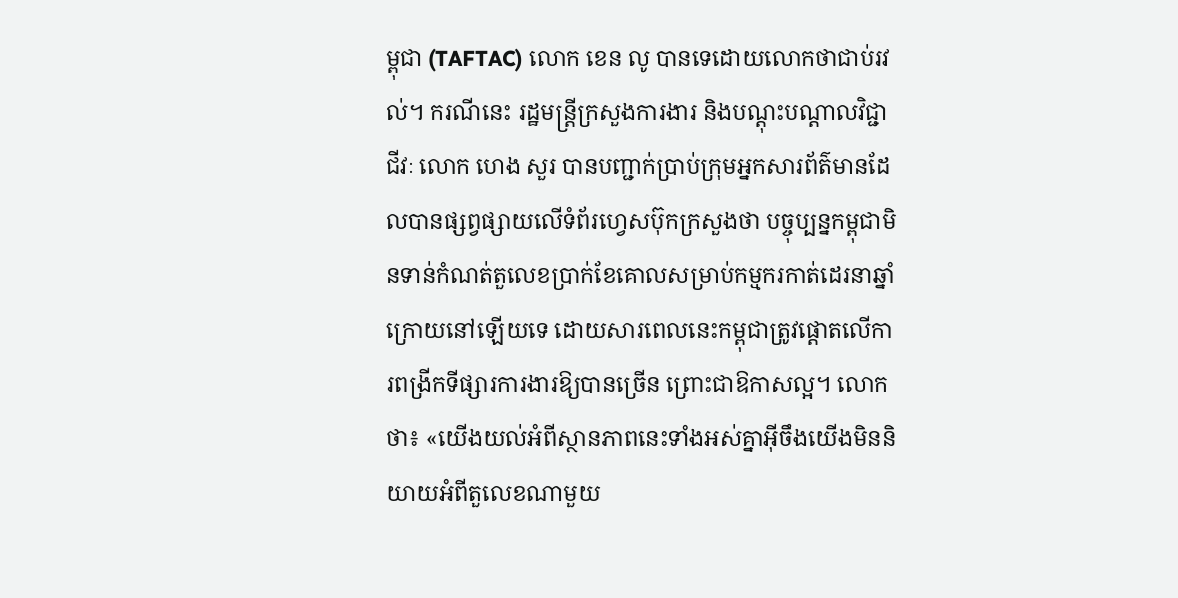ម្ពុជា (TAFTAC) លោក ខេន លូ បានទេដោយលោកថាជាប់រវល់។ ករណីនេះ រដ្ឋមន្ត្រីក្រសួងការងារ និងបណ្តុះបណ្តាលវិជ្ជាជីវៈ លោក ហេង សួរ បានបញ្ជាក់ប្រាប់ក្រុមអ្នកសារព័ត៌មានដែលបានផ្សព្វផ្សាយលើទំព័រហ្វេសប៊ុកក្រសួងថា បច្ចុប្បន្នកម្ពុជាមិនទាន់កំណត់តួលេខប្រាក់ខែគោលសម្រាប់កម្មករកាត់ដេរនាឆ្នាំក្រោយនៅឡើយទេ ដោយសារពេលនេះកម្ពុជាត្រូវផ្ដោតលើការពង្រីកទីផ្សារការងារឱ្យបានច្រើន ព្រោះជាឱកាសល្អ។ លោកថា៖ «យើងយល់អំពីស្ថានភាពនេះទាំងអស់គ្នាអ៊ីចឹងយើងមិននិយាយអំពីតួលេខណាមួយ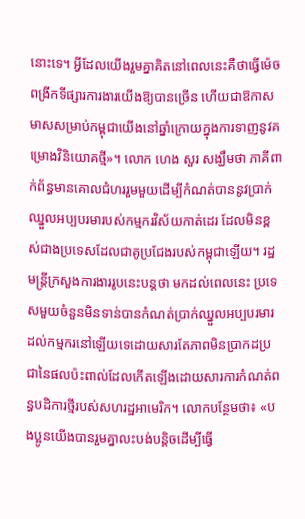នោះទេ។ អ្វីដែលយើងរួមគ្នាគិតនៅពេលនេះគឺថាធ្វើម៉េចពង្រីកទីផ្សារការងារយើងឱ្យបានច្រើន ហើយជាឱកាសមាសសម្រាប់កម្ពុជាយើងនៅឆ្នាំក្រោយក្នុងការទាញនូវគម្រោងវិនិយោគថ្មី»។ លោក ហេង សួរ សង្ឃឹមថា ភាគីពាក់ព័ន្ធមានគោលជំហររួមមួយដើម្បីកំណត់បាននូវប្រាក់ឈ្នួលអប្បបរមារបស់កម្មករវិស័យកាត់ដេរ ដែលមិនខ្ពស់ជាងប្រទេសដែលជាគូប្រជែងរបស់កម្ពុជាឡើយ។ រដ្ឋមន្ត្រីក្រសួងការងាររូបនេះបន្តថា មកដល់ពេលនេះ ប្រទេសមួយចំនួនមិនទាន់បានកំណត់ប្រាក់ឈ្នួលអប្បបរមារដល់កម្មករនៅឡើយទេដោយសារតែភាពមិនប្រាកដប្រជានៃផលប៉ះពាល់ដែលកើតឡើងដោយសារការកំណត់ពន្ធបដិការថ្មីរបស់សហរដ្ឋអាមេរិក។ លោកបន្ថែមថា៖ «បងប្អូនយើងបានរួមគ្នាលះបង់បន្តិចដើម្បីធ្វើ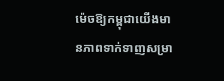ម៉េចឱ្យកម្ពុជាយើងមានភាពទាក់ទាញសម្រា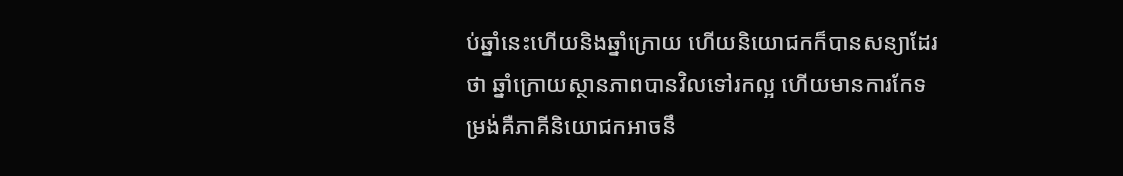ប់ឆ្នាំនេះហើយនិងឆ្នាំក្រោយ ហើយនិយោជកក៏បានសន្យាដែរថា ឆ្នាំក្រោយស្ថានភាពបានវិលទៅរកល្អ ហើយមានការកែទម្រង់គឺភាគីនិយោជកអាចនឹ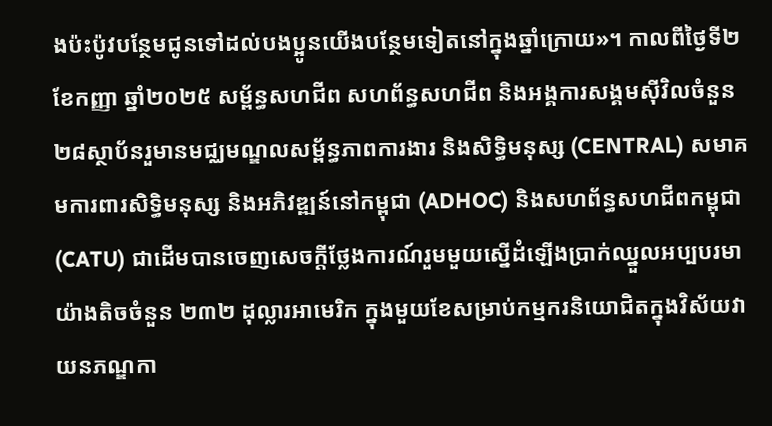ងប៉ះប៉ូវបន្ថែមជូនទៅដល់បងប្អូនយើងបន្ថែមទៀតនៅក្នុងឆ្នាំក្រោយ»។ កាលពីថ្ងៃទី២ ខែកញ្ញា ឆ្នាំ២០២៥ សម្ព័ន្ធសហជីព សហព័ន្ធសហជីព និងអង្គការសង្គមស៊ីវិលចំនួន ២៨ស្ថាប័នរួមានមជ្ឈមណ្ឌលសម្ព័ន្ធភាពការងារ និងសិទ្ធិមនុស្ស (CENTRAL) សមាគមការពារសិទ្ធិមនុស្ស និងអភិវឌ្ឍន៍នៅកម្ពុជា (ADHOC) និងសហព័ន្ធសហជីពកម្ពុជា (CATU) ជាដើមបានចេញសេចក្ដីថ្លែងការណ៍រួមមួយស្នើដំឡើងប្រាក់ឈ្នួលអប្បបរមាយ៉ាងតិចចំនួន ២៣២ ដុល្លារអាមេរិក ក្នុងមួយខែសម្រាប់កម្មករនិយោជិតក្នុងវិស័យវាយនភណ្ឌកា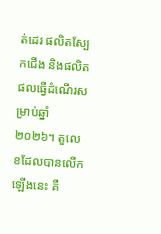ត់ដេរ ផលិតស្បែកជើង និងផលិតផលធ្វើដំណើរសម្រាប់ឆ្នាំ២០២៦។ តួលេខដែលបានលើកឡើងនេះ គឺ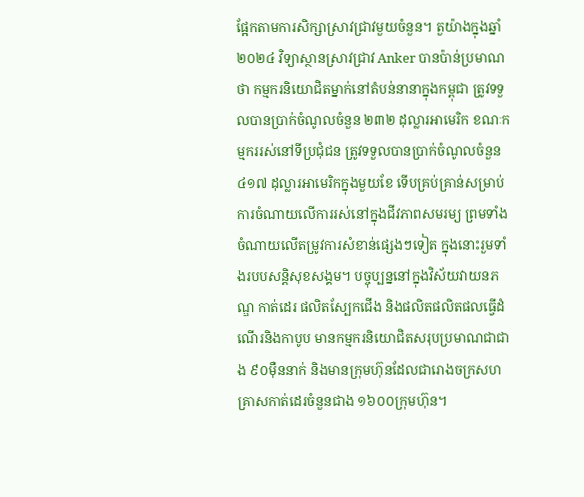ផ្អែកតាមការសិក្សាស្រាវជ្រាវមួយចំនួន។ តួយ៉ាងក្នុងឆ្នាំ ២០២៤ វិទ្យាស្ថានស្រាវជ្រាវ Anker បានប៉ាន់ប្រមាណថា កម្មករនិយោជិតម្នាក់នៅតំបន់នានាក្នុងកម្ពុជា ត្រូវទទួលបានប្រាក់ចំណូលចំនួន ២៣២ ដុល្លារអាមេរិក ខណៈកម្មកររស់នៅទីប្រជុំជន ត្រូវទទួលបានប្រាក់ចំណូលចំនួន ៤១៧ ដុល្លារអាមេរិកក្នុងមួយខែ ទើបគ្រប់គ្រាន់សម្រាប់ការចំណាយលើការរស់នៅក្នុងជីវភាពសមរម្យ ព្រមទាំងចំណាយលើតម្រូវការសំខាន់ផ្សេងៗទៀត ក្នុងនោះរួមទាំងរបបសន្តិសុខសង្គម។ បច្ចុប្បន្ននៅក្នុងវិស័យវាយនភណ្ឌ កាត់ដេរ ផលិតស្បែកជើង និងផលិតផលិតផលធ្វើដំណើរនិងកាបូប មានកម្មករនិយោជិតសរុបប្រមាណជាជាង ៩០ម៉ឺននាក់ និងមានក្រុមហ៊ុនដែលជារោងចក្រសហគ្រាសកាត់ដេរចំនួនជាង ១៦០០ក្រុមហ៊ុន។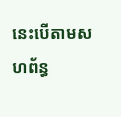នេះបើតាមសហព័ន្ធ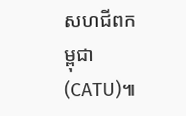សហជីពកម្ពុជា(CATU)៕